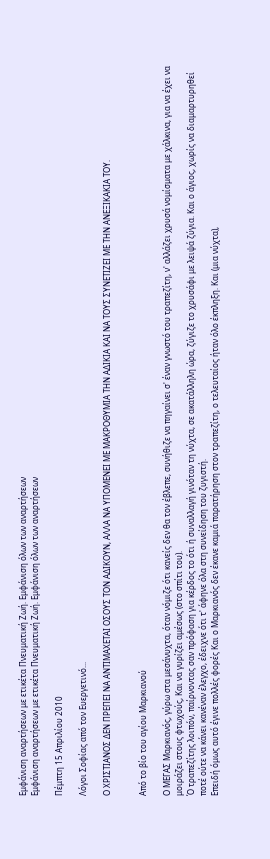Εμφάνιση αναρτήσεων με ετικέτα Πνευματική Ζωή. Εμφάνιση όλων των αναρτήσεων
Εμφάνιση αναρτήσεων με ετικέτα Πνευματική Ζωή. Εμφάνιση όλων των αναρτήσεων

Πέμπτη 15 Απριλίου 2010

Λόγοι Σοφίας από τον Ευεργετινό...

Ο ΧΡΙΣΤΙΑΝΟΣ ΔΕΝ ΠΡΕΠΕΙ ΝΑ ΑΝΤΙΜΑΧΕΤΑΙ ΟΣΟΥΣ ΤΟΝ ΑΔΙΚΟΥΝ, ΑΛΛΑ ΝΑ ΥΠΟΜΕΝΕΙ ΜΕ ΜΑΚΡΟΘΥΜΙΑ ΤΗΝ ΑΔΙΚΙΑ ΚΑΙ ΝΑ ΤΟΥΣ ΣΥΝΕΤΙΖΕΙ ΜΕ ΤΗΝ ΑΝΕΞΙΚΑΚΙΑ ΤΟΥ.


Από το βίο του αγίου Μαρκιανού

Ο ΜΕΓΑΣ Μαρκιανός, γύρω στα μεσάνυχτα, όταν νόμιζε ότι κανείς δεν θα τον έβλεπε, συνήθιζε να πηγαίνει σ' έναν γνωστό του τραπεζίτη, ν' αλλάζει χρυσά νομίσματα με χάλκινα, για να έχει να μοιράζει στους φτωχούς, Και να γυρίζει αμέσως (στο σπίτι του).
Ό τραπεζίτης λοιπόν, παίρνοντας σαν πρόφαση για κέρδος το ότι ή συναλλαγή γινόταν τη νύχτα, σε ακατάλληλη ώρα, ζύγιζε το χρυσάφι με λειψά ζύγια. Και ο άγιος, χωρίς να διαμαρτυρηθεί ποτέ ούτε να κάνει κανέναν έλεγχο, έδειχνε ότι τ' άφηνε όλα στη συνείδηση του ζυγιστή.
Επειδή όμως αυτό έγινε πολλές φορές Και ο Μαρκιανός δεν έκανε καμιά παρατήρηση στον τραπεζίτη, ο τελευταίος ήταν όλο έκπληξη. Και (μια νύχτα),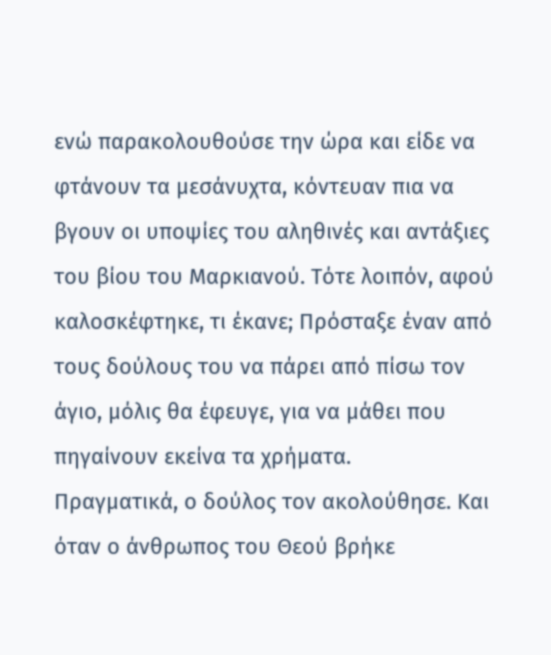ενώ παρακολουθούσε την ώρα και είδε να φτάνουν τα μεσάνυχτα, κόντευαν πια να βγουν οι υποψίες του αληθινές και αντάξιες του βίου του Μαρκιανού. Τότε λοιπόν, αφού καλοσκέφτηκε, τι έκανε; Πρόσταξε έναν από τους δούλους του να πάρει από πίσω τον άγιο, μόλις θα έφευγε, για να μάθει που πηγαίνουν εκείνα τα χρήματα.
Πραγματικά, ο δούλος τον ακολούθησε. Και όταν ο άνθρωπος του Θεού βρήκε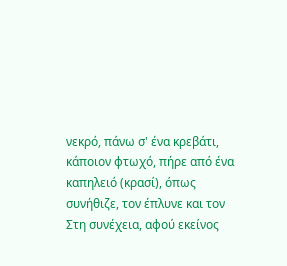νεκρό, πάνω σ' ένα κρεβάτι, κάποιον φτωχό, πήρε από ένα καπηλειό (κρασί), όπως συνήθιζε, τον έπλυνε και τον Στη συνέχεια, αφού εκείνος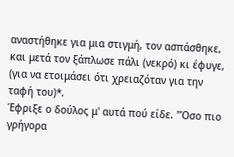αναστήθηκε για μια στιγμή, τον ασπάσθηκε, και μετά τον ξάπλωσε πάλι (νεκρό) κι έφυγε, (για να ετοιμάσει ότι χρειαζόταν για την ταφή του)*.
Έφριξε ο δούλος μ' αυτά πού είδε. "Όσο πιο γρήγορα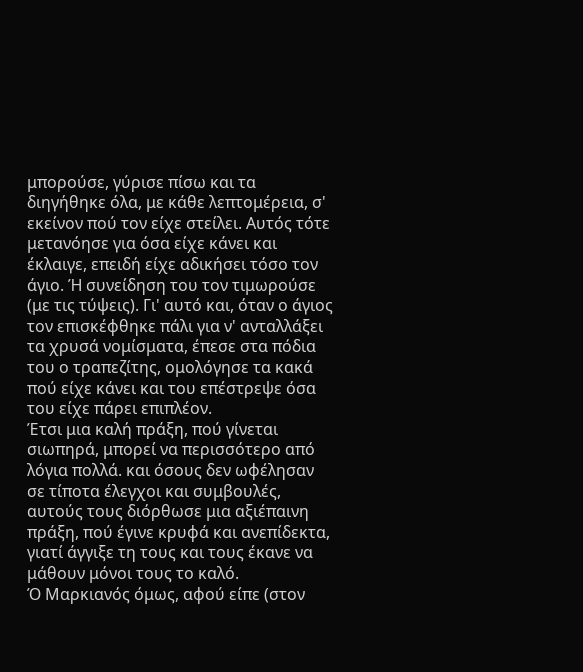μπορούσε, γύρισε πίσω και τα διηγήθηκε όλα, με κάθε λεπτομέρεια, σ' εκείνον πού τον είχε στείλει. Αυτός τότε μετανόησε για όσα είχε κάνει και έκλαιγε, επειδή είχε αδικήσει τόσο τον άγιο. Ή συνείδηση του τον τιμωρούσε (με τις τύψεις). Γι' αυτό και, όταν ο άγιος τον επισκέφθηκε πάλι για ν' ανταλλάξει τα χρυσά νομίσματα, έπεσε στα πόδια του ο τραπεζίτης, ομολόγησε τα κακά πού είχε κάνει και του επέστρεψε όσα του είχε πάρει επιπλέον.
Έτσι μια καλή πράξη, πού γίνεται σιωπηρά, μπορεί να περισσότερο από λόγια πολλά. και όσους δεν ωφέλησαν σε τίποτα έλεγχοι και συμβουλές, αυτούς τους διόρθωσε μια αξιέπαινη πράξη, πού έγινε κρυφά και ανεπίδεκτα, γιατί άγγιξε τη τους και τους έκανε να μάθουν μόνοι τους το καλό.
Ό Μαρκιανός όμως, αφού είπε (στον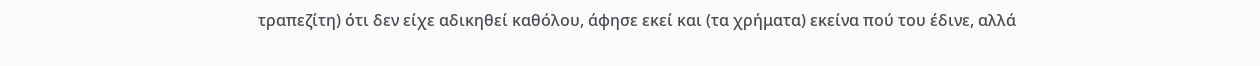τραπεζίτη) ότι δεν είχε αδικηθεί καθόλου, άφησε εκεί και (τα χρήματα) εκείνα πού του έδινε, αλλά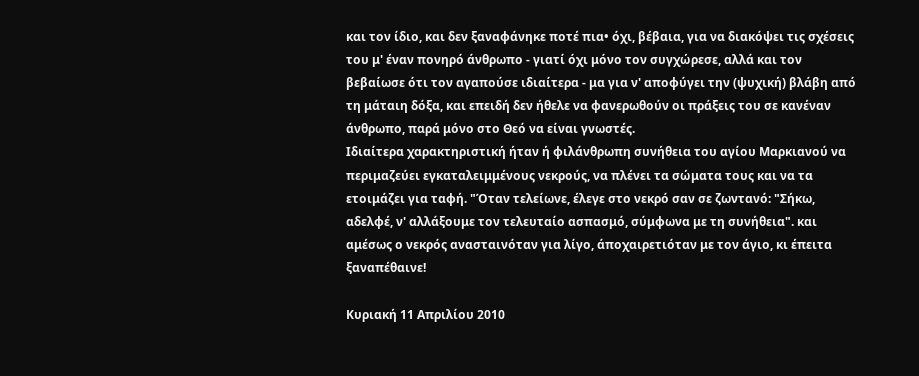και τον ίδιο, και δεν ξαναφάνηκε ποτέ πια• όχι, βέβαια, για να διακόψει τις σχέσεις του μ' έναν πονηρό άνθρωπο - γιατί όχι μόνο τον συγχώρεσε, αλλά και τον βεβαίωσε ότι τον αγαπούσε ιδιαίτερα - μα για ν' αποφύγει την (ψυχική) βλάβη από τη μάταιη δόξα, και επειδή δεν ήθελε να φανερωθούν οι πράξεις του σε κανέναν άνθρωπο, παρά μόνο στο Θεό να είναι γνωστές.
Ιδιαίτερα χαρακτηριστική ήταν ή φιλάνθρωπη συνήθεια του αγίου Μαρκιανού να περιμαζεύει εγκαταλειμμένους νεκρούς, να πλένει τα σώματα τους και να τα ετοιμάζει για ταφή. "Όταν τελείωνε, έλεγε στο νεκρό σαν σε ζωντανό: "Σήκω, αδελφέ, ν' αλλάξουμε τον τελευταίο ασπασμό, σύμφωνα με τη συνήθεια". και αμέσως ο νεκρός ανασταινόταν για λίγο, άποχαιρετιόταν με τον άγιο, κι έπειτα ξαναπέθαινε!

Κυριακή 11 Απριλίου 2010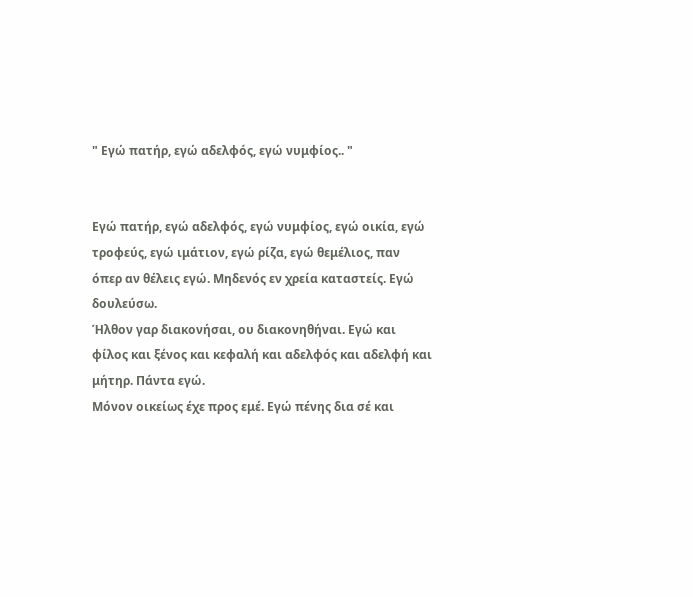" Εγώ πατήρ, εγώ αδελφός, εγώ νυμφίος.. "


Εγώ πατήρ, εγώ αδελφός, εγώ νυμφίος, εγώ οικία, εγώ τροφεύς, εγώ ιμάτιον, εγώ ρίζα, εγώ θεμέλιος, παν όπερ αν θέλεις εγώ. Μηδενός εν χρεία καταστείς. Εγώ δουλεύσω.
Ήλθον γαρ διακονήσαι, ου διακονηθήναι. Εγώ και φίλος και ξένος και κεφαλή και αδελφός και αδελφή και μήτηρ. Πάντα εγώ.
Μόνον οικείως έχε προς εμέ. Εγώ πένης δια σέ και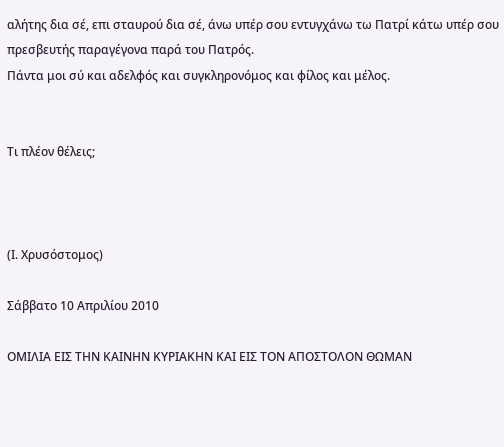αλήτης δια σέ, επι σταυρού δια σέ, άνω υπέρ σου εντυγχάνω τω Πατρί κάτω υπέρ σου πρεσβευτής παραγέγονα παρά του Πατρός.
Πάντα μοι σύ και αδελφός και συγκληρονόμος και φίλος και μέλος.


Τι πλέον θέλεις;



(Ι. Χρυσόστομος)

Σάββατο 10 Απριλίου 2010

ΟΜΙΛΙΑ ΕΙΣ ΤΗΝ ΚΑΙΝΗΝ ΚΥΡΙΑΚΗΝ ΚΑΙ ΕΙΣ ΤΟΝ ΑΠΟΣΤΟΛΟΝ ΘΩΜΑΝ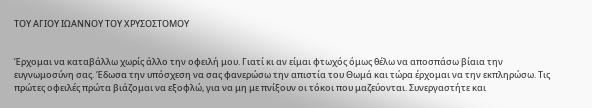ΤΟΥ ΑΓΙΟΥ ΙΩΑΝΝΟΥ ΤΟΥ ΧΡΥΣΟΣΤΟΜΟΥ


Έρχομαι να καταβάλλω χωρίς άλλο την οφειλή μου. Γιατί κι αν είμαι φτωχός όμως θέλω να αποσπάσω βίαια την ευγνωμοσύνη σας. Έδωσα την υπόσχεση να σας φανερώσω την απιστία του Θωμά και τώρα έρχομαι να την εκπληρώσω. Τις πρώτες οφειλές πρώτα βιάζομαι να εξοφλώ, για να μη με πνίξουν οι τόκοι που μαζεύονται. Συνεργαστήτε και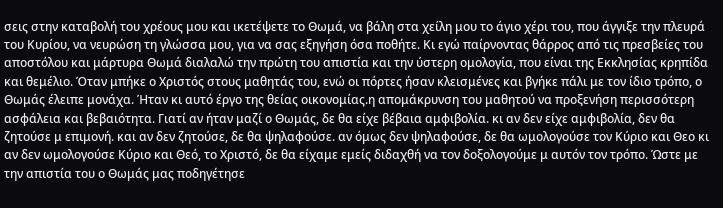σεις στην καταβολή του χρέους μου και ικετέψετε το Θωμά, να βάλη στα χείλη μου το άγιο χέρι του, που άγγιξε την πλευρά του Κυρίου, να νευρώση τη γλώσσα μου, για να σας εξηγήση όσα ποθήτε. Κι εγώ παίρνοντας θάρρος από τις πρεσβείες του αποστόλου και μάρτυρα Θωμά διαλαλώ την πρώτη του απιστία και την ύστερη ομολογία, που είναι της Εκκλησίας κρηπίδα και θεμέλιο. Όταν μπήκε ο Χριστός στους μαθητάς του, ενώ οι πόρτες ήσαν κλεισμένες και βγήκε πάλι με τον ίδιο τρόπο, ο Θωμάς έλειπε μονάχα. Ήταν κι αυτό έργο της θείας οικονομίας.η απομάκρυνση του μαθητού να προξενήση περισσότερη ασφάλεια και βεβαιότητα. Γιατί αν ήταν μαζί ο Θωμάς, δε θα είχε βέβαια αμφιβολία. κι αν δεν είχε αμφιβολία, δεν θα ζητούσε μ επιμονή. και αν δεν ζητούσε, δε θα ψηλαφούσε. αν όμως δεν ψηλαφούσε, δε θα ωμολογούσε τον Κύριο και Θεο κι αν δεν ωμολογούσε Κύριο και Θεό, το Χριστό, δε θα είχαμε εμείς διδαχθή να τον δοξολογούμε μ αυτόν τον τρόπο. Ώστε με την απιστία του ο Θωμάς μας ποδηγέτησε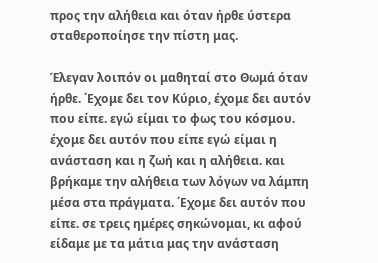προς την αλήθεια και όταν ήρθε ύστερα σταθεροποίησε την πίστη μας.

Έλεγαν λοιπόν οι μαθηταί στο Θωμά όταν ήρθε. ΄Εχομε δει τον Κύριο, έχομε δει αυτόν που είπε. εγώ είμαι το φως του κόσμου. έχομε δει αυτόν που είπε εγώ είμαι η ανάσταση και η ζωή και η αλήθεια. και βρήκαμε την αλήθεια των λόγων να λάμπη μέσα στα πράγματα. ΄Εχομε δει αυτόν που είπε. σε τρεις ημέρες σηκώνομαι, κι αφού είδαμε με τα μάτια μας την ανάσταση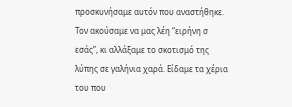προσκυνήσαμε αυτόν που αναστήθηκε. Τον ακούσαμε να μας λέη “ειρήνη σ εσάς”, κι αλλάξαμε το σκοτισμό της λύπης σε γαλήνια χαρά. Είδαμε τα χέρια του που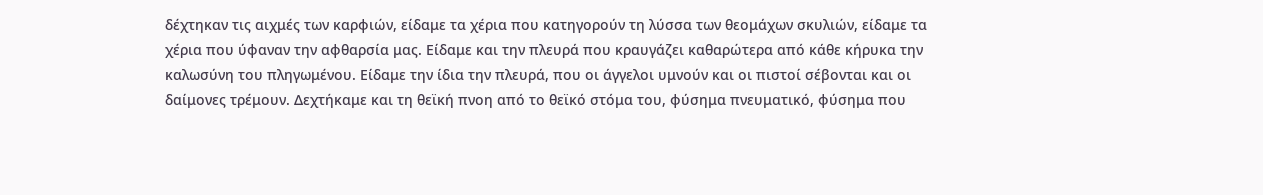δέχτηκαν τις αιχμές των καρφιών, είδαμε τα χέρια που κατηγορούν τη λύσσα των θεομάχων σκυλιών, είδαμε τα χέρια που ύφαναν την αφθαρσία μας. Είδαμε και την πλευρά που κραυγάζει καθαρώτερα από κάθε κήρυκα την καλωσύνη του πληγωμένου. Είδαμε την ίδια την πλευρά, που οι άγγελοι υμνούν και οι πιστοί σέβονται και οι δαίμονες τρέμουν. Δεχτήκαμε και τη θεϊκή πνοη από το θεϊκό στόμα του, φύσημα πνευματικό, φύσημα που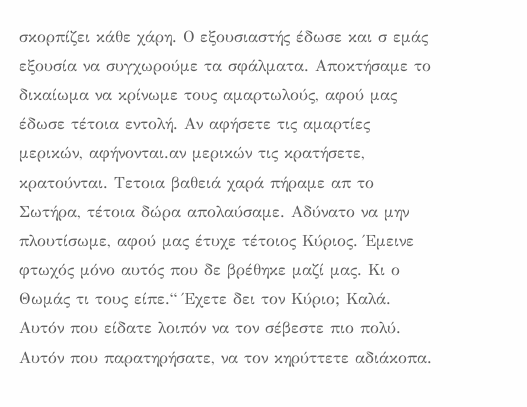σκορπίζει κάθε χάρη. Ο εξουσιαστής έδωσε και σ εμάς εξουσία να συγχωρούμε τα σφάλματα. Αποκτήσαμε το δικαίωμα να κρίνωμε τους αμαρτωλούς, αφού μας έδωσε τέτοια εντολή. Αν αφήσετε τις αμαρτίες μερικών, αφήνονται.αν μερικών τις κρατήσετε, κρατούνται. Τετοια βαθειά χαρά πήραμε απ το Σωτήρα, τέτοια δώρα απολαύσαμε. Αδύνατο να μην πλουτίσωμε, αφού μας έτυχε τέτοιος Κύριος. Έμεινε φτωχός μόνο αυτός που δε βρέθηκε μαζί μας. Κι ο Θωμάς τι τους είπε.“ Έχετε δει τον Κύριο; Καλά. Αυτόν που είδατε λοιπόν να τον σέβεστε πιο πολύ. Αυτόν που παρατηρήσατε, να τον κηρύττετε αδιάκοπα.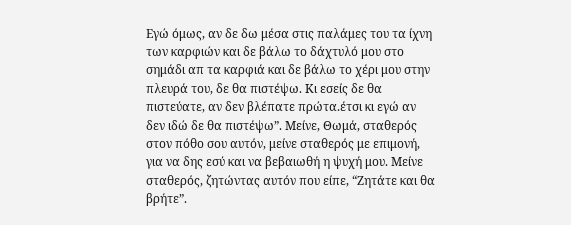Εγώ όμως, αν δε δω μέσα στις παλάμες του τα ίχνη των καρφιών και δε βάλω το δάχτυλό μου στο σημάδι απ τα καρφιά και δε βάλω το χέρι μου στην πλευρά του, δε θα πιστέψω. Κι εσείς δε θα πιστεύατε, αν δεν βλέπατε πρώτα.έτσι κι εγώ αν δεν ιδώ δε θα πιστέψω”. Μείνε, Θωμά, σταθερός στον πόθο σου αυτόν, μείνε σταθερός με επιμονή, για να δης εσύ και να βεβαιωθή η ψυχή μου. Μείνε σταθερός, ζητώντας αυτόν που είπε, “Ζητάτε και θα βρήτε”.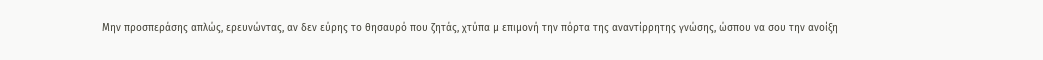Μην προσπεράσης απλώς, ερευνώντας, αν δεν εύρης το θησαυρό που ζητάς, χτύπα μ επιμονή την πόρτα της αναντίρρητης γνώσης, ώσπου να σου την ανοίξη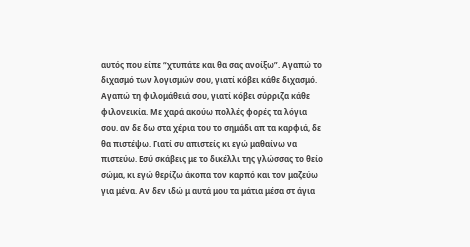αυτός που είπε “χτυπάτε και θα σας ανοίξω”. Αγαπώ το διχασμό των λογισμών σου, γιατί κόβει κάθε διχασμό. Αγαπώ τη φιλομάθειά σου, γιατί κόβει σύρριζα κάθε φιλονεικία. Με χαρά ακούω πολλές φορές τα λόγια σου. αν δε δω στα χέρια του το σημάδι απ τα καρφιά, δε θα πιστέψω. Γιατί συ απιστείς κι εγώ μαθαίνω να πιστεύω. Εσύ σκάβεις με το δικέλλι της γλώσσας το θείο σώμα, κι εγώ θερίζω άκοπα τον καρπό και τον μαζεύω για μένα. Αν δεν ιδώ μ αυτά μου τα μάτια μέσα στ άγια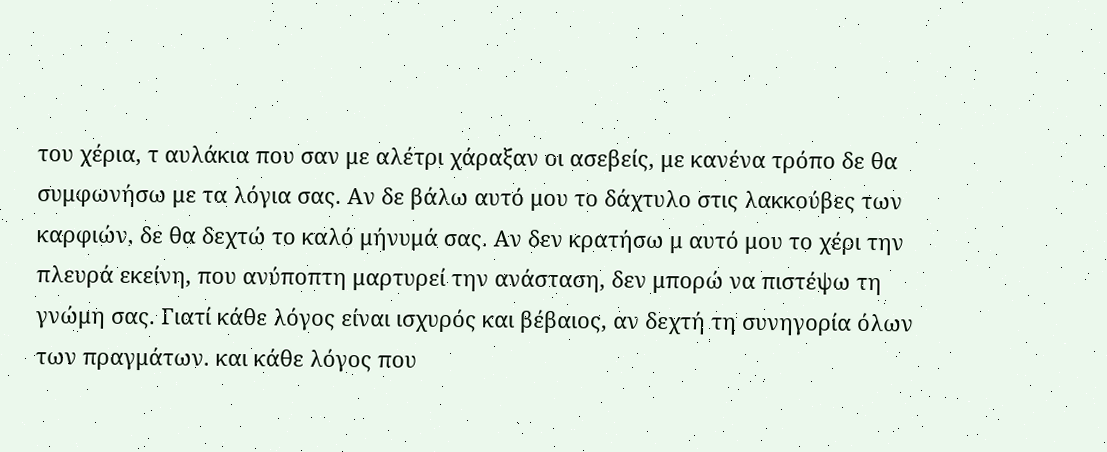του χέρια, τ αυλάκια που σαν με αλέτρι χάραξαν οι ασεβείς, με κανένα τρόπο δε θα συμφωνήσω με τα λόγια σας. Αν δε βάλω αυτό μου το δάχτυλο στις λακκούβες των καρφιών, δε θα δεχτώ το καλό μήνυμά σας. Αν δεν κρατήσω μ αυτό μου το χέρι την πλευρά εκείνη, που ανύποπτη μαρτυρεί την ανάσταση, δεν μπορώ να πιστέψω τη γνώμη σας. Γιατί κάθε λόγος είναι ισχυρός και βέβαιος, αν δεχτή τη συνηγορία όλων των πραγμάτων. και κάθε λόγος που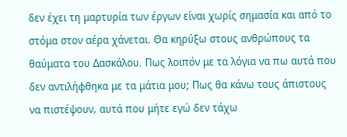δεν έχει τη μαρτυρία των έργων είναι χωρίς σημασία και από το στόμα στον αέρα χάνεται. Θα κηρύξω στους ανθρώπους τα θαύματα του Δασκάλου. Πως λοιπόν με τα λόγια να πω αυτά που δεν αντιλήφθηκα με τα μάτια μου; Πως θα κάνω τους άπιστους να πιστέψουν, αυτά που μήτε εγώ δεν τάχω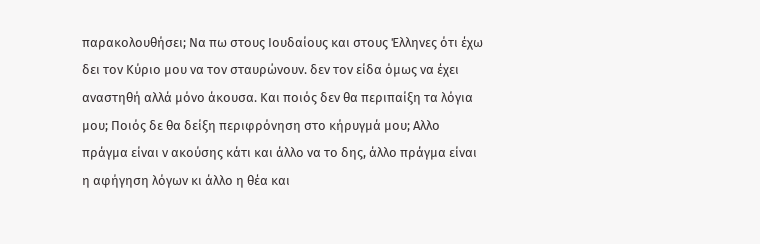παρακολουθήσει; Να πω στους Ιουδαίους και στους Έλληνες ότι έχω δει τον Κύριο μου να τον σταυρώνουν. δεν τον είδα όμως να έχει αναστηθή αλλά μόνο άκουσα. Και ποιός δεν θα περιπαίξη τα λόγια μου; Ποιός δε θα δείξη περιφρόνηση στο κήρυγμά μου; Αλλο πράγμα είναι ν ακούσης κάτι και άλλο να το δης, άλλο πράγμα είναι η αφήγηση λόγων κι άλλο η θέα και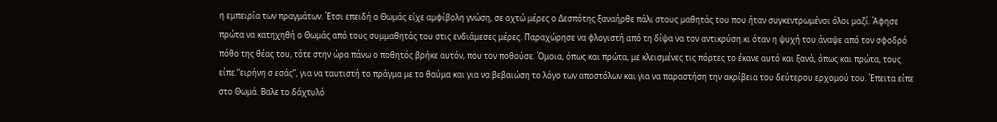η εμπειρία των πραγμάτων. Έτσι επειδή ο Θωμάς είχε αμφίβολη γνώση, σε οχτώ μέρες ο Δεσπότης ξαναήρθε πάλι στους μαθητάς του που ήταν συγκεντρωμένοι όλοι μαζί. Άφησε πρώτα να κατηχηθή ο Θωμάς από τους συμμαθητάς του στις ενδιάμεσες μέρες. Παραχώρησε να φλογιστή από τη δίψα να τον αντικρύση.κι όταν η ψυχή του άναψε από τον σφοδρό πόθο της θέας του, τότε στην ώρα πάνω ο ποθητός βρήκε αυτόν, που τον ποθούσε. Όμοια, όπως και πρώτα, με κλεισμένες τις πόρτες το έκανε αυτό και ξανά, όπως και πρώτα, τους είπε.“ειρήνη σ εσάς”, για να ταυτιστή το πράγμα με το θαύμα και για να βεβαιώση το λόγο των αποστόλων και για να παραστήση την ακρίβεια του δεύτερου ερχομού του. Έπειτα είπε στο Θωμά. Βαλε το δάχτυλό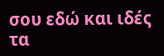σου εδώ και ιδές τα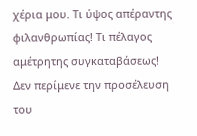χέρια μου. Τι ύψος απέραντης φιλανθρωπίας! Τι πέλαγος αμέτρητης συγκαταβάσεως! Δεν περίμενε την προσέλευση του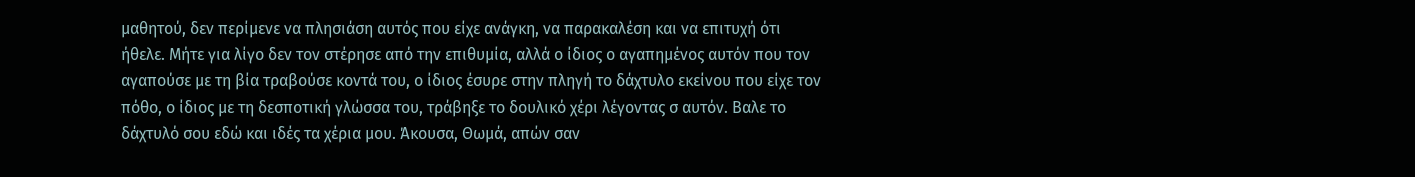μαθητού, δεν περίμενε να πλησιάση αυτός που είχε ανάγκη, να παρακαλέση και να επιτυχή ότι ήθελε. Μήτε για λίγο δεν τον στέρησε από την επιθυμία, αλλά ο ίδιος ο αγαπημένος αυτόν που τον αγαπούσε με τη βία τραβούσε κοντά του, ο ίδιος έσυρε στην πληγή το δάχτυλο εκείνου που είχε τον πόθο, ο ίδιος με τη δεσποτική γλώσσα του, τράβηξε το δουλικό χέρι λέγοντας σ αυτόν. Βαλε το δάχτυλό σου εδώ και ιδές τα χέρια μου. Άκουσα, Θωμά, απών σαν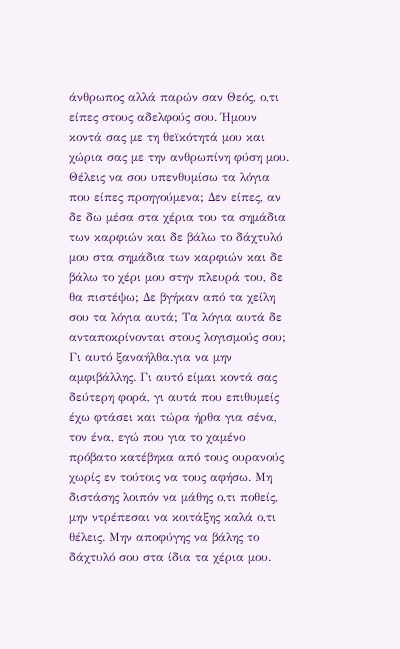άνθρωπος αλλά παρών σαν Θεός, ο,τι είπες στους αδελφούς σου. Ήμουν κοντά σας με τη θεϊκότητά μου και χώρια σας με την ανθρωπίνη φύση μου. Θέλεις να σου υπενθυμίσω τα λόγια που είπες προηγούμενα; Δεν είπες, αν δε δω μέσα στα χέρια του τα σημάδια των καρφιών και δε βάλω το δάχτυλό μου στα σημάδια των καρφιών και δε βάλω το χέρι μου στην πλευρά του, δε θα πιστέψω; Δε βγήκαν από τα χείλη σου τα λόγια αυτά; Τα λόγια αυτά δε ανταποκρίνονται στους λογισμούς σου; Γι αυτό ξαναήλθα.για να μην αμφιβάλλης. Γι αυτό είμαι κοντά σας δεύτερη φορά, γι αυτά που επιθυμείς έχω φτάσει και τώρα ήρθα για σένα, τον ένα, εγώ που για το χαμένο πρόβατο κατέβηκα από τους ουρανούς χωρίς εν τούτοις να τους αφήσω. Μη διστάσης λοιπόν να μάθης ο,τι ποθείς, μην ντρέπεσαι να κοιτάξης καλά ο,τι θέλεις. Μην αποφύγης να βάλης το δάχτυλό σου στα ίδια τα χέρια μου.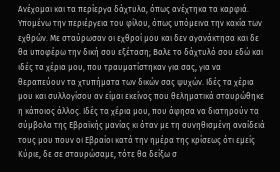Ανέχομαι και τα περίεργα δάχτυλα, όπως ανέχτηκα τα καρφιά. Υπομένω την περιέργεια του φίλου, όπως υπόμεινα την κακία των εχθρών. Με σταύρωσαν οι εχθροί μου και δεν αγανάκτησα και δε θα υποφέρω την δική σου εξέταση; Βαλε το δάχτυλό σου εδώ και ιδές τα χέρια μου, που τραυματίστηκαν για σας, για να θεραπεύουν τα χτυπήματα των δικών σας ψυχών. Ιδές τα χέρια μου και συλλογίσου αν είμαι εκείνος που θεληματικά σταυρώθηκε η κάποιος άλλος. Ιδές τα χέρια μου, που άφησα να διατηρούν τα σύμβολα της Εβραϊκής μανίας κι όταν με τη συνηθισμένη αναίδειά τους μου πουν οι Εβραίοι κατά την ημέρα της κρίσεως ότι εμείς Κύριε, δε σε σταυρώσαμε, τότε θα δείξω σ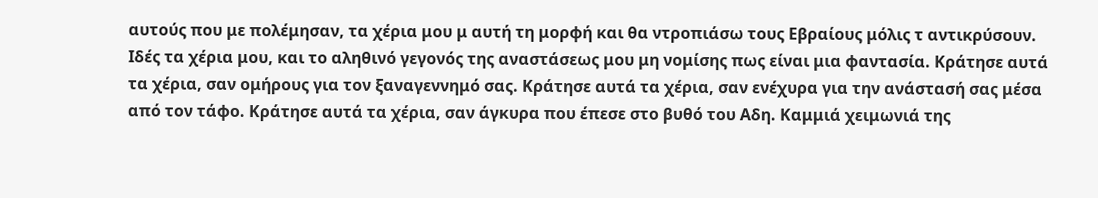αυτούς που με πολέμησαν, τα χέρια μου μ αυτή τη μορφή και θα ντροπιάσω τους Εβραίους μόλις τ αντικρύσουν. Ιδές τα χέρια μου, και το αληθινό γεγονός της αναστάσεως μου μη νομίσης πως είναι μια φαντασία. Κράτησε αυτά τα χέρια, σαν ομήρους για τον ξαναγεννημό σας. Κράτησε αυτά τα χέρια, σαν ενέχυρα για την ανάστασή σας μέσα από τον τάφο. Κράτησε αυτά τα χέρια, σαν άγκυρα που έπεσε στο βυθό του Αδη. Καμμιά χειμωνιά της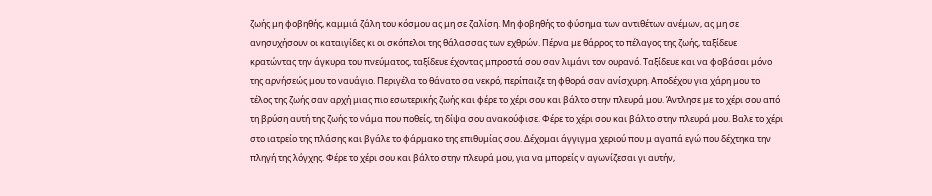ζωής μη φοβηθής, καμμιά ζάλη του κόσμου ας μη σε ζαλίση. Μη φοβηθής το φύσημα των αντιθέτων ανέμων, ας μη σε ανησυχήσουν οι καταιγίδες κι οι σκόπελοι της θάλασσας των εχθρών. Πέρνα με θάρρος το πέλαγος της ζωής, ταξίδευε κρατώντας την άγκυρα του πνεύματος, ταξίδευε έχοντας μπροστά σου σαν λιμάνι τον ουρανό. Ταξίδευε και να φοβάσαι μόνο της αρνήσεώς μου το ναυάγιο. Περιγέλα το θάνατο σα νεκρό, περίπαιζε τη φθορά σαν ανίσχυρη. Αποδέχου για χάρη μου το τέλος της ζωής σαν αρχή μιας πιο εσωτερικής ζωής και φέρε το χέρι σου και βάλτο στην πλευρά μου. Άντλησε με το χέρι σου από τη βρύση αυτή της ζωής το νάμα που ποθείς, τη δίψα σου ανακούφισε. Φέρε το χέρι σου και βάλτο στην πλευρά μου. Βαλε το χέρι στο ιατρείο της πλάσης και βγάλε το φάρμακο της επιθυμίας σου. Δέχομαι άγγιγμα χεριού που μ αγαπά εγώ που δέχτηκα την πληγή της λόγχης. Φέρε το χέρι σου και βάλτο στην πλευρά μου, για να μπορείς ν αγωνίζεσαι γι αυτήν,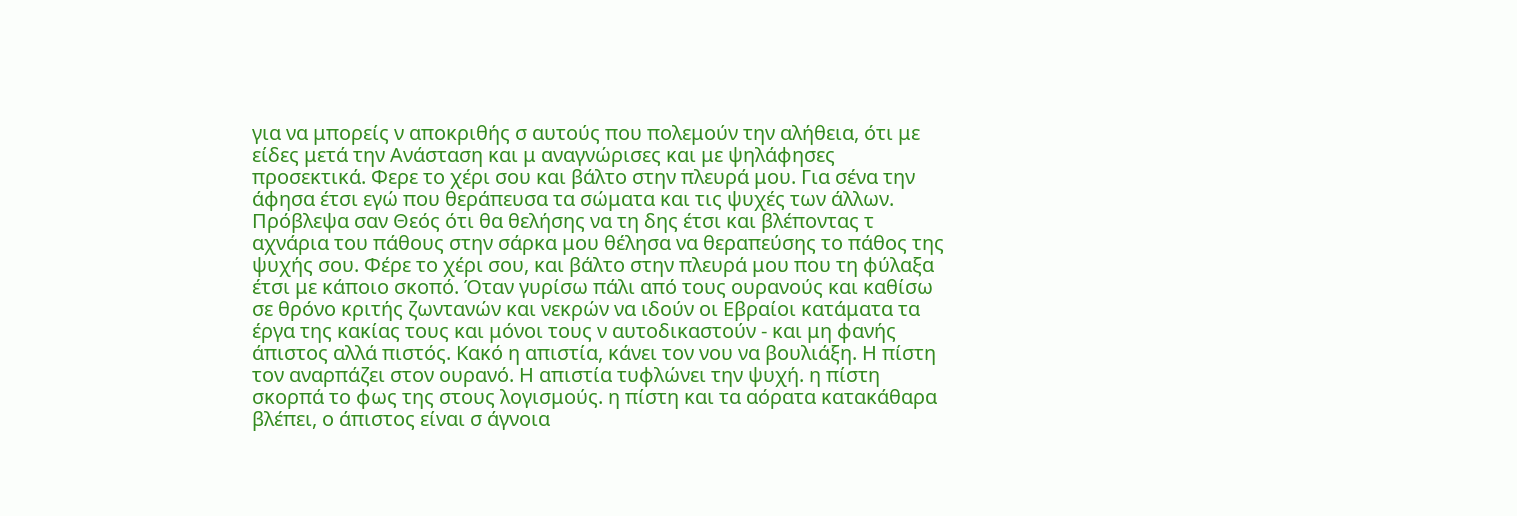για να μπορείς ν αποκριθής σ αυτούς που πολεμούν την αλήθεια, ότι με είδες μετά την Ανάσταση και μ αναγνώρισες και με ψηλάφησες προσεκτικά. Φερε το χέρι σου και βάλτο στην πλευρά μου. Για σένα την άφησα έτσι εγώ που θεράπευσα τα σώματα και τις ψυχές των άλλων. Πρόβλεψα σαν Θεός ότι θα θελήσης να τη δης έτσι και βλέποντας τ αχνάρια του πάθους στην σάρκα μου θέλησα να θεραπεύσης το πάθος της ψυχής σου. Φέρε το χέρι σου, και βάλτο στην πλευρά μου που τη φύλαξα έτσι με κάποιο σκοπό. Όταν γυρίσω πάλι από τους ουρανούς και καθίσω σε θρόνο κριτής ζωντανών και νεκρών να ιδούν οι Εβραίοι κατάματα τα έργα της κακίας τους και μόνοι τους ν αυτοδικαστούν - και μη φανής άπιστος αλλά πιστός. Κακό η απιστία, κάνει τον νου να βουλιάξη. Η πίστη τον αναρπάζει στον ουρανό. Η απιστία τυφλώνει την ψυχή. η πίστη σκορπά το φως της στους λογισμούς. η πίστη και τα αόρατα κατακάθαρα βλέπει, ο άπιστος είναι σ άγνοια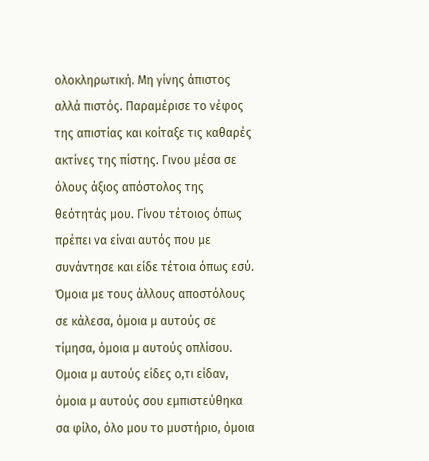ολοκληρωτική. Μη γίνης άπιστος αλλά πιστός. Παραμέρισε το νέφος της απιστίας και κοίταξε τις καθαρές ακτίνες της πίστης. Γινου μέσα σε όλους άξιος απόστολος της θεότητάς μου. Γίνου τέτοιος όπως πρέπει να είναι αυτός που με συνάντησε και είδε τέτοια όπως εσύ. Όμοια με τους άλλους αποστόλους σε κάλεσα, όμοια μ αυτούς σε τίμησα, όμοια μ αυτούς οπλίσου. Ομοια μ αυτούς είδες ο,τι είδαν, όμοια μ αυτούς σου εμπιστεύθηκα σα φίλο, όλο μου το μυστήριο, όμοια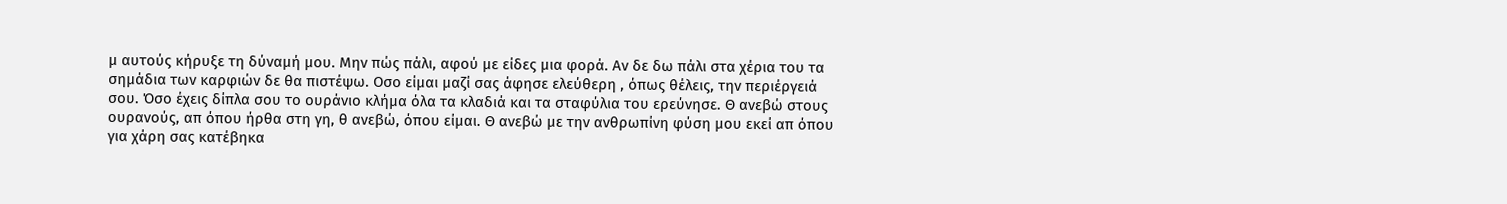μ αυτούς κήρυξε τη δύναμή μου. Μην πώς πάλι, αφού με είδες μια φορά. Αν δε δω πάλι στα χέρια του τα σημάδια των καρφιών δε θα πιστέψω. Οσο είμαι μαζί σας άφησε ελεύθερη , όπως θέλεις, την περιέργειά σου. Όσο έχεις δίπλα σου το ουράνιο κλήμα όλα τα κλαδιά και τα σταφύλια του ερεύνησε. Θ ανεβώ στους ουρανούς, απ όπου ήρθα στη γη, θ ανεβώ, όπου είμαι. Θ ανεβώ με την ανθρωπίνη φύση μου εκεί απ όπου για χάρη σας κατέβηκα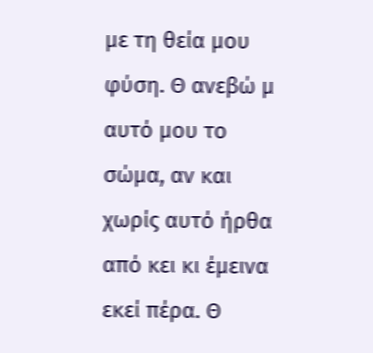με τη θεία μου φύση. Θ ανεβώ μ αυτό μου το σώμα, αν και χωρίς αυτό ήρθα από κει κι έμεινα εκεί πέρα. Θ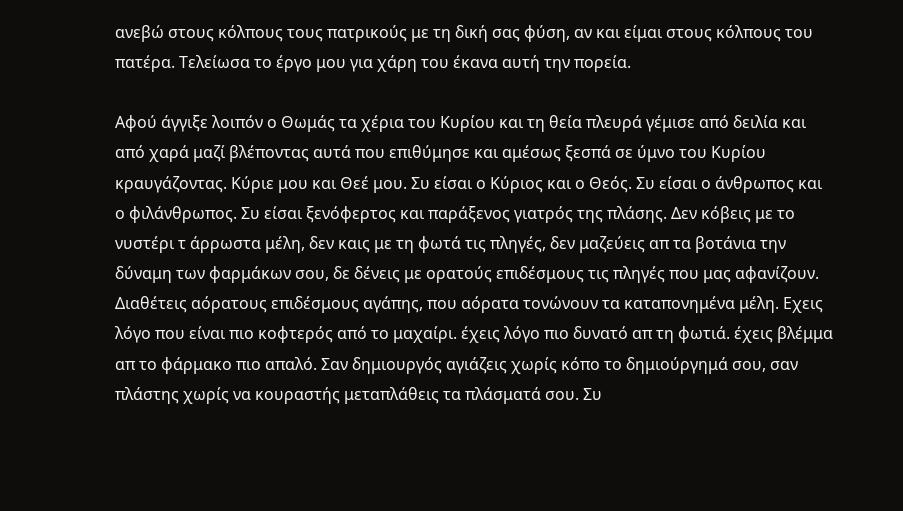ανεβώ στους κόλπους τους πατρικούς με τη δική σας φύση, αν και είμαι στους κόλπους του πατέρα. Τελείωσα το έργο μου για χάρη του έκανα αυτή την πορεία.

Αφού άγγιξε λοιπόν ο Θωμάς τα χέρια του Κυρίου και τη θεία πλευρά γέμισε από δειλία και από χαρά μαζί βλέποντας αυτά που επιθύμησε και αμέσως ξεσπά σε ύμνο του Κυρίου κραυγάζοντας. Κύριε μου και Θεέ μου. Συ είσαι ο Κύριος και ο Θεός. Συ είσαι ο άνθρωπος και ο φιλάνθρωπος. Συ είσαι ξενόφερτος και παράξενος γιατρός της πλάσης. Δεν κόβεις με το νυστέρι τ άρρωστα μέλη, δεν καις με τη φωτά τις πληγές, δεν μαζεύεις απ τα βοτάνια την δύναμη των φαρμάκων σου, δε δένεις με ορατούς επιδέσμους τις πληγές που μας αφανίζουν. Διαθέτεις αόρατους επιδέσμους αγάπης, που αόρατα τονώνουν τα καταπονημένα μέλη. Εχεις λόγο που είναι πιο κοφτερός από το μαχαίρι. έχεις λόγο πιο δυνατό απ τη φωτιά. έχεις βλέμμα απ το φάρμακο πιο απαλό. Σαν δημιουργός αγιάζεις χωρίς κόπο το δημιούργημά σου, σαν πλάστης χωρίς να κουραστής μεταπλάθεις τα πλάσματά σου. Συ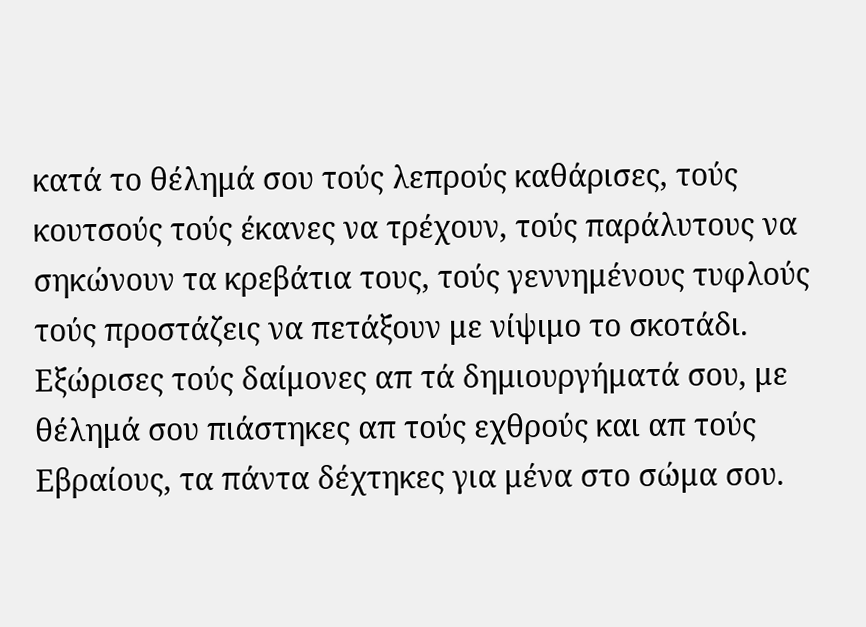κατά το θέλημά σου τούς λεπρούς καθάρισες, τούς κουτσούς τούς έκανες να τρέχουν, τούς παράλυτους να σηκώνουν τα κρεβάτια τους, τούς γεννημένους τυφλούς τούς προστάζεις να πετάξουν με νίψιμο το σκοτάδι. Εξώρισες τούς δαίμονες απ τά δημιουργήματά σου, με θέλημά σου πιάστηκες απ τούς εχθρούς και απ τούς Εβραίους, τα πάντα δέχτηκες για μένα στο σώμα σου.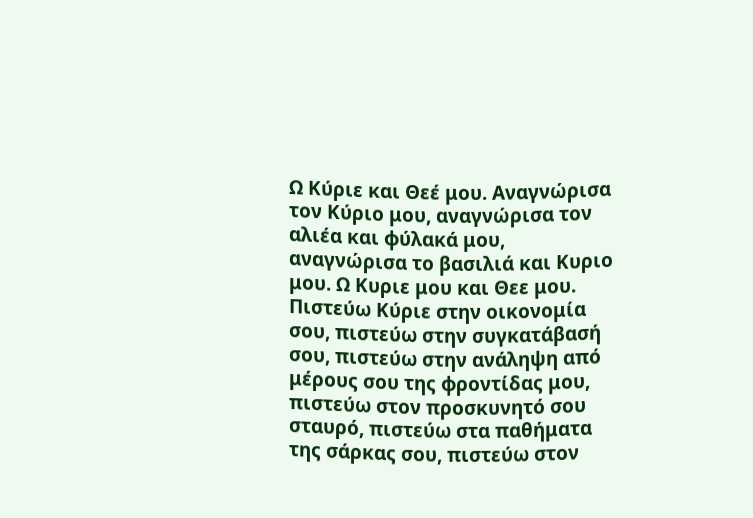Ω Κύριε και Θεέ μου. Αναγνώρισα τον Κύριο μου, αναγνώρισα τον αλιέα και φύλακά μου, αναγνώρισα το βασιλιά και Κυριο μου. Ω Κυριε μου και Θεε μου. Πιστεύω Κύριε στην οικονομία σου, πιστεύω στην συγκατάβασή σου, πιστεύω στην ανάληψη από μέρους σου της φροντίδας μου, πιστεύω στον προσκυνητό σου σταυρό, πιστεύω στα παθήματα της σάρκας σου, πιστεύω στον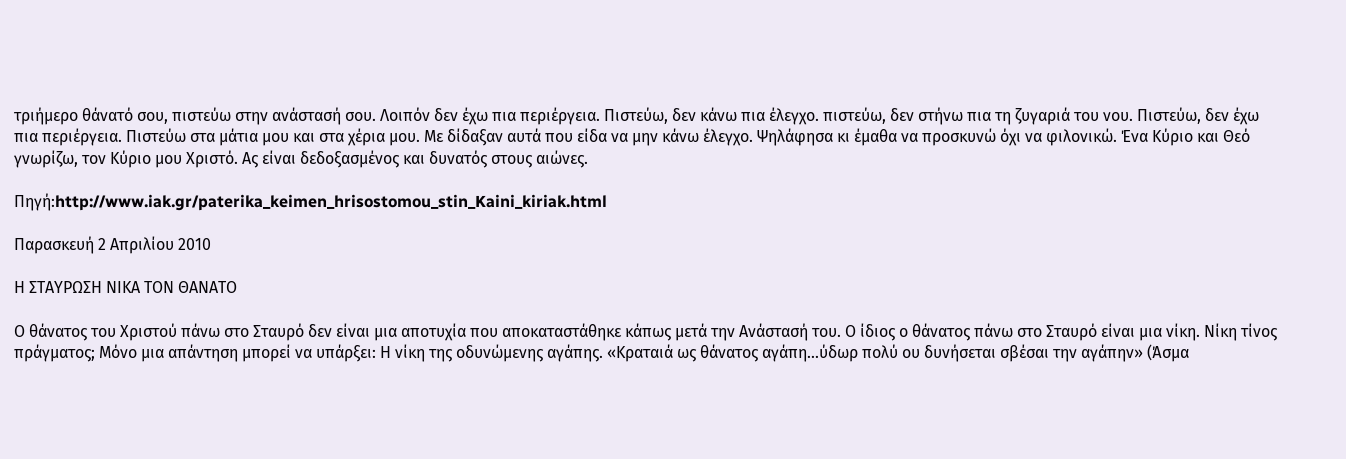τριήμερο θάνατό σου, πιστεύω στην ανάστασή σου. Λοιπόν δεν έχω πια περιέργεια. Πιστεύω, δεν κάνω πια έλεγχο. πιστεύω, δεν στήνω πια τη ζυγαριά του νου. Πιστεύω, δεν έχω πια περιέργεια. Πιστεύω στα μάτια μου και στα χέρια μου. Με δίδαξαν αυτά που είδα να μην κάνω έλεγχο. Ψηλάφησα κι έμαθα να προσκυνώ όχι να φιλονικώ. Ένα Κύριο και Θεό γνωρίζω, τον Κύριο μου Χριστό. Ας είναι δεδοξασμένος και δυνατός στους αιώνες.

Πηγή:http://www.iak.gr/paterika_keimen_hrisostomou_stin_Kaini_kiriak.html

Παρασκευή 2 Απριλίου 2010

Η ΣΤΑΥΡΩΣΗ ΝΙΚΑ ΤΟΝ ΘΑΝΑΤΟ

Ο θάνατος του Χριστού πάνω στο Σταυρό δεν είναι μια αποτυχία που αποκαταστάθηκε κάπως μετά την Ανάστασή του. Ο ίδιος ο θάνατος πάνω στο Σταυρό είναι μια νίκη. Νίκη τίνος πράγματος; Μόνο μια απάντηση μπορεί να υπάρξει: Η νίκη της οδυνώμενης αγάπης. «Κραταιά ως θάνατος αγάπη...ύδωρ πολύ ου δυνήσεται σβέσαι την αγάπην» (Άσμα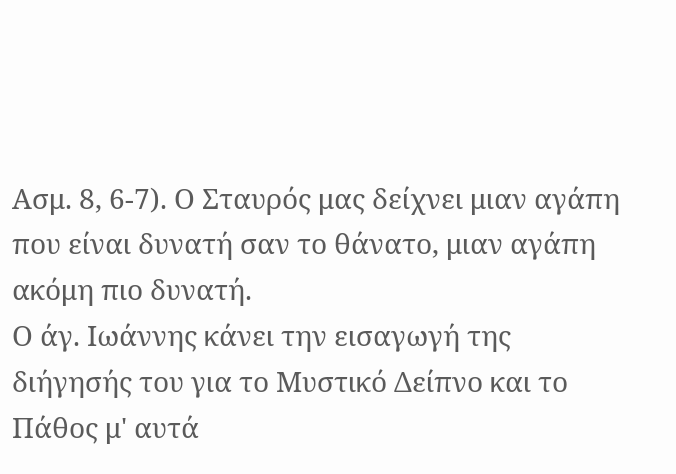Ασμ. 8, 6-7). Ο Σταυρός μας δείχνει μιαν αγάπη που είναι δυνατή σαν το θάνατο, μιαν αγάπη ακόμη πιο δυνατή.
Ο άγ. Ιωάννης κάνει την εισαγωγή της διήγησής του για το Μυστικό Δείπνο και το Πάθος μ' αυτά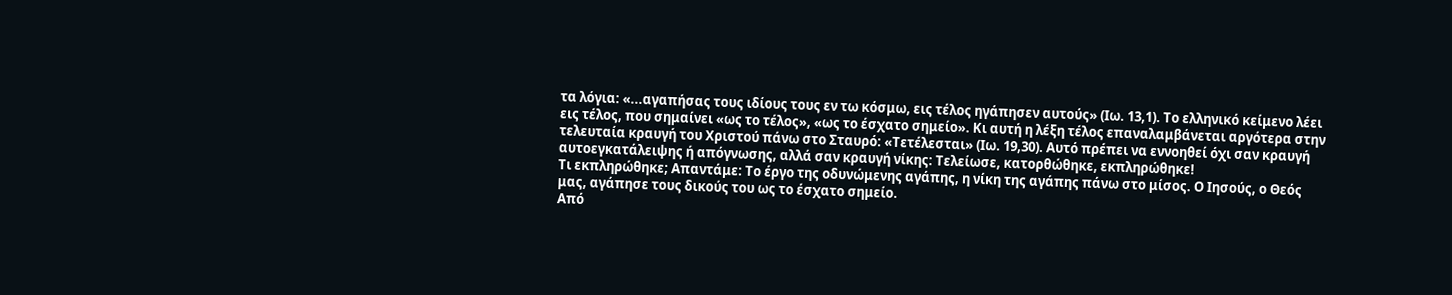τα λόγια: «...αγαπήσας τους ιδίους τους εν τω κόσμω, εις τέλος ηγάπησεν αυτούς» (Ιω. 13,1). Το ελληνικό κείμενο λέει εις τέλος, που σημαίνει «ως το τέλος», «ως το έσχατο σημείο». Κι αυτή η λέξη τέλος επαναλαμβάνεται αργότερα στην τελευταία κραυγή του Χριστού πάνω στο Σταυρό: «Τετέλεσται» (Ιω. 19,30). Αυτό πρέπει να εννοηθεί όχι σαν κραυγή αυτοεγκατάλειψης ή απόγνωσης, αλλά σαν κραυγή νίκης: Τελείωσε, κατορθώθηκε, εκπληρώθηκε!
Τι εκπληρώθηκε; Απαντάμε: Το έργο της οδυνώμενης αγάπης, η νίκη της αγάπης πάνω στο μίσος. Ο Ιησούς, ο Θεός μας, αγάπησε τους δικούς του ως το έσχατο σημείο.
Από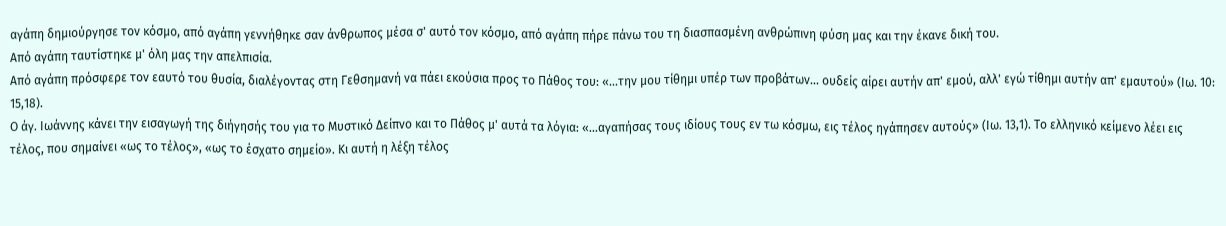αγάπη δημιούργησε τον κόσμο, από αγάπη γεννήθηκε σαν άνθρωπος μέσα σ' αυτό τον κόσμο, από αγάπη πήρε πάνω του τη διασπασμένη ανθρώπινη φύση μας και την έκανε δική του.
Από αγάπη ταυτίστηκε μ' όλη μας την απελπισία.
Από αγάπη πρόσφερε τον εαυτό του θυσία, διαλέγοντας στη Γεθσημανή να πάει εκούσια προς το Πάθος του: «...την μου τίθημι υπέρ των προβάτων... ουδείς αίρει αυτήν απ' εμού, αλλ' εγώ τίθημι αυτήν απ' εμαυτού» (Ιω. 10: 15,18).
Ο άγ. Ιωάννης κάνει την εισαγωγή της διήγησής του για το Μυστικό Δείπνο και το Πάθος μ' αυτά τα λόγια: «...αγαπήσας τους ιδίους τους εν τω κόσμω, εις τέλος ηγάπησεν αυτούς» (Ιω. 13,1). Το ελληνικό κείμενο λέει εις τέλος, που σημαίνει «ως το τέλος», «ως το έσχατο σημείο». Κι αυτή η λέξη τέλος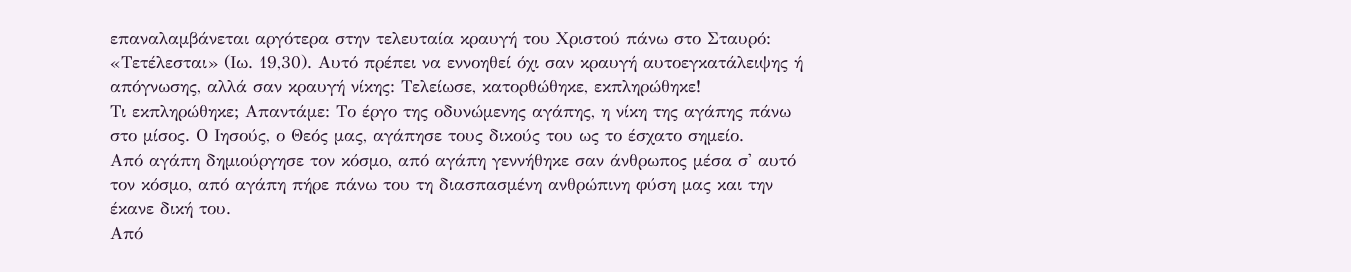επαναλαμβάνεται αργότερα στην τελευταία κραυγή του Χριστού πάνω στο Σταυρό: «Τετέλεσται» (Ιω. 19,30). Αυτό πρέπει να εννοηθεί όχι σαν κραυγή αυτοεγκατάλειψης ή απόγνωσης, αλλά σαν κραυγή νίκης: Τελείωσε, κατορθώθηκε, εκπληρώθηκε!
Τι εκπληρώθηκε; Απαντάμε: Το έργο της οδυνώμενης αγάπης, η νίκη της αγάπης πάνω στο μίσος. Ο Ιησούς, ο Θεός μας, αγάπησε τους δικούς του ως το έσχατο σημείο.
Από αγάπη δημιούργησε τον κόσμο, από αγάπη γεννήθηκε σαν άνθρωπος μέσα σ' αυτό τον κόσμο, από αγάπη πήρε πάνω του τη διασπασμένη ανθρώπινη φύση μας και την έκανε δική του.
Από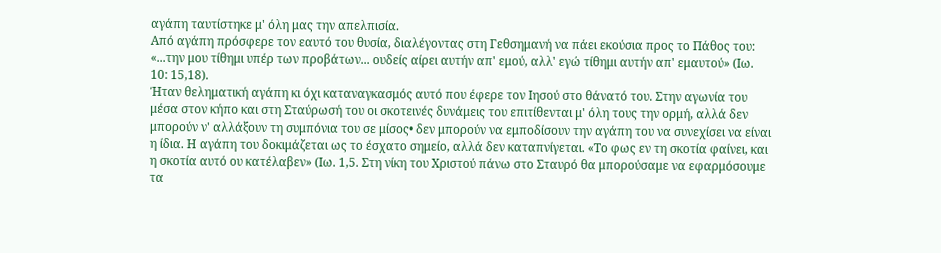αγάπη ταυτίστηκε μ' όλη μας την απελπισία.
Από αγάπη πρόσφερε τον εαυτό του θυσία, διαλέγοντας στη Γεθσημανή να πάει εκούσια προς το Πάθος του: «...την μου τίθημι υπέρ των προβάτων... ουδείς αίρει αυτήν απ' εμού, αλλ' εγώ τίθημι αυτήν απ' εμαυτού» (Ιω. 10: 15,18).
Ήταν θεληματική αγάπη κι όχι καταναγκασμός αυτό που έφερε τον Ιησού στο θάνατό του. Στην αγωνία του μέσα στον κήπο και στη Σταύρωσή του οι σκοτεινές δυνάμεις του επιτίθενται μ' όλη τους την ορμή, αλλά δεν μπορούν ν' αλλάξουν τη συμπόνια του σε μίσος• δεν μπορούν να εμποδίσουν την αγάπη του να συνεχίσει να είναι η ίδια. Η αγάπη του δοκιμάζεται ως το έσχατο σημείο, αλλά δεν καταπνίγεται. «Το φως εν τη σκοτία φαίνει, και η σκοτία αυτό ου κατέλαβεν» (Ιω. 1,5. Στη νίκη του Χριστού πάνω στο Σταυρό θα μπορούσαμε να εφαρμόσουμε τα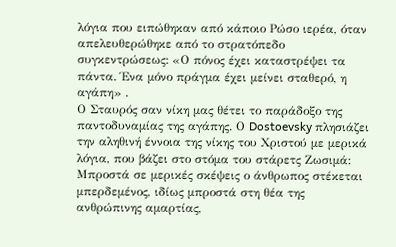λόγια που ειπώθηκαν από κάποιο Ρώσο ιερέα, όταν απελευθερώθηκε από το στρατόπεδο συγκεντρώσεως: «Ο πόνος έχει καταστρέψει τα πάντα. Ένα μόνο πράγμα έχει μείνει σταθερό, η αγάπη» .
Ο Σταυρός σαν νίκη μας θέτει το παράδοξο της παντοδυναμίας της αγάπης. Ο Dostoevsky πλησιάζει την αληθινή έννοια της νίκης του Χριστού με μερικά λόγια, που βάζει στο στόμα του στάρετς Ζωσιμά:
Μπροστά σε μερικές σκέψεις ο άνθρωπος στέκεται μπερδεμένος, ιδίως μπροστά στη θέα της ανθρώπινης αμαρτίας,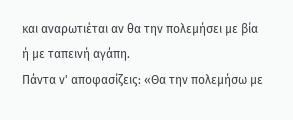και αναρωτιέται αν θα την πολεμήσει με βία ή με ταπεινή αγάπη.
Πάντα ν' αποφασίζεις: «Θα την πολεμήσω με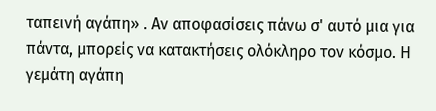ταπεινή αγάπη» . Αν αποφασίσεις πάνω σ' αυτό μια για πάντα, μπορείς να κατακτήσεις ολόκληρο τον κόσμο. Η γεμάτη αγάπη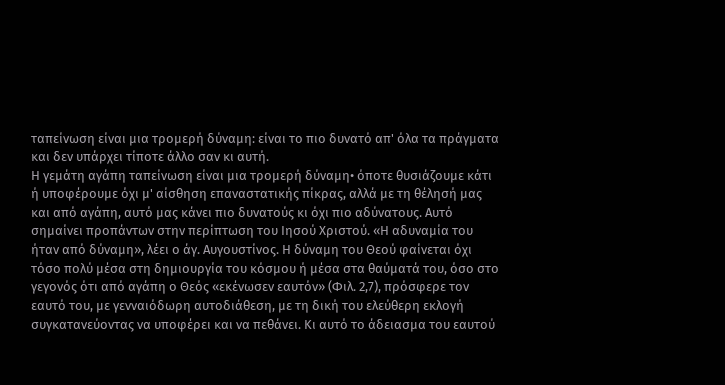ταπείνωση είναι μια τρομερή δύναμη: είναι το πιο δυνατό απ' όλα τα πράγματα και δεν υπάρχει τίποτε άλλο σαν κι αυτή.
Η γεμάτη αγάπη ταπείνωση είναι μια τρομερή δύναμη• όποτε θυσιάζουμε κάτι ή υποφέρουμε όχι μ' αίσθηση επαναστατικής πίκρας, αλλά με τη θέλησή μας και από αγάπη, αυτό μας κάνει πιο δυνατούς κι όχι πιο αδύνατους. Αυτό σημαίνει προπάντων στην περίπτωση του Ιησού Χριστού. «Η αδυναμία του ήταν από δύναμη», λέει ο άγ. Αυγουστίνος. Η δύναμη του Θεού φαίνεται όχι τόσο πολύ μέσα στη δημιουργία του κόσμου ή μέσα στα θαύματά του, όσο στο γεγονός ότι από αγάπη ο Θεός «εκένωσεν εαυτόν» (Φιλ. 2,7), πρόσφερε τον εαυτό του, με γενναιόδωρη αυτοδιάθεση, με τη δική του ελεύθερη εκλογή συγκατανεύοντας να υποφέρει και να πεθάνει. Κι αυτό το άδειασμα του εαυτού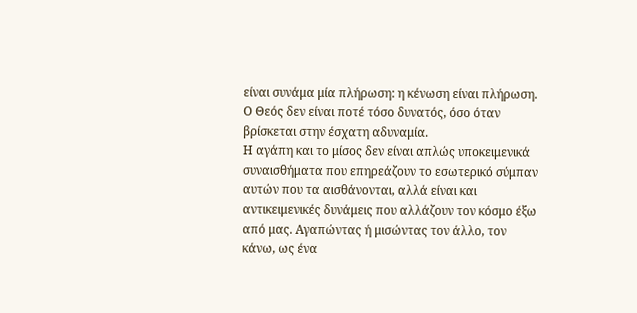είναι συνάμα μία πλήρωση: η κένωση είναι πλήρωση. Ο Θεός δεν είναι ποτέ τόσο δυνατός, όσο όταν βρίσκεται στην έσχατη αδυναμία.
Η αγάπη και το μίσος δεν είναι απλώς υποκειμενικά συναισθήματα που επηρεάζουν το εσωτερικό σύμπαν αυτών που τα αισθάνονται, αλλά είναι και αντικειμενικές δυνάμεις που αλλάζουν τον κόσμο έξω από μας. Αγαπώντας ή μισώντας τον άλλο, τον κάνω, ως ένα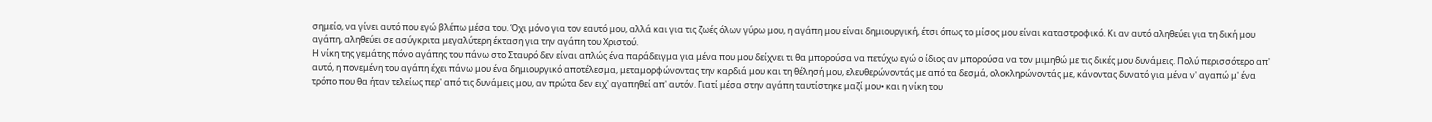σημείο, να γίνει αυτό που εγώ βλέπω μέσα του. Όχι μόνο για τον εαυτό μου, αλλά και για τις ζωές όλων γύρω μου, η αγάπη μου είναι δημιουργική, έτσι όπως το μίσος μου είναι καταστροφικό. Κι αν αυτό αληθεύει για τη δική μου αγάπη, αληθεύει σε ασύγκριτα μεγαλύτερη έκταση για την αγάπη του Χριστού.
Η νίκη της γεμάτης πόνο αγάπης του πάνω στο Σταυρό δεν είναι απλώς ένα παράδειγμα για μένα που μου δείχνει τι θα μπορούσα να πετύχω εγώ ο ίδιος αν μπορούσα να τον μιμηθώ με τις δικές μου δυνάμεις. Πολύ περισσότερο απ' αυτό, η πονεμένη του αγάπη έχει πάνω μου ένα δημιουργικό αποτέλεσμα, μεταμορφώνοντας την καρδιά μου και τη θέλησή μου, ελευθερώνοντάς με από τα δεσμά, ολοκληρώνοντάς με, κάνοντας δυνατό για μένα ν' αγαπώ μ' ένα τρόπο που θα ήταν τελείως περ' από τις δυνάμεις μου, αν πρώτα δεν ειχ' αγαπηθεί απ' αυτόν. Γιατί μέσα στην αγάπη ταυτίστηκε μαζί μου• και η νίκη του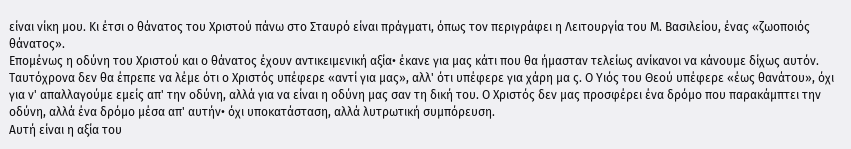είναι νίκη μου. Κι έτσι ο θάνατος του Χριστού πάνω στο Σταυρό είναι πράγματι, όπως τον περιγράφει η Λειτουργία του Μ. Βασιλείου, ένας «ζωοποιός θάνατος».
Επομένως η οδύνη του Χριστού και ο θάνατος έχουν αντικειμενική αξία• έκανε για μας κάτι που θα ήμασταν τελείως ανίκανοι να κάνουμε δίχως αυτόν. Ταυτόχρονα δεν θα έπρεπε να λέμε ότι ο Χριστός υπέφερε «αντί για μας», αλλ' ότι υπέφερε για χάρη μα ς. Ο Υιός του Θεού υπέφερε «έως θανάτου», όχι για ν' απαλλαγούμε εμείς απ' την οδύνη, αλλά για να είναι η οδύνη μας σαν τη δική του. Ο Χριστός δεν μας προσφέρει ένα δρόμο που παρακάμπτει την οδύνη, αλλά ένα δρόμο μέσα απ' αυτήν• όχι υποκατάσταση, αλλά λυτρωτική συμπόρευση.
Αυτή είναι η αξία του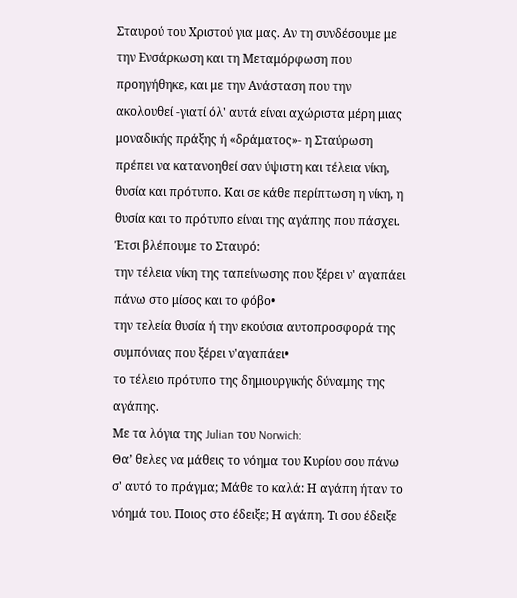Σταυρού του Χριστού για μας. Αν τη συνδέσουμε με την Ενσάρκωση και τη Μεταμόρφωση που προηγήθηκε, και με την Ανάσταση που την ακολουθεί -γιατί όλ' αυτά είναι αχώριστα μέρη μιας μοναδικής πράξης ή «δράματος»- η Σταύρωση πρέπει να κατανοηθεί σαν ύψιστη και τέλεια νίκη, θυσία και πρότυπο. Και σε κάθε περίπτωση η νίκη, η θυσία και το πρότυπο είναι της αγάπης που πάσχει.
Έτσι βλέπουμε το Σταυρό:
την τέλεια νίκη της ταπείνωσης που ξέρει ν' αγαπάει πάνω στο μίσος και το φόβο•
την τελεία θυσία ή την εκούσια αυτοπροσφορά της συμπόνιας που ξέρει ν'αγαπάει•
το τέλειο πρότυπο της δημιουργικής δύναμης της αγάπης.
Με τα λόγια της Julian του Norwich:
Θα’ θελες να μάθεις το νόημα του Κυρίου σου πάνω σ' αυτό το πράγμα; Μάθε το καλά: Η αγάπη ήταν το νόημά του. Ποιος στο έδειξε; Η αγάπη. Τι σου έδειξε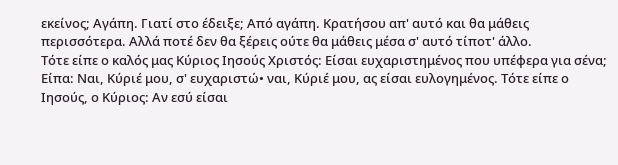εκείνος; Αγάπη. Γιατί στο έδειξε; Από αγάπη. Κρατήσου απ' αυτό και θα μάθεις περισσότερα. Αλλά ποτέ δεν θα ξέρεις ούτε θα μάθεις μέσα σ' αυτό τίποτ' άλλο.
Τότε είπε ο καλός μας Κύριος Ιησούς Χριστός: Είσαι ευχαριστημένος που υπέφερα για σένα; Είπα: Ναι, Κύριέ μου, σ' ευχαριστώ• ναι, Κύριέ μου, ας είσαι ευλογημένος. Τότε είπε ο Ιησούς, ο Κύριος: Αν εσύ είσαι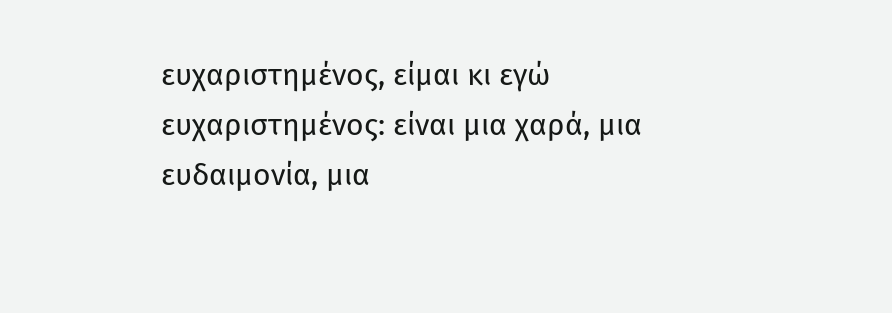ευχαριστημένος, είμαι κι εγώ ευχαριστημένος: είναι μια χαρά, μια ευδαιμονία, μια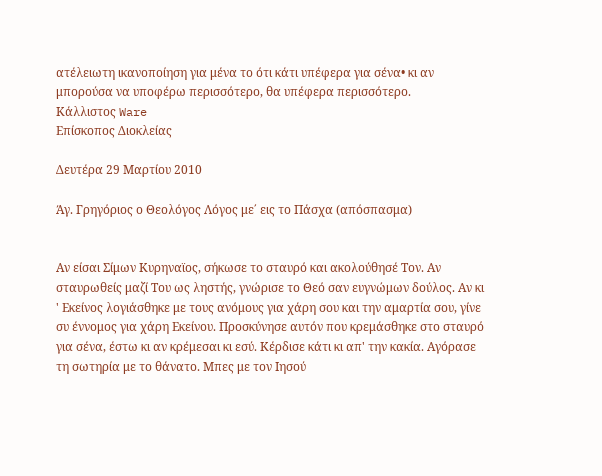ατέλειωτη ικανοποίηση για μένα το ότι κάτι υπέφερα για σένα• κι αν μπορούσα να υποφέρω περισσότερο, θα υπέφερα περισσότερο.
Κάλλιστος Ware
Επίσκοπος Διοκλείας

Δευτέρα 29 Μαρτίου 2010

Άγ. Γρηγόριος ο Θεολόγος Λόγος με΄ εις το Πάσχα (απόσπασμα)


Αν είσαι Σίμων Κυρηναϊος, σήκωσε το σταυρό και ακολούθησέ Τον. Αν σταυρωθείς μαζί Του ως ληστής, γνώρισε το Θεό σαν ευγνώμων δούλος. Αν κι ' Εκείνος λογιάσθηκε με τους ανόμους για χάρη σου και την αμαρτία σου, γίνε συ έννομος για χάρη Εκείνου. Προσκύνησε αυτόν που κρεμάσθηκε στο σταυρό για σένα, έστω κι αν κρέμεσαι κι εσύ. Κέρδισε κάτι κι απ' την κακία. Αγόρασε τη σωτηρία με το θάνατο. Μπες με τον Ιησού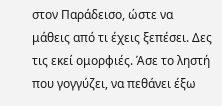στον Παράδεισο, ώστε να μάθεις από τι έχεις ξεπέσει. Δες τις εκεί ομορφιές. Άσε το ληστή που γογγύζει, να πεθάνει έξω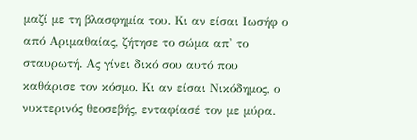μαζί με τη βλασφημία του. Κι αν είσαι Ιωσήφ ο από Αριμαθαίας, ζήτησε το σώμα απ' το σταυρωτή. Ας γίνει δικό σου αυτό που καθάρισε τον κόσμο. Κι αν είσαι Νικόδημος, ο νυκτερινός θεοσεβής, ενταφίασέ τον με μύρα.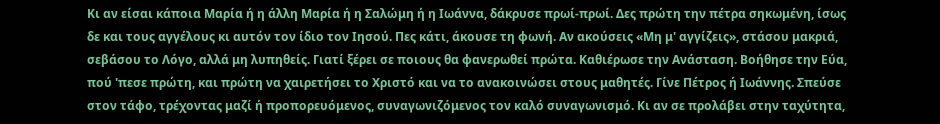Κι αν είσαι κάποια Μαρία ή η άλλη Μαρία ή η Σαλώμη ή η Ιωάννα, δάκρυσε πρωί-πρωί. Δες πρώτη την πέτρα σηκωμένη, ίσως δε και τους αγγέλους κι αυτόν τον ίδιο τον Ιησού. Πες κάτι, άκουσε τη φωνή. Αν ακούσεις «Μη μ' αγγίζεις», στάσου μακριά, σεβάσου το Λόγο, αλλά μη λυπηθείς. Γιατί ξέρει σε ποιους θα φανερωθεί πρώτα. Καθιέρωσε την Ανάσταση. Βοήθησε την Εύα, πού 'πεσε πρώτη, και πρώτη να χαιρετήσει το Χριστό και να το ανακοινώσει στους μαθητές. Γίνε Πέτρος ή Ιωάννης. Σπεύσε στον τάφο, τρέχοντας μαζί ή προπορευόμενος, συναγωνιζόμενος τον καλό συναγωνισμό. Κι αν σε προλάβει στην ταχύτητα,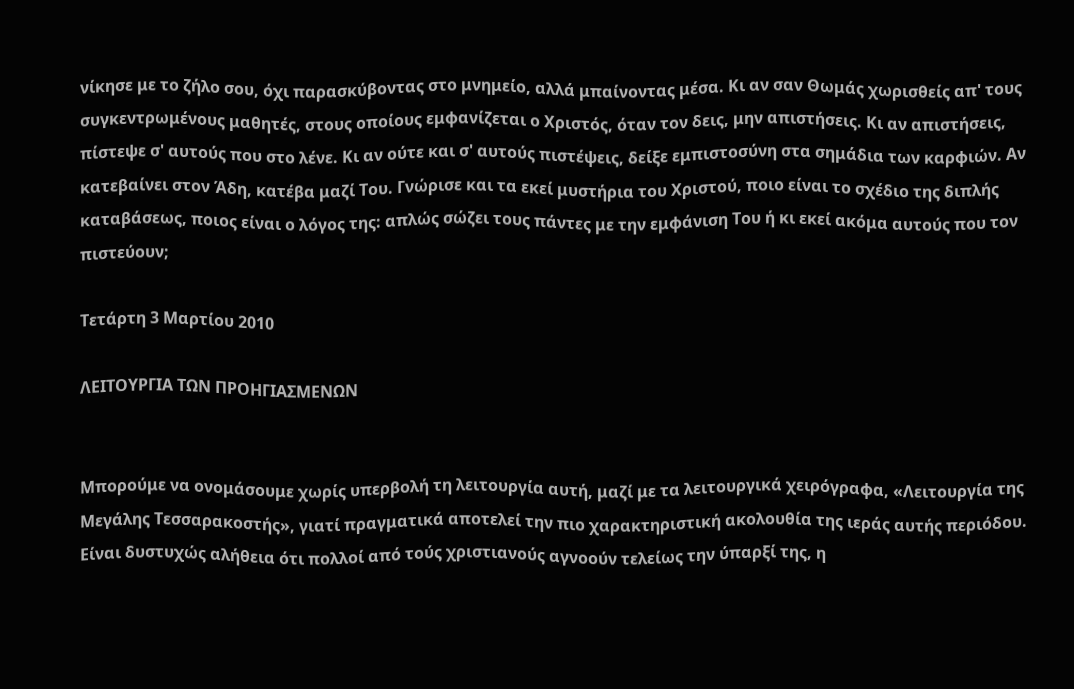νίκησε με το ζήλο σου, όχι παρασκύβοντας στο μνημείο, αλλά μπαίνοντας μέσα. Κι αν σαν Θωμάς χωρισθείς απ' τους συγκεντρωμένους μαθητές, στους οποίους εμφανίζεται ο Χριστός, όταν τον δεις, μην απιστήσεις. Κι αν απιστήσεις, πίστεψε σ' αυτούς που στο λένε. Κι αν ούτε και σ' αυτούς πιστέψεις, δείξε εμπιστοσύνη στα σημάδια των καρφιών. Αν κατεβαίνει στον Άδη, κατέβα μαζί Του. Γνώρισε και τα εκεί μυστήρια του Χριστού, ποιο είναι το σχέδιο της διπλής καταβάσεως, ποιος είναι ο λόγος της: απλώς σώζει τους πάντες με την εμφάνιση Του ή κι εκεί ακόμα αυτούς που τον πιστεύουν;

Τετάρτη 3 Μαρτίου 2010

ΛΕΙΤΟΥΡΓΙΑ ΤΩΝ ΠΡΟΗΓΙΑΣΜΕΝΩΝ


Μπορούμε να ονομάσουμε χωρίς υπερβολή τη λειτουργία αυτή, μαζί με τα λειτουργικά χειρόγραφα, «Λειτουργία της Μεγάλης Τεσσαρακοστής», γιατί πραγματικά αποτελεί την πιο χαρακτηριστική ακολουθία της ιεράς αυτής περιόδου. Είναι δυστυχώς αλήθεια ότι πολλοί από τούς χριστιανούς αγνοούν τελείως την ύπαρξί της, η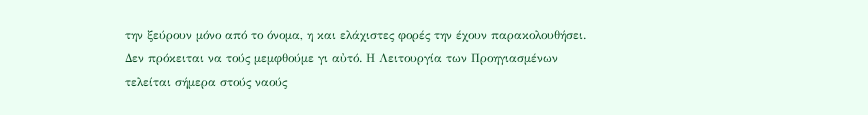την ξεύρουν μόνο από το όνομα, η και ελάχιστες φορές την έχουν παρακολουθήσει. Δεν πρόκειται να τούς μεμφθούμε γι αὐτό. Η Λειτουργία των Προηγιασμένων τελείται σήμερα στούς ναούς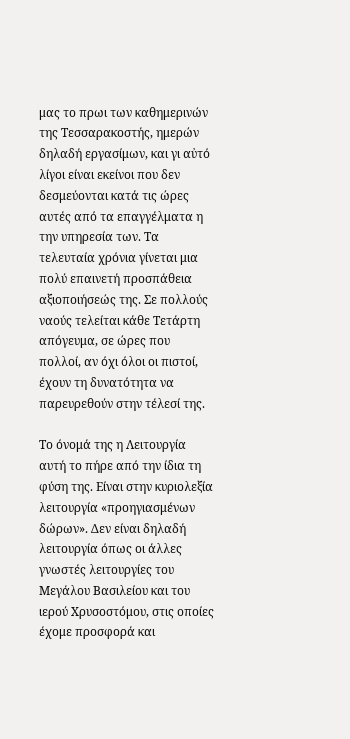μας το πρωι των καθημερινών της Τεσσαρακοστής, ημερών δηλαδή εργασίμων, και γι αὐτό λίγοι είναι εκείνοι που δεν δεσμεύονται κατά τις ώρες αυτές από τα επαγγέλματα η την υπηρεσία των. Τα τελευταία χρόνια γίνεται μια πολύ επαινετή προσπάθεια αξιοποιήσεώς της. Σε πολλούς ναούς τελείται κάθε Τετάρτη απόγευμα, σε ώρες που πολλοί, αν όχι όλοι οι πιστοί, έχουν τη δυνατότητα να παρευρεθούν στην τέλεσί της.

Το όνομά της η Λειτουργία αυτή το πήρε από την ίδια τη φύση της. Είναι στην κυριολεξία λειτουργία «προηγιασμένων δώρων». Δεν είναι δηλαδή λειτουργία όπως οι άλλες γνωστές λειτουργίες του Μεγάλου Βασιλείου και του ιερού Χρυσοστόμου, στις οποίες έχομε προσφορά και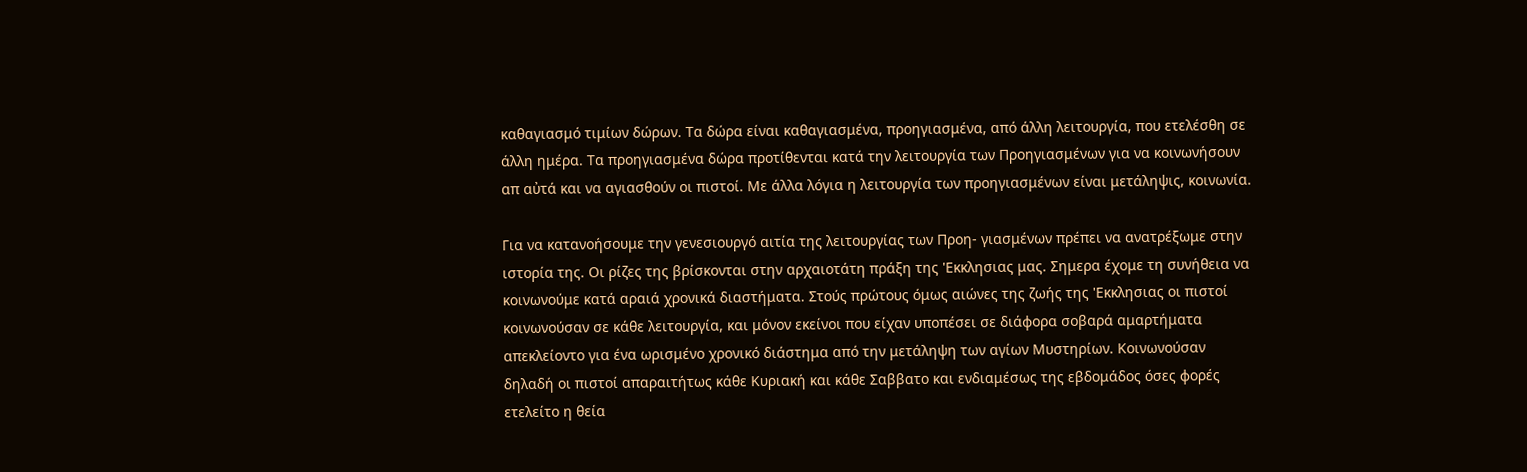καθαγιασμό τιμίων δώρων. Τα δώρα είναι καθαγιασμένα, προηγιασμένα, από άλλη λειτουργία, που ετελέσθη σε άλλη ημέρα. Τα προηγιασμένα δώρα προτίθενται κατά την λειτουργία των Προηγιασμένων για να κοινωνήσουν απ αὐτά και να αγιασθούν οι πιστοί. Με άλλα λόγια η λειτουργία των προηγιασμένων είναι μετάληψις, κοινωνία.

Για να κατανοήσουμε την γενεσιουργό αιτία της λειτουργίας των Προη- γιασμένων πρέπει να ανατρέξωμε στην ιστορία της. Οι ρίζες της βρίσκονται στην αρχαιοτάτη πράξη της 'Εκκλησιας μας. Σημερα έχομε τη συνήθεια να κοινωνούμε κατά αραιά χρονικά διαστήματα. Στούς πρώτους όμως αιώνες της ζωής της 'Εκκλησιας οι πιστοί κοινωνούσαν σε κάθε λειτουργία, και μόνον εκείνοι που είχαν υποπέσει σε διάφορα σοβαρά αμαρτήματα απεκλείοντο για ένα ωρισμένο χρονικό διάστημα από την μετάληψη των αγίων Μυστηρίων. Κοινωνούσαν δηλαδή οι πιστοί απαραιτήτως κάθε Κυριακή και κάθε Σαββατο και ενδιαμέσως της εβδομάδος όσες φορές ετελείτο η θεία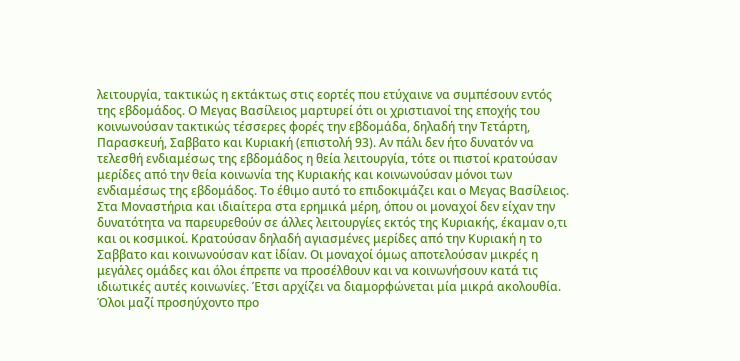λειτουργία, τακτικώς η εκτάκτως στις εορτές που ετύχαινε να συμπέσουν εντός της εβδομάδος. Ο Μεγας Βασίλειος μαρτυρεί ότι οι χριστιανοί της εποχής του κοινωνούσαν τακτικώς τέσσερες φορές την εβδομάδα, δηλαδή την Τετάρτη, Παρασκευή, Σαββατο και Κυριακή (επιστολή 93). Αν πάλι δεν ήτο δυνατόν να τελεσθή ενδιαμέσως της εβδομάδος η θεία λειτουργία, τότε οι πιστοί κρατούσαν μερίδες από την θεία κοινωνία της Κυριακής και κοινωνούσαν μόνοι των ενδιαμέσως της εβδομάδος. Το έθιμο αυτό το επιδοκιμάζει και ο Μεγας Βασίλειος. Στα Μοναστήρια και ιδιαίτερα στα ερημικά μέρη, όπου οι μοναχοί δεν είχαν την δυνατότητα να παρευρεθούν σε άλλες λειτουργίες εκτός της Κυριακής, έκαμαν ο,τι και οι κοσμικοί. Κρατούσαν δηλαδή αγιασμένες μερίδες από την Κυριακή η το Σαββατο και κοινωνούσαν κατ ἰδίαν. Οι μοναχοί όμως αποτελούσαν μικρές η μεγάλες ομάδες και όλοι έπρεπε να προσέλθουν και να κοινωνήσουν κατά τις ιδιωτικές αυτές κοινωνίες. Έτσι αρχίζει να διαμορφώνεται μία μικρά ακολουθία. Όλοι μαζί προσηύχοντο προ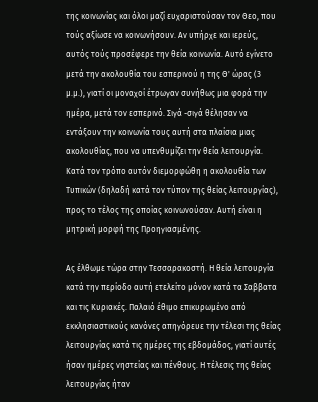της κοινωνίας και όλοι μαζί ευχαριστούσαν τον Θεο, που τούς αξίωσε να κοινωνήσουν. Αν υπήρχε και ιερεύς, αυτός τούς προσέφερε την θεία κοινωνία. Αυτό εγίνετο μετά την ακολουθία του εσπερινού η της Θ' ώρας (3 μ.μ.), γιατί οι μοναχοί έτρωγαν συνήθως μια φορά την ημέρα, μετά τον εσπερινό. Σιγά -σιγά θέλησαν να εντάξουν την κοινωνία τους αυτή στα πλαίσια μιας ακολουθίας, που να υπενθυμίζει την θεία λειτουργία. Κατά τον τρόπο αυτόν διεμορφώθη η ακολουθία των Τυπικών (δηλαδή κατά τον τύπον της θείας λειτουργίας), προς το τέλος της οποίας κοινωνούσαν. Αυτή είναι η μητρική μορφή της Προηγιασμένης.

Ας έλθωμε τώρα στην Τεσσαρακοστή. Η θεία λειτουργία κατά την περίοδο αυτή ετελείτο μόνον κατά τα Σαββατα και τις Κυριακές. Παλαιό έθιμο επικυρωμένο από εκκλησιαστικούς κανόνες απηγόρευε την τέλεσι της θείας λειτουργίας κατά τις ημέρες της εβδομάδος, γιατί αυτές ήσαν ημέρες νηστείας και πένθους. Η τέλεσις της θείας λειτουργίας ήταν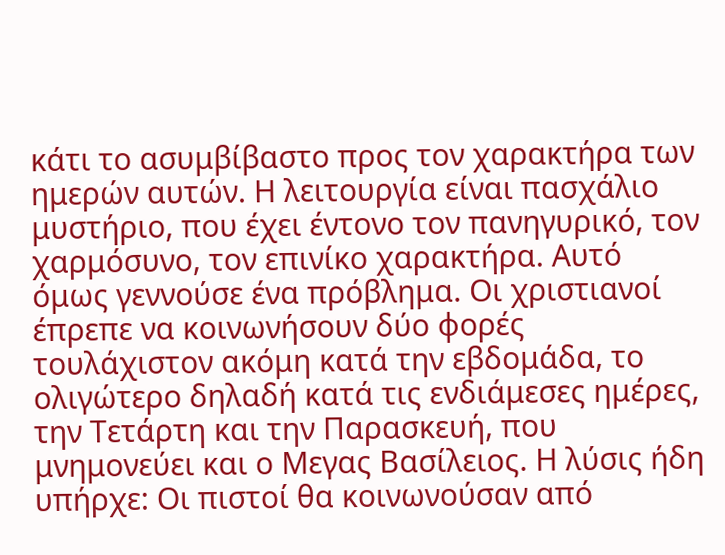κάτι το ασυμβίβαστο προς τον χαρακτήρα των ημερών αυτών. Η λειτουργία είναι πασχάλιο μυστήριο, που έχει έντονο τον πανηγυρικό, τον χαρμόσυνο, τον επινίκο χαρακτήρα. Αυτό όμως γεννούσε ένα πρόβλημα. Οι χριστιανοί έπρεπε να κοινωνήσουν δύο φορές τουλάχιστον ακόμη κατά την εβδομάδα, το ολιγώτερο δηλαδή κατά τις ενδιάμεσες ημέρες, την Τετάρτη και την Παρασκευή, που μνημονεύει και ο Μεγας Βασίλειος. Η λύσις ήδη υπήρχε: Οι πιστοί θα κοινωνούσαν από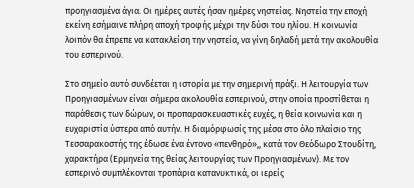προηγιασμένα άγια. Οι ημέρες αυτές ήσαν ημέρες νηστείας. Νηστεία την εποχή εκείνη εσήμαινε πλήρη αποχή τροφής μέχρι την δύσι του ηλίου. Η κοινωνία λοιπόν θα έπρεπε να κατακλείση την νηστεία, να γίνη δηλαδή μετά την ακολουθία του εσπερινού.

Στο σημείο αυτό συνδέεται η ιστορία με την σημερινή πράξι. Η λειτουργία των Προηγιασμένων είναι σήμερα ακολουθία εσπερινού, στην οποία προστίθεται η παράθεσις των δώρων, οι προπαρασκευαστικές ευχές, η θεία κοινωνία και η ευχαριστία ύστερα από αυτήν. Η διαμόρφωσίς της μέσα στο όλο πλαίσιο της Τεσσαρακοστής της έδωσε ένα έντονο «πενθηρό»,, κατά τον Θεόδωρο Στουδίτη, χαρακτήρα (Ερμηνεία της θείας λειτουργίας των Προηγιασμένων). Με τον εσπερινό συμπλέκονται τροπάρια κατανυκτικά, οι ιερείς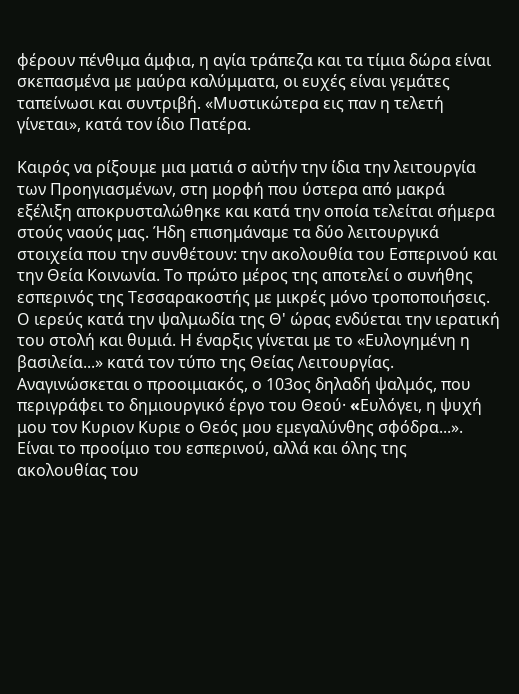φέρουν πένθιμα άμφια, η αγία τράπεζα και τα τίμια δώρα είναι σκεπασμένα με μαύρα καλύμματα, οι ευχές είναι γεμάτες ταπείνωσι και συντριβή. «Μυστικώτερα εις παν η τελετή γίνεται», κατά τον ίδιο Πατέρα.

Καιρός να ρίξουμε μια ματιά σ αὐτήν την ίδια την λειτουργία των Προηγιασμένων, στη μορφή που ύστερα από μακρά εξέλιξη αποκρυσταλώθηκε και κατά την οποία τελείται σήμερα στούς ναούς μας. Ήδη επισημάναμε τα δύο λειτουργικά στοιχεία που την συνθέτουν: την ακολουθία του Εσπερινού και την Θεία Κοινωνία. Το πρώτο μέρος της αποτελεί ο συνήθης εσπερινός της Τεσσαρακοστής με μικρές μόνο τροποποιήσεις. Ο ιερεύς κατά την ψαλμωδία της Θ' ώρας ενδύεται την ιερατική του στολή και θυμιά. Η έναρξις γίνεται με το «Ευλογημένη η βασιλεία...» κατά τον τύπο της Θείας Λειτουργίας. Αναγινώσκεται ο προοιμιακός, ο 103ος δηλαδή ψαλμός, που περιγράφει το δημιουργικό έργο του Θεού· «Eυλόγει, η ψυχή μου τον Κυριον Κυριε ο Θεός μου εμεγαλύνθης σφόδρα...». Είναι το προοίμιο του εσπερινού, αλλά και όλης της ακολουθίας του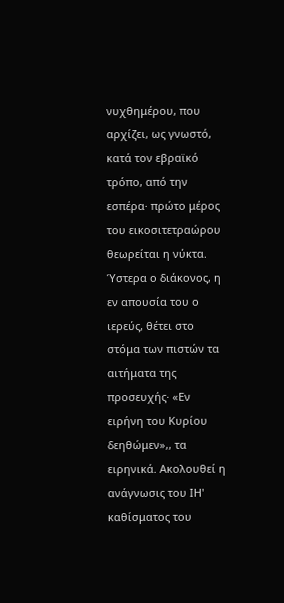νυχθημέρου, που αρχίζει, ως γνωστό, κατά τον εβραϊκό τρόπο, από την εσπέρα· πρώτο μέρος του εικοσιτετραώρου θεωρείται η νύκτα. Ύστερα ο διάκονος, η εν απουσία του ο ιερεύς, θέτει στο στόμα των πιστών τα αιτήματα της προσευχής· «Εν ειρήνη του Κυρίου δεηθώμεν»,, τα ειρηνικά. Ακολουθεί η ανάγνωσις του ΙΗ' καθίσματος του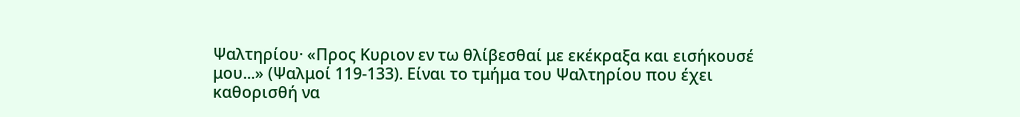Ψαλτηρίου· «Προς Κυριον εν τω θλίβεσθαί με εκέκραξα και εισήκουσέ μου...» (Ψαλμοί 119-133). Είναι το τμήμα του Ψαλτηρίου που έχει καθορισθή να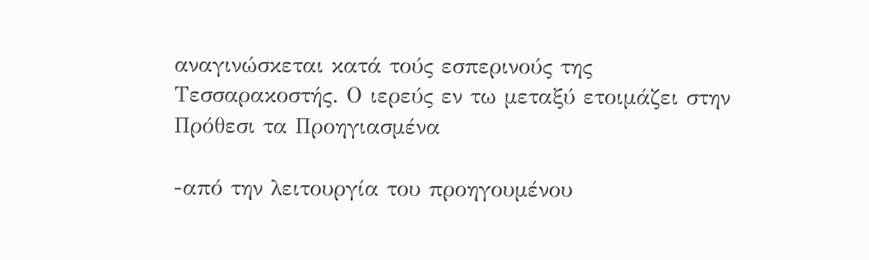αναγινώσκεται κατά τούς εσπερινούς της Τεσσαρακοστής. Ο ιερεύς εν τω μεταξύ ετοιμάζει στην Πρόθεσι τα Προηγιασμένα

-από την λειτουργία του προηγουμένου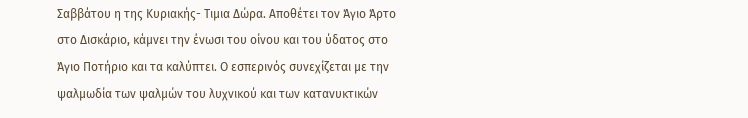Σαββάτου η της Κυριακής- Τιμια Δώρα. Αποθέτει τον Άγιο Άρτο στο Δισκάριο, κάμνει την ένωσι του οίνου και του ύδατος στο Άγιο Ποτήριο και τα καλύπτει. Ο εσπερινός συνεχίζεται με την ψαλμωδία των ψαλμών του λυχνικού και των κατανυκτικών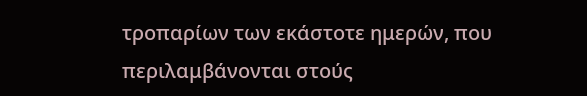τροπαρίων των εκάστοτε ημερών, που περιλαμβάνονται στούς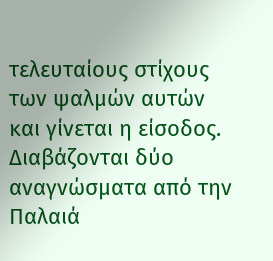τελευταίους στίχους των ψαλμών αυτών και γίνεται η είσοδος. Διαβάζονται δύο αναγνώσματα από την Παλαιά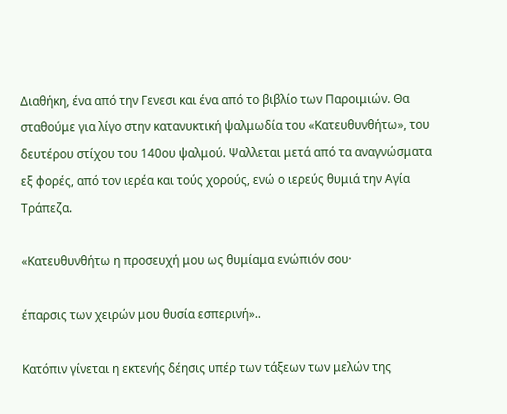Διαθήκη, ένα από την Γενεσι και ένα από το βιβλίο των Παροιμιών. Θα σταθούμε για λίγο στην κατανυκτική ψαλμωδία του «Κατευθυνθήτω», του δευτέρου στίχου του 140ου ψαλμού. Ψαλλεται μετά από τα αναγνώσματα εξ φορές, από τον ιερέα και τούς χορούς, ενώ ο ιερεύς θυμιά την Αγία Τράπεζα.

«Κατευθυνθήτω η προσευχή μου ως θυμίαμα ενώπιόν σου·

έπαρσις των χειρών μου θυσία εσπερινή»..

Κατόπιν γίνεται η εκτενής δέησις υπέρ των τάξεων των μελών της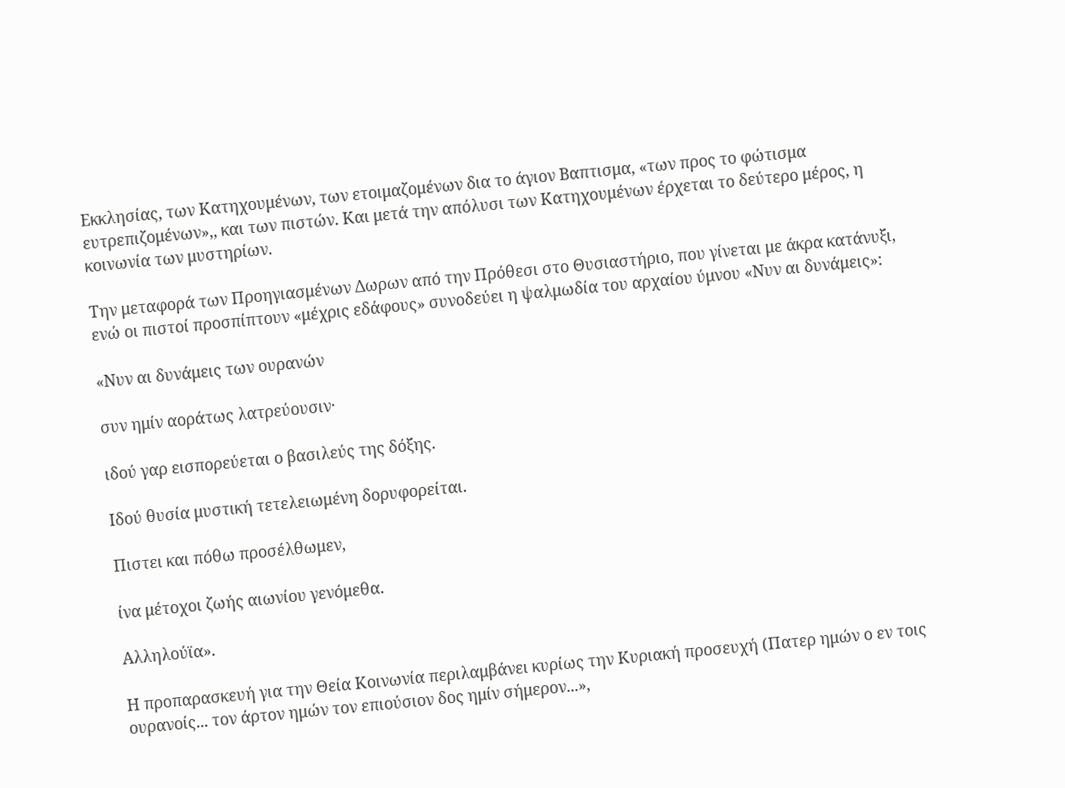Εκκλησίας, των Κατηχουμένων, των ετοιμαζομένων δια το άγιον Βαπτισμα, «των προς το φώτισμα ευτρεπιζομένων»,, και των πιστών. Και μετά την απόλυσι των Κατηχουμένων έρχεται το δεύτερο μέρος, η κοινωνία των μυστηρίων.

Την μεταφορά των Προηγιασμένων Δωρων από την Πρόθεσι στο Θυσιαστήριο, που γίνεται με άκρα κατάνυξι, ενώ οι πιστοί προσπίπτουν «μέχρις εδάφους» συνοδεύει η ψαλμωδία του αρχαίου ύμνου «Νυν αι δυνάμεις»:

«Νυν αι δυνάμεις των ουρανών

συν ημίν αοράτως λατρεύουσιν·

ιδού γαρ εισπορεύεται ο βασιλεύς της δόξης.

Ιδού θυσία μυστική τετελειωμένη δορυφορείται.

Πιστει και πόθω προσέλθωμεν,

ίνα μέτοχοι ζωής αιωνίου γενόμεθα.

Αλληλούϊα».

Η προπαρασκευή για την Θεία Κοινωνία περιλαμβάνει κυρίως την Κυριακή προσευχή (Πατερ ημών ο εν τοις ουρανοίς... τον άρτον ημών τον επιούσιον δος ημίν σήμερον...»,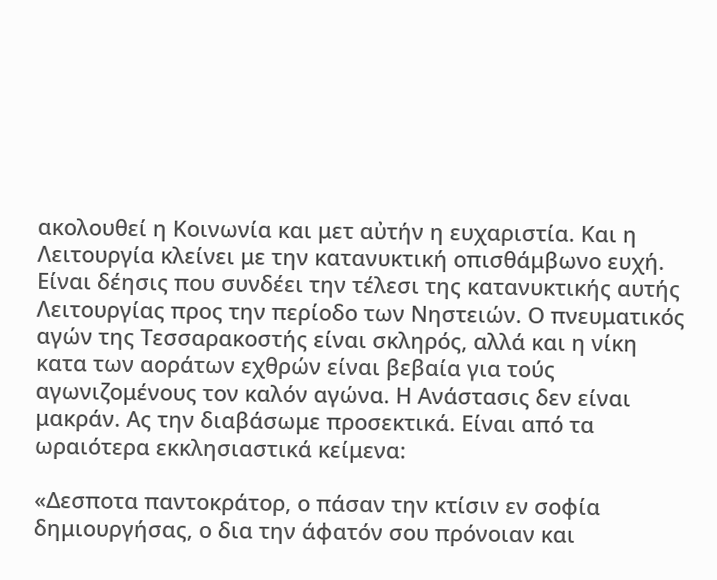ακολουθεί η Κοινωνία και μετ αὐτήν η ευχαριστία. Και η Λειτουργία κλείνει με την κατανυκτική οπισθάμβωνο ευχή. Είναι δέησις που συνδέει την τέλεσι της κατανυκτικής αυτής Λειτουργίας προς την περίοδο των Νηστειών. Ο πνευματικός αγών της Τεσσαρακοστής είναι σκληρός, αλλά και η νίκη κατα των αοράτων εχθρών είναι βεβαία για τούς αγωνιζομένους τον καλόν αγώνα. Η Ανάστασις δεν είναι μακράν. Ας την διαβάσωμε προσεκτικά. Είναι από τα ωραιότερα εκκλησιαστικά κείμενα:

«Δεσποτα παντοκράτορ, ο πάσαν την κτίσιν εν σοφία δημιουργήσας, ο δια την άφατόν σου πρόνοιαν και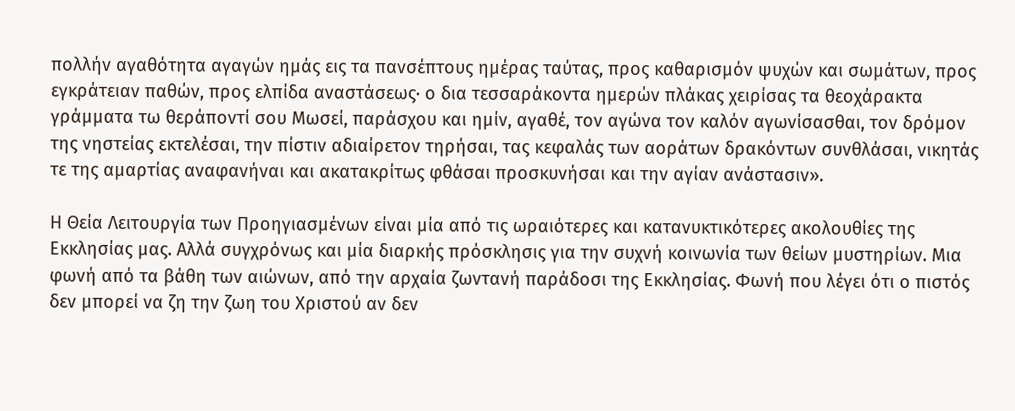πολλήν αγαθότητα αγαγών ημάς εις τα πανσέπτους ημέρας ταύτας, προς καθαρισμόν ψυχών και σωμάτων, προς εγκράτειαν παθών, προς ελπίδα αναστάσεως· ο δια τεσσαράκοντα ημερών πλάκας χειρίσας τα θεοχάρακτα γράμματα τω θεράποντί σου Μωσεί, παράσχου και ημίν, αγαθέ, τον αγώνα τον καλόν αγωνίσασθαι, τον δρόμον της νηστείας εκτελέσαι, την πίστιν αδιαίρετον τηρήσαι, τας κεφαλάς των αοράτων δρακόντων συνθλάσαι, νικητάς τε της αμαρτίας αναφανήναι και ακατακρίτως φθάσαι προσκυνήσαι και την αγίαν ανάστασιν».

Η Θεία Λειτουργία των Προηγιασμένων είναι μία από τις ωραιότερες και κατανυκτικότερες ακολουθίες της Εκκλησίας μας. Αλλά συγχρόνως και μία διαρκής πρόσκλησις για την συχνή κοινωνία των θείων μυστηρίων. Μια φωνή από τα βάθη των αιώνων, από την αρχαία ζωντανή παράδοσι της Εκκλησίας. Φωνή που λέγει ότι ο πιστός δεν μπορεί να ζη την ζωη του Χριστού αν δεν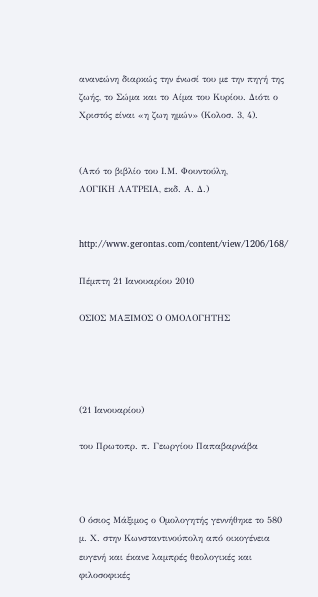ανανεώνη διαρκώς την ένωσί του με την πηγή της ζωής, το Σώμα και το Αίμα του Κυρίου. Διότι ο Χριστός είναι «η ζωη ημών» (Κολοσ. 3, 4).


(Από το βιβλίο του Ι.Μ. Φουντούλη,
ΛΟΓΙΚΗ ΛΑΤΡΕΙΑ, εκδ. Α. Δ.)


http://www.gerontas.com/content/view/1206/168/

Πέμπτη 21 Ιανουαρίου 2010

ΟΣΙΟΣ ΜΑΞΙΜΟΣ Ο ΟΜΟΛΟΓΗΤΗΣ




(21 Ιανουαρίου)

του Πρωτοπρ. π. Γεωργίου Παπαβαρνάβα



Ο όσιος Μάξιμος ο Ομολογητής γεννήθηκε το 580 μ. Χ. στην Κωνσταντινούπολη από οικογένεια ευγενή και έκανε λαμπρές θεολογικές και φιλοσοφικές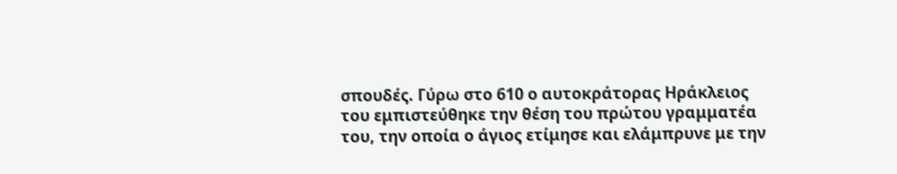σπουδές. Γύρω στο 610 ο αυτοκράτορας Ηράκλειος του εμπιστεύθηκε την θέση του πρώτου γραμματέα του, την οποία ο άγιος ετίμησε και ελάμπρυνε με την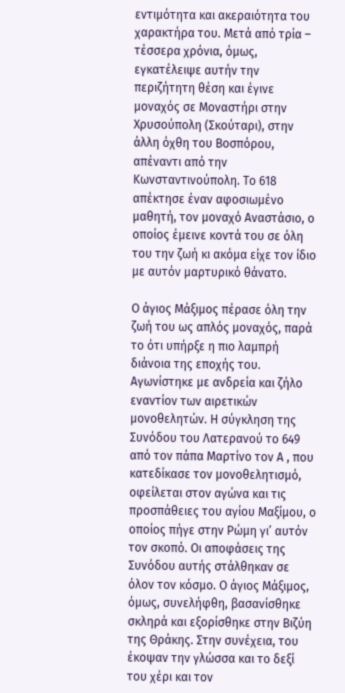εντιμότητα και ακεραιότητα του χαρακτήρα του. Μετά από τρία – τέσσερα χρόνια, όμως, εγκατέλειψε αυτήν την περιζήτητη θέση και έγινε μοναχός σε Μοναστήρι στην Χρυσούπολη (Σκούταρι), στην άλλη όχθη του Βοσπόρου, απέναντι από την Κωνσταντινούπολη. Το 618 απέκτησε έναν αφοσιωμένο μαθητή, τον μοναχό Αναστάσιο, ο οποίος έμεινε κοντά του σε όλη του την ζωή κι ακόμα είχε τον ίδιο με αυτόν μαρτυρικό θάνατο.

Ο άγιος Μάξιμος πέρασε όλη την ζωή του ως απλός μοναχός, παρά το ότι υπήρξε η πιο λαμπρή διάνοια της εποχής του. Αγωνίστηκε με ανδρεία και ζήλο εναντίον των αιρετικών μονοθελητών. Η σύγκληση της Συνόδου του Λατερανού το 649 από τον πάπα Μαρτίνο τον Α , που κατεδίκασε τον μονοθελητισμό, οφείλεται στον αγώνα και τις προσπάθειες του αγίου Μαξίμου, ο οποίος πήγε στην Ρώμη γι’ αυτόν τον σκοπό. Οι αποφάσεις της Συνόδου αυτής στάλθηκαν σε όλον τον κόσμο. Ο άγιος Μάξιμος, όμως, συνελήφθη, βασανίσθηκε σκληρά και εξορίσθηκε στην Βιζύη της Θράκης. Στην συνέχεια, του έκοψαν την γλώσσα και το δεξί του χέρι και τον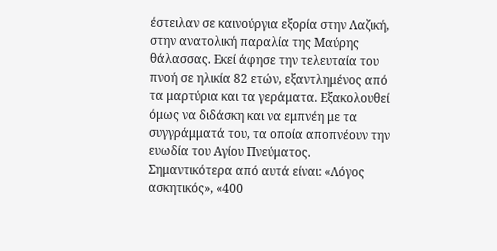έστειλαν σε καινούργια εξορία στην Λαζική, στην ανατολική παραλία της Μαύρης θάλασσας. Εκεί άφησε την τελευταία του πνοή σε ηλικία 82 ετών, εξαντλημένος από τα μαρτύρια και τα γεράματα. Εξακολουθεί όμως να διδάσκη και να εμπνέη με τα συγγράμματά του, τα οποία αποπνέουν την ευωδία του Αγίου Πνεύματος. Σημαντικότερα από αυτά είναι: «Λόγος ασκητικός», «400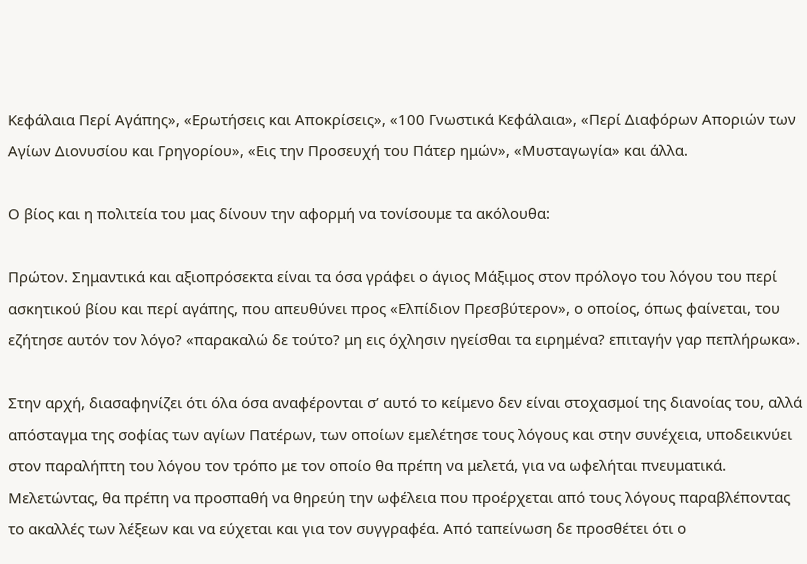Κεφάλαια Περί Αγάπης», «Ερωτήσεις και Αποκρίσεις», «100 Γνωστικά Κεφάλαια», «Περί Διαφόρων Αποριών των Αγίων Διονυσίου και Γρηγορίου», «Εις την Προσευχή του Πάτερ ημών», «Μυσταγωγία» και άλλα.

Ο βίος και η πολιτεία του μας δίνουν την αφορμή να τονίσουμε τα ακόλουθα:

Πρώτον. Σημαντικά και αξιοπρόσεκτα είναι τα όσα γράφει ο άγιος Μάξιμος στον πρόλογο του λόγου του περί ασκητικού βίου και περί αγάπης, που απευθύνει προς «Ελπίδιον Πρεσβύτερον», ο οποίος, όπως φαίνεται, του εζήτησε αυτόν τον λόγο? «παρακαλώ δε τούτο? μη εις όχλησιν ηγείσθαι τα ειρημένα? επιταγήν γαρ πεπλήρωκα».

Στην αρχή, διασαφηνίζει ότι όλα όσα αναφέρονται σ’ αυτό το κείμενο δεν είναι στοχασμοί της διανοίας του, αλλά απόσταγμα της σοφίας των αγίων Πατέρων, των οποίων εμελέτησε τους λόγους και στην συνέχεια, υποδεικνύει στον παραλήπτη του λόγου τον τρόπο με τον οποίο θα πρέπη να μελετά, για να ωφελήται πνευματικά. Μελετώντας, θα πρέπη να προσπαθή να θηρεύη την ωφέλεια που προέρχεται από τους λόγους παραβλέποντας το ακαλλές των λέξεων και να εύχεται και για τον συγγραφέα. Από ταπείνωση δε προσθέτει ότι ο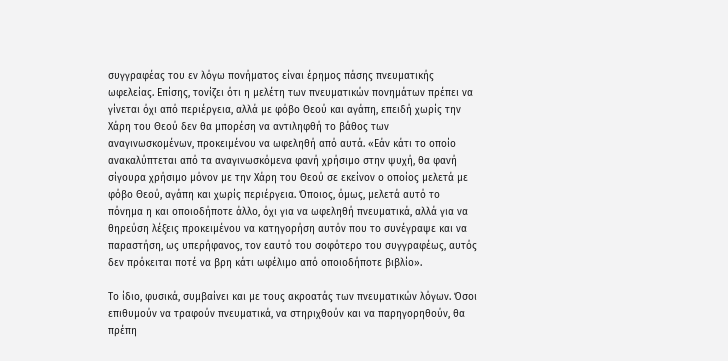συγγραφέας του εν λόγω πονήματος είναι έρημος πάσης πνευματικής ωφελείας. Επίσης, τονίζει ότι η μελέτη των πνευματικών πονημάτων πρέπει να γίνεται όχι από περιέργεια, αλλά με φόβο Θεού και αγάπη, επειδή χωρίς την Χάρη του Θεού δεν θα μπορέση να αντιληφθή το βάθος των αναγινωσκομένων, προκειμένου να ωφεληθή από αυτά. «Εάν κάτι το οποίο ανακαλύπτεται από τα αναγινωσκόμενα φανή χρήσιμο στην ψυχή, θα φανή σίγουρα χρήσιμο μόνον με την Χάρη του Θεού σε εκείνον ο οποίος μελετά με φόβο Θεού, αγάπη και χωρίς περιέργεια. Όποιος, όμως, μελετά αυτό το πόνημα η και οποιοδήποτε άλλο, όχι για να ωφεληθή πνευματικά, αλλά για να θηρεύση λέξεις προκειμένου να κατηγορήση αυτόν που το συνέγραψε και να παραστήση, ως υπερήφανος, τον εαυτό του σοφότερο του συγγραφέως, αυτός δεν πρόκειται ποτέ να βρη κάτι ωφέλιμο από οποιοδήποτε βιβλίο».

Το ίδιο, φυσικά, συμβαίνει και με τους ακροατάς των πνευματικών λόγων. Όσοι επιθυμούν να τραφούν πνευματικά, να στηριχθούν και να παρηγορηθούν, θα πρέπη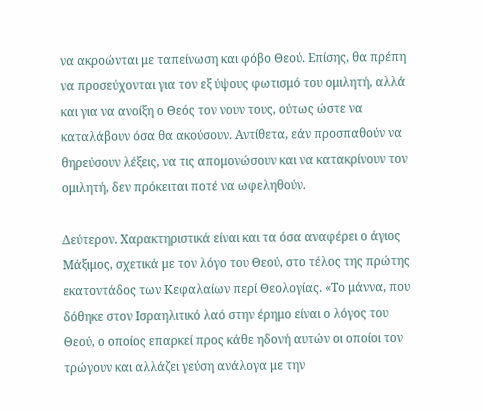να ακροώνται με ταπείνωση και φόβο Θεού. Επίσης, θα πρέπη να προσεύχονται για τον εξ ύψους φωτισμό του ομιλητή, αλλά και για να ανοίξη ο Θεός τον νουν τους, ούτως ώστε να καταλάβουν όσα θα ακούσουν. Αντίθετα, εάν προσπαθούν να θηρεύσουν λέξεις, να τις απομονώσουν και να κατακρίνουν τον ομιλητή, δεν πρόκειται ποτέ να ωφεληθούν.

Δεύτερον. Χαρακτηριστικά είναι και τα όσα αναφέρει ο άγιος Μάξιμος, σχετικά με τον λόγο του Θεού, στο τέλος της πρώτης εκατοντάδος των Κεφαλαίων περί Θεολογίας. «Το μάννα, που δόθηκε στον Ισραηλιτικό λαό στην έρημο είναι ο λόγος του Θεού, ο οποίος επαρκεί προς κάθε ηδονή αυτών οι οποίοι τον τρώγουν και αλλάζει γεύση ανάλογα με την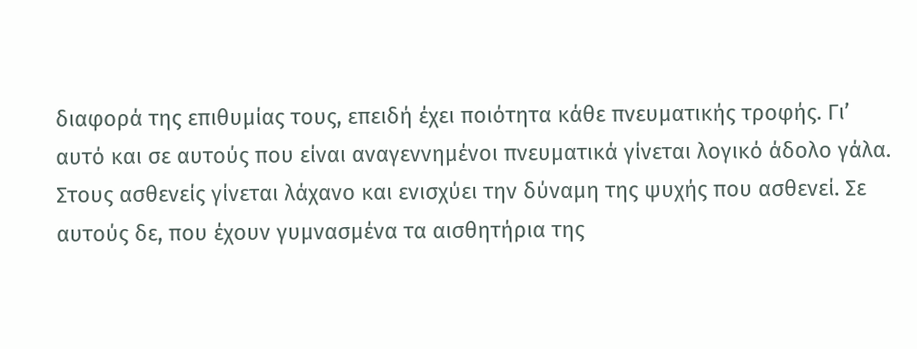διαφορά της επιθυμίας τους, επειδή έχει ποιότητα κάθε πνευματικής τροφής. Γι’ αυτό και σε αυτούς που είναι αναγεννημένοι πνευματικά γίνεται λογικό άδολο γάλα. Στους ασθενείς γίνεται λάχανο και ενισχύει την δύναμη της ψυχής που ασθενεί. Σε αυτούς δε, που έχουν γυμνασμένα τα αισθητήρια της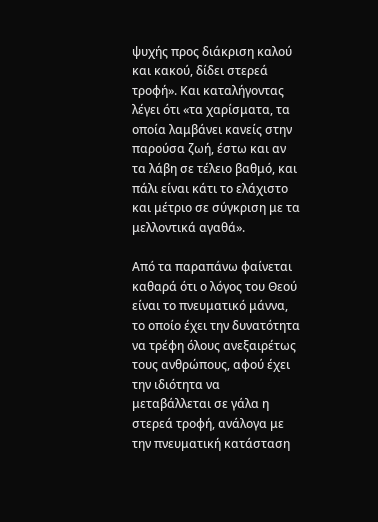ψυχής προς διάκριση καλού και κακού, δίδει στερεά τροφή». Και καταλήγοντας λέγει ότι «τα χαρίσματα, τα οποία λαμβάνει κανείς στην παρούσα ζωή, έστω και αν τα λάβη σε τέλειο βαθμό, και πάλι είναι κάτι το ελάχιστο και μέτριο σε σύγκριση με τα μελλοντικά αγαθά».

Από τα παραπάνω φαίνεται καθαρά ότι ο λόγος του Θεού είναι το πνευματικό μάννα, το οποίο έχει την δυνατότητα να τρέφη όλους ανεξαιρέτως τους ανθρώπους, αφού έχει την ιδιότητα να μεταβάλλεται σε γάλα η στερεά τροφή, ανάλογα με την πνευματική κατάσταση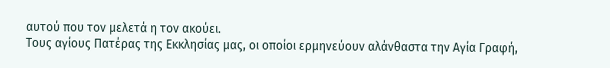αυτού που τον μελετά η τον ακούει.
Τους αγίους Πατέρας της Εκκλησίας μας, οι οποίοι ερμηνεύουν αλάνθαστα την Αγία Γραφή,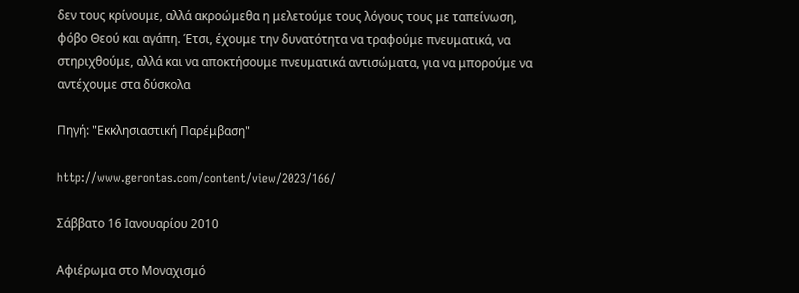δεν τους κρίνουμε, αλλά ακροώμεθα η μελετούμε τους λόγους τους με ταπείνωση, φόβο Θεού και αγάπη. Έτσι, έχουμε την δυνατότητα να τραφούμε πνευματικά, να στηριχθούμε, αλλά και να αποκτήσουμε πνευματικά αντισώματα, για να μπορούμε να αντέχουμε στα δύσκολα

Πηγή: "Εκκλησιαστική Παρέμβαση"

http://www.gerontas.com/content/view/2023/166/

Σάββατο 16 Ιανουαρίου 2010

Αφιέρωμα στο Μοναχισμό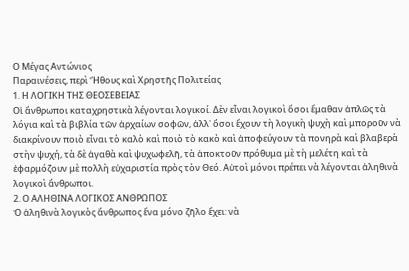Ο Μέγας Αντώνιος
Παραινέσεις, περὶ Ἤθους καὶ Χρηστῆς Πολιτείας
1. Η ΛΟΓΙΚΗ ΤΗΣ ΘΕΟΣΕΒΕΙΑΣ
Οἱ ἄνθρωποι καταχρηστικὰ λέγονται λογικοί. Δὲν εἶναι λογικοὶ ὅσοι ἔμαθαν ἁπλῶς τὰ λόγια καὶ τὰ βιβλία τῶν ἀρχαίων σοφῶν, ἀλλ᾿ ὅσοι ἔχουν τὴ λογικὴ ψυχὴ καὶ μποροῦν νὰ διακρίνουν ποιὸ εἶναι τὸ καλὸ καὶ ποιὸ τὸ κακὸ καὶ ἀποφεύγουν τὰ πονηρὰ καὶ βλαβερὰ στὴν ψυχή, τὰ δὲ ἀγαθὰ καὶ ψυχωφελῆ, τὰ ἀποκτοῦν πρόθυμα μὲ τὴ μελέτη καὶ τὰ ἐφαρμόζουν μὲ πολλὴ εὐχαριστία πρὸς τὸν Θεό. Αὐτοὶ μόνοι πρέπει νὰ λέγονται ἀληθινὰ λογικοὶ ἄνθρωποι.
2. Ο ΑΛΗΘΙΝΑ ΛΟΓΙΚΟΣ ΑΝΘΡΩΠΟΣ
Ὁ ἀληθινὰ λογικὸς ἄνθρωπος ἕνα μόνο ζῆλο ἔχει: νὰ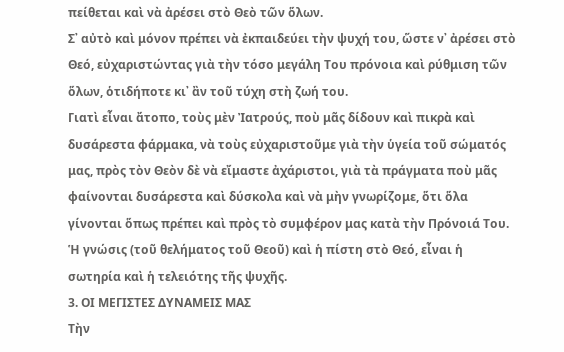πείθεται καὶ νὰ ἀρέσει στὸ Θεὸ τῶν ὅλων.
Σ᾿ αὐτὸ καὶ μόνον πρέπει νὰ ἐκπαιδεύει τὴν ψυχή του, ὥστε ν᾿ ἀρέσει στὸ Θεό, εὐχαριστώντας γιὰ τὴν τόσο μεγάλη Του πρόνοια καὶ ρύθμιση τῶν ὅλων, ὁτιδήποτε κι᾿ ἂν τοῦ τύχη στὴ ζωή του.
Γιατὶ εἶναι ἄτοπο, τοὺς μὲν Ἰατρούς, ποὺ μᾶς δίδουν καὶ πικρὰ καὶ δυσάρεστα φάρμακα, νὰ τοὺς εὐχαριστοῦμε γιὰ τὴν ὑγεία τοῦ σώματός μας, πρὸς τὸν Θεὸν δὲ νὰ εἴμαστε ἀχάριστοι, γιὰ τὰ πράγματα ποὺ μᾶς φαίνονται δυσάρεστα καὶ δύσκολα καὶ νὰ μὴν γνωρίζομε, ὅτι ὅλα γίνονται ὅπως πρέπει καὶ πρὸς τὸ συμφέρον μας κατὰ τὴν Πρόνοιά Του.
Ἡ γνώσις (τοῦ θελήματος τοῦ Θεοῦ) καὶ ἡ πίστη στὸ Θεό, εἶναι ἡ σωτηρία καὶ ἡ τελειότης τῆς ψυχῆς.
3. ΟΙ ΜΕΓΙΣΤΕΣ ΔΥΝΑΜΕΙΣ ΜΑΣ
Τὴν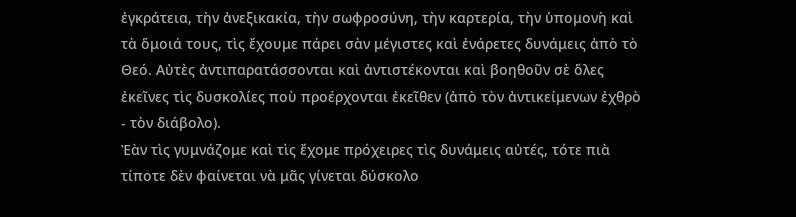ἐγκράτεια, τὴν ἀνεξικακία, τὴν σωφροσύνη, τὴν καρτερία, τὴν ὑπομονὴ καὶ τὰ ὅμοιά τους, τὶς ἔχουμε πάρει σὰν μέγιστες καὶ ἐνάρετες δυνάμεις ἀπὸ τὸ Θεό. Αὐτὲς ἀντιπαρατάσσονται καὶ ἀντιστέκονται καὶ βοηθοῦν σὲ ὅλες ἐκεῖνες τὶς δυσκολίες ποὺ προέρχονται ἐκεῖθεν (ἀπὸ τὸν ἀντικείμενων ἐχθρὸ - τὸν διάβολο).
Ἐὰν τὶς γυμνάζομε καὶ τὶς ἔχομε πρόχειρες τὶς δυνάμεις αὐτές, τότε πιὰ τίποτε δὲν φαίνεται νὰ μᾶς γίνεται δύσκολο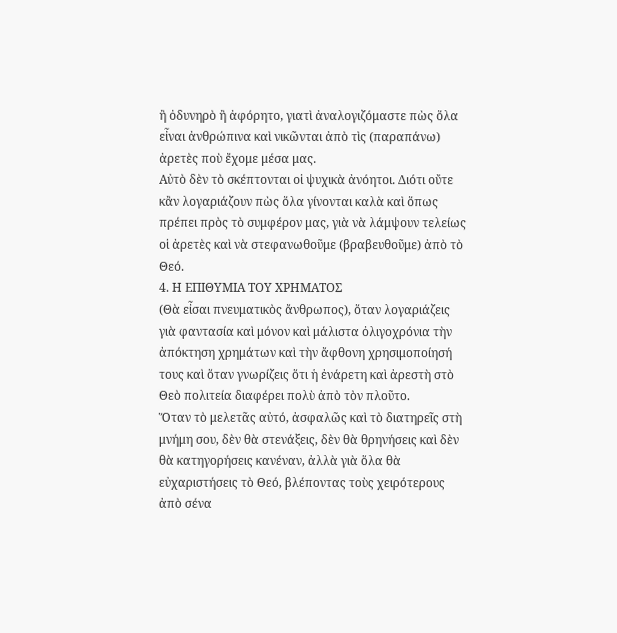ἢ ὀδυνηρὸ ἢ ἀφόρητο, γιατὶ ἀναλογιζόμαστε πὼς ὅλα εἶναι ἀνθρώπινα καὶ νικῶνται ἀπὸ τὶς (παραπάνω) ἀρετὲς ποὺ ἔχομε μέσα μας.
Αὐτὸ δὲν τὸ σκέπτονται οἱ ψυχικὰ ἀνόητοι. Διότι οὔτε κἂν λογαριάζουν πὼς ὅλα γίνονται καλὰ καὶ ὅπως πρέπει πρὸς τὸ συμφέρον μας, γιὰ νὰ λάμψουν τελείως οἱ ἀρετὲς καὶ νὰ στεφανωθοῦμε (βραβευθοῦμε) ἀπὸ τὸ Θεό.
4. Η ΕΠΙΘΥΜΙΑ ΤΟΥ ΧΡΗΜΑΤΟΣ
(Θὰ εἶσαι πνευματικὸς ἄνθρωπος), ὅταν λογαριάζεις γιὰ φαντασία καὶ μόνον καὶ μάλιστα ὀλιγοχρόνια τὴν ἀπόκτηση χρημάτων καὶ τὴν ἄφθονη χρησιμοποίησή τους καὶ ὅταν γνωρίζεις ὅτι ἡ ἐνάρετη καὶ ἀρεστὴ στὸ Θεὸ πολιτεία διαφέρει πολὺ ἀπὸ τὸν πλοῦτο.
Ὅταν τὸ μελετᾶς αὐτό, ἀσφαλῶς καὶ τὸ διατηρεῖς στὴ μνήμη σου, δὲν θὰ στενάξεις, δὲν θὰ θρηνήσεις καὶ δὲν θὰ κατηγορήσεις κανέναν, ἀλλὰ γιὰ ὅλα θὰ εὐχαριστήσεις τὸ Θεό, βλέποντας τοὺς χειρότερους ἀπὸ σένα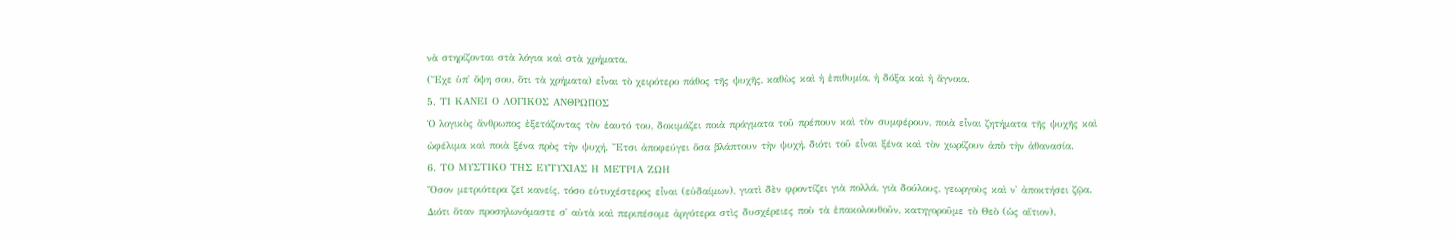νὰ στηρίζονται στὰ λόγια καὶ στὰ χρήματα.
(Ἔχε ὑπ᾿ ὄψη σου, ὅτι τὰ χρήματα) εἶναι τὸ χειρότερο πάθος τῆς ψυχῆς, καθὼς καὶ ἡ ἐπιθυμία, ἡ δόξα καὶ ἡ ἄγνοια.
5. ΤΙ ΚΑΝΕΙ Ο ΛΟΓΙΚΟΣ ΑΝΘΡΩΠΟΣ
Ὁ λογικὸς ἄνθρωπος ἐξετάζοντας τὸν ἑαυτό του, δοκιμάζει ποιὰ πράγματα τοῦ πρέπουν καὶ τὸν συμφέρουν, ποιὰ εἶναι ζητήματα τῆς ψυχῆς καὶ ὠφέλιμα καὶ ποιὰ ξένα πρὸς τὴν ψυχή. Ἔτσι ἀποφεύγει ὅσα βλάπτουν τὴν ψυχή, διότι τοῦ εἶναι ξένα καὶ τὸν χωρίζουν ἀπὸ τὴν ἀθανασία.
6. ΤΟ ΜΥΣΤΙΚΟ ΤΗΣ ΕΥΤΥΧΙΑΣ Η ΜΕΤΡΙΑ ΖΩΗ
Ὅσον μετριότερα ζεῖ κανείς, τόσο εὐτυχέστερος εἶναι (εὐδαίμων), γιατὶ δὲν φροντίζει γιὰ πολλά, γιὰ δούλους, γεωργοὺς καὶ ν᾿ ἀποκτήσει ζῷα.
Διότι ὅταν προσηλωνόμαστε σ᾿ αὐτὰ καὶ περιπέσομε ἀργότερα στὶς δυσχέρειες ποὺ τὰ ἐπακολουθοῦν, κατηγοροῦμε τὸ Θεὸ (ὡς αἴτιον).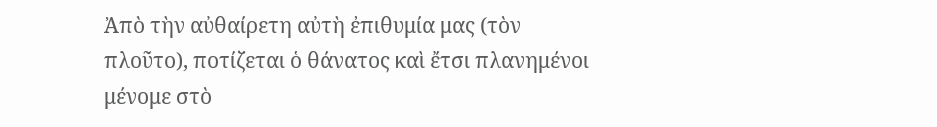Ἀπὸ τὴν αὐθαίρετη αὐτὴ ἐπιθυμία μας (τὸν πλοῦτο), ποτίζεται ὁ θάνατος καὶ ἔτσι πλανημένοι μένομε στὸ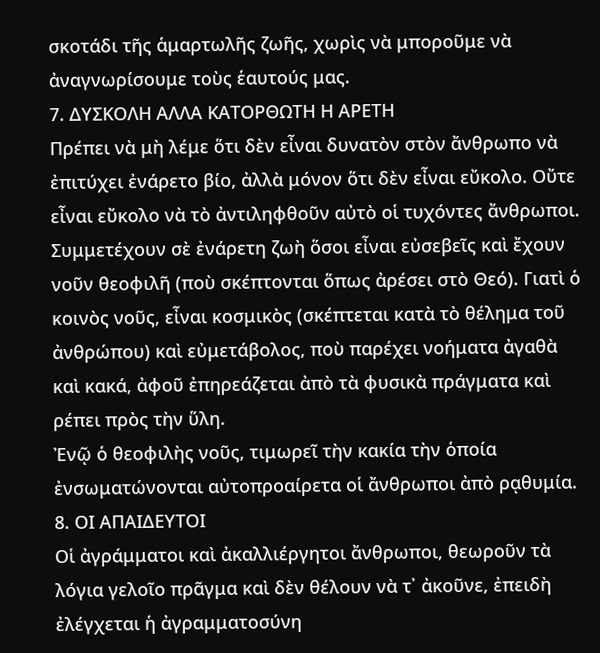σκοτάδι τῆς ἁμαρτωλῆς ζωῆς, χωρὶς νὰ μποροῦμε νὰ ἀναγνωρίσουμε τοὺς ἑαυτούς μας.
7. ΔΥΣΚΟΛΗ ΑΛΛΑ ΚΑΤΟΡΘΩΤΗ Η ΑΡΕΤΗ
Πρέπει νὰ μὴ λέμε ὅτι δὲν εἶναι δυνατὸν στὸν ἄνθρωπο νὰ ἐπιτύχει ἐνάρετο βίο, ἀλλὰ μόνον ὅτι δὲν εἶναι εὔκολο. Οὔτε εἶναι εὔκολο νὰ τὸ ἀντιληφθοῦν αὐτὸ οἱ τυχόντες ἄνθρωποι. Συμμετέχουν σὲ ἐνάρετη ζωὴ ὅσοι εἶναι εὐσεβεῖς καὶ ἔχουν νοῦν θεοφιλῆ (ποὺ σκέπτονται ὅπως ἀρέσει στὸ Θεό). Γιατὶ ὁ κοινὸς νοῦς, εἶναι κοσμικὸς (σκέπτεται κατὰ τὸ θέλημα τοῦ ἀνθρώπου) καὶ εὐμετάβολος, ποὺ παρέχει νοήματα ἀγαθὰ καὶ κακά, ἀφοῦ ἐπηρεάζεται ἀπὸ τὰ φυσικὰ πράγματα καὶ ρέπει πρὸς τὴν ὕλη.
Ἐνῷ ὁ θεοφιλὴς νοῦς, τιμωρεῖ τὴν κακία τὴν ὁποία ἐνσωματώνονται αὐτοπροαίρετα οἱ ἄνθρωποι ἀπὸ ρᾳθυμία.
8. ΟΙ ΑΠΑΙΔΕΥΤΟΙ
Οἱ ἀγράμματοι καὶ ἀκαλλιέργητοι ἄνθρωποι, θεωροῦν τὰ λόγια γελοῖο πρᾶγμα καὶ δὲν θέλουν νὰ τ᾿ ἀκοῦνε, ἐπειδὴ ἐλέγχεται ἡ ἀγραμματοσύνη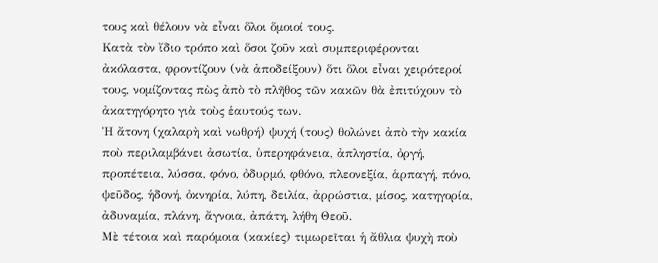τους καὶ θέλουν νὰ εἶναι ὅλοι ὅμοιοί τους.
Κατὰ τὸν ἴδιο τρόπο καὶ ὅσοι ζοῦν καὶ συμπεριφέρονται ἀκόλαστα, φροντίζουν (νὰ ἀποδείξουν) ὅτι ὅλοι εἶναι χειρότεροί τους, νομίζοντας πὼς ἀπὸ τὸ πλῆθος τῶν κακῶν θὰ ἐπιτύχουν τὸ ἀκατηγόρητο γιὰ τοὺς ἑαυτούς των.
Ἡ ἄτονη (χαλαρὴ καὶ νωθρή) ψυχή (τους) θολώνει ἀπὸ τὴν κακία ποὺ περιλαμβάνει ἀσωτία, ὑπερηφάνεια, ἀπληστία, ὀργή, προπέτεια, λύσσα, φόνο, ὀδυρμό, φθόνο, πλεονεξία, ἁρπαγή, πόνο, ψεῦδος, ἡδονή, ὀκνηρία, λύπη, δειλία, ἀρρώστια, μίσος, κατηγορία, ἀδυναμία, πλάνη, ἄγνοια, ἀπάτη, λήθη Θεοῦ.
Μὲ τέτοια καὶ παρόμοια (κακίες) τιμωρεῖται ἡ ἄθλια ψυχὴ ποὺ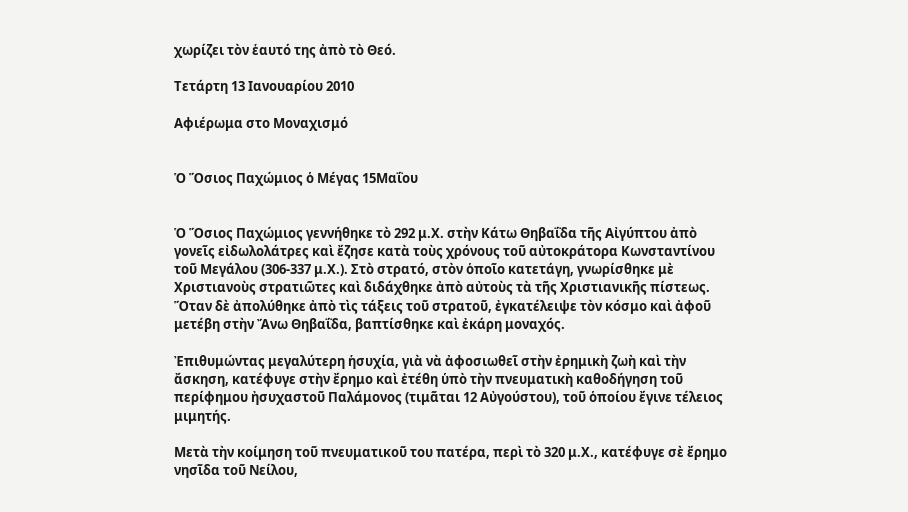χωρίζει τὸν ἑαυτό της ἀπὸ τὸ Θεό.

Τετάρτη 13 Ιανουαρίου 2010

Αφιέρωμα στο Μοναχισμό


Ὁ Ὅσιος Παχώμιος ὁ Μέγας 15Μαΐου


Ὁ Ὅσιος Παχώμιος γεννήθηκε τὸ 292 μ.Χ. στὴν Κάτω Θηβαΐδα τῆς Αἰγύπτου ἀπὸ γονεῖς εἰδωλολάτρες καὶ ἔζησε κατὰ τοὺς χρόνους τοῦ αὐτοκράτορα Κωνσταντίνου τοῦ Μεγάλου (306-337 μ.Χ.). Στὸ στρατό, στὸν ὁποῖο κατετάγη, γνωρίσθηκε μὲ Χριστιανοὺς στρατιῶτες καὶ διδάχθηκε ἀπὸ αὐτοὺς τὰ τῆς Χριστιανικῆς πίστεως. Ὅταν δὲ ἀπολύθηκε ἀπὸ τὶς τάξεις τοῦ στρατοῦ, ἐγκατέλειψε τὸν κόσμο καὶ ἀφοῦ μετέβη στὴν Ἄνω Θηβαΐδα, βαπτίσθηκε καὶ ἐκάρη μοναχός.

Ἐπιθυμώντας μεγαλύτερη ἡσυχία, γιὰ νὰ ἀφοσιωθεῖ στὴν ἐρημικὴ ζωὴ καὶ τὴν ἄσκηση, κατέφυγε στὴν ἔρημο καὶ ἐτέθη ὑπὸ τὴν πνευματικὴ καθοδήγηση τοῦ περίφημου ἠσυχαστοῦ Παλάμονος (τιμᾶται 12 Αὐγούστου), τοῦ ὁποίου ἔγινε τέλειος μιμητής.

Μετὰ τὴν κοίμηση τοῦ πνευματικοῦ του πατέρα, περὶ τὸ 320 μ.Χ., κατέφυγε σὲ ἔρημο νησῖδα τοῦ Νείλου,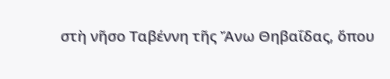στὴ νῆσο Ταβέννη τῆς Ἄνω Θηβαΐδας, ὅπου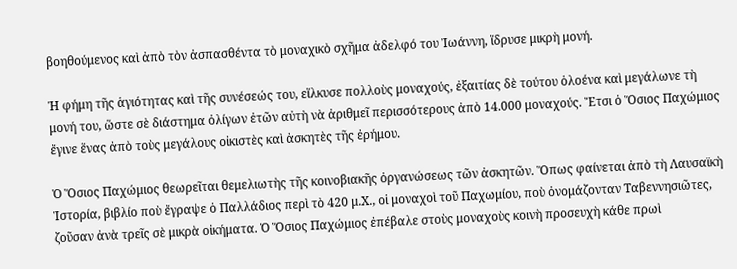βοηθούμενος καὶ ἀπὸ τὸν ἀσπασθέντα τὸ μοναχικὸ σχῆμα ἀδελφό του Ἰωάννη, ἵδρυσε μικρὴ μονή.

Ἡ φήμη τῆς ἁγιότητας καὶ τῆς συνέσεώς του, εἵλκυσε πολλοὺς μοναχούς, ἐξαιτίας δὲ τούτου ὁλοένα καὶ μεγάλωνε τὴ μονή του, ὥστε σὲ διάστημα ὀλίγων ἐτῶν αὐτὴ νὰ ἀριθμεῖ περισσότερους ἀπὸ 14.000 μοναχούς. Ἔτσι ὁ Ὅσιος Παχώμιος ἔγινε ἕνας ἀπὸ τοὺς μεγάλους οἰκιστὲς καὶ ἀσκητὲς τῆς ἐρήμου.

Ὁ Ὅσιος Παχώμιος θεωρεῖται θεμελιωτὴς τῆς κοινοβιακῆς ὀργανώσεως τῶν ἀσκητῶν. Ὅπως φαίνεται ἀπὸ τὴ Λαυσαϊκὴ Ἱστορία, βιβλίο ποὺ ἔγραψε ὁ Παλλάδιος περὶ τὸ 420 μ.Χ., οἱ μοναχοὶ τοῦ Παχωμίου, ποὺ ὀνομάζονταν Ταβεννησιῶτες, ζοῦσαν ἀνὰ τρεῖς σὲ μικρὰ οἰκήματα. Ὁ Ὅσιος Παχώμιος ἐπέβαλε στοὺς μοναχοὺς κοινὴ προσευχὴ κάθε πρωὶ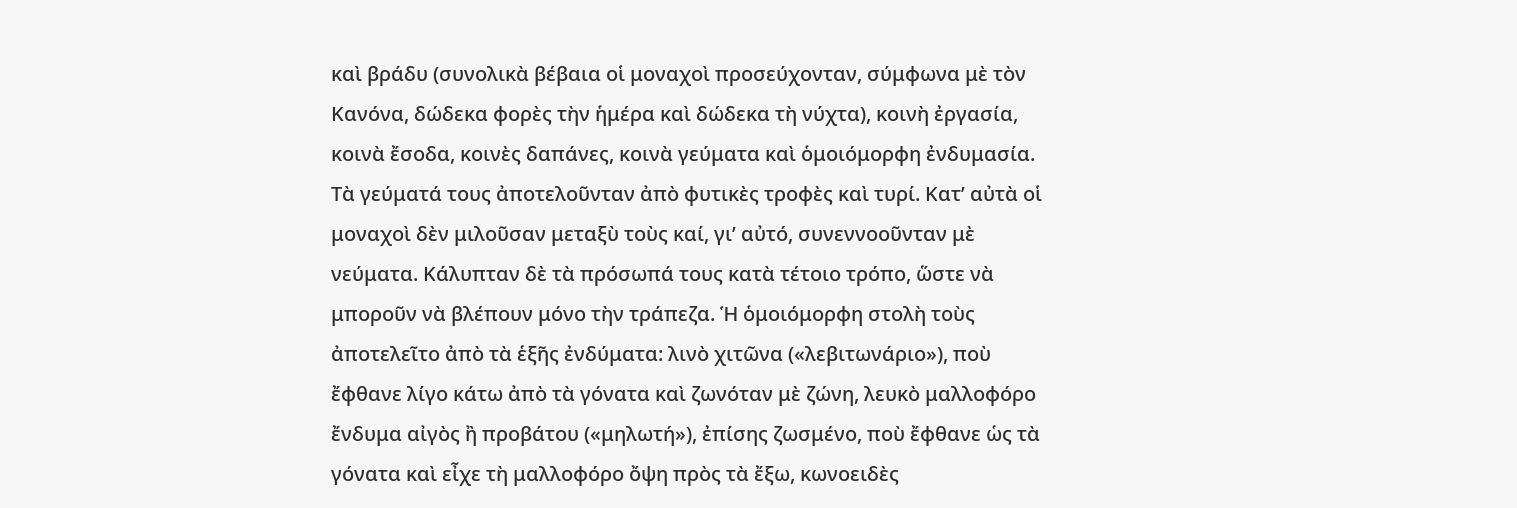καὶ βράδυ (συνολικὰ βέβαια οἱ μοναχοὶ προσεύχονταν, σύμφωνα μὲ τὸν Κανόνα, δώδεκα φορὲς τὴν ἡμέρα καὶ δώδεκα τὴ νύχτα), κοινὴ ἐργασία, κοινὰ ἔσοδα, κοινὲς δαπάνες, κοινὰ γεύματα καὶ ὁμοιόμορφη ἐνδυμασία. Τὰ γεύματά τους ἀποτελοῦνταν ἀπὸ φυτικὲς τροφὲς καὶ τυρί. Κατ’ αὐτὰ οἱ μοναχοὶ δὲν μιλοῦσαν μεταξὺ τοὺς καί, γι’ αὐτό, συνεννοοῦνταν μὲ νεύματα. Κάλυπταν δὲ τὰ πρόσωπά τους κατὰ τέτοιο τρόπο, ὥστε νὰ μποροῦν νὰ βλέπουν μόνο τὴν τράπεζα. Ἡ ὁμοιόμορφη στολὴ τοὺς ἀποτελεῖτο ἀπὸ τὰ ἑξῆς ἐνδύματα: λινὸ χιτῶνα («λεβιτωνάριο»), ποὺ ἔφθανε λίγο κάτω ἀπὸ τὰ γόνατα καὶ ζωνόταν μὲ ζώνη, λευκὸ μαλλοφόρο ἔνδυμα αἰγὸς ἢ προβάτου («μηλωτή»), ἐπίσης ζωσμένο, ποὺ ἔφθανε ὡς τὰ γόνατα καὶ εἶχε τὴ μαλλοφόρο ὄψη πρὸς τὰ ἔξω, κωνοειδὲς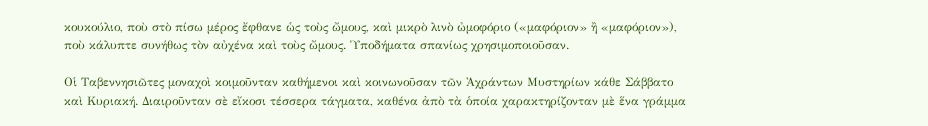κουκούλιο, ποὺ στὸ πίσω μέρος ἔφθανε ὡς τοὺς ὤμους, καὶ μικρὸ λινὸ ὠμοφόριο («μαφόριον» ἢ «μαφόριον»), ποὺ κάλυπτε συνήθως τὸν αὐχένα καὶ τοὺς ὤμους. Ὑποδήματα σπανίως χρησιμοποιοῦσαν.

Οἱ Ταβεννησιῶτες μοναχοὶ κοιμοῦνταν καθήμενοι καὶ κοινωνοῦσαν τῶν Ἀχράντων Μυστηρίων κάθε Σάββατο καὶ Κυριακή. Διαιροῦνταν σὲ εἴκοσι τέσσερα τάγματα, καθένα ἀπὸ τὰ ὁποία χαρακτηρίζονταν μὲ ἕνα γράμμα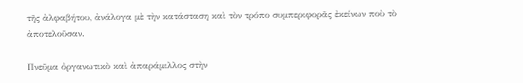τῆς ἀλφαβήτου, ἀνάλογα μὲ τὴν κατάσταση καὶ τὸν τρόπο συμπεριφορᾶς ἐκείνων ποὺ τὸ ἀποτελοῦσαν.

Πνεῦμα ὀργανωτικὸ καὶ ἀπαράμιλλος στὴν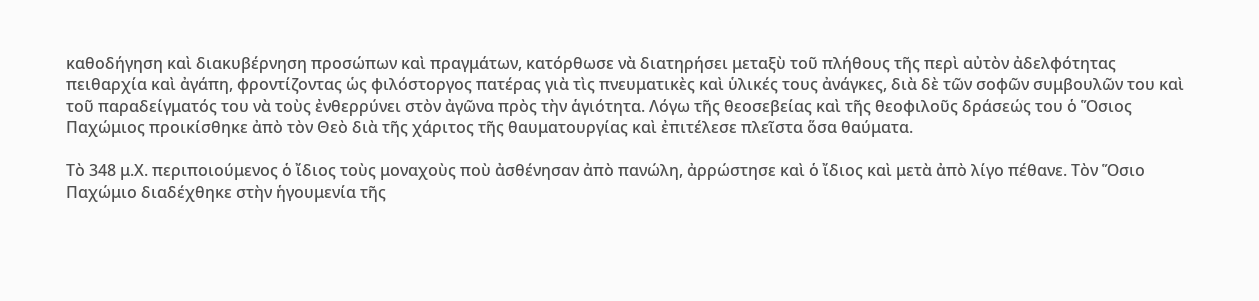καθοδήγηση καὶ διακυβέρνηση προσώπων καὶ πραγμάτων, κατόρθωσε νὰ διατηρήσει μεταξὺ τοῦ πλήθους τῆς περὶ αὐτὸν ἀδελφότητας πειθαρχία καὶ ἀγάπη, φροντίζοντας ὡς φιλόστοργος πατέρας γιὰ τὶς πνευματικὲς καὶ ὑλικές τους ἀνάγκες, διὰ δὲ τῶν σοφῶν συμβουλῶν του καὶ τοῦ παραδείγματός του νὰ τοὺς ἐνθερρύνει στὸν ἀγῶνα πρὸς τὴν ἁγιότητα. Λόγω τῆς θεοσεβείας καὶ τῆς θεοφιλοῦς δράσεώς του ὁ Ὅσιος Παχώμιος προικίσθηκε ἀπὸ τὸν Θεὸ διὰ τῆς χάριτος τῆς θαυματουργίας καὶ ἐπιτέλεσε πλεῖστα ὅσα θαύματα.

Τὸ 348 μ.Χ. περιποιούμενος ὁ ἴδιος τοὺς μοναχοὺς ποὺ ἀσθένησαν ἀπὸ πανώλη, ἀρρώστησε καὶ ὁ ἴδιος καὶ μετὰ ἀπὸ λίγο πέθανε. Τὸν Ὅσιο Παχώμιο διαδέχθηκε στὴν ἡγουμενία τῆς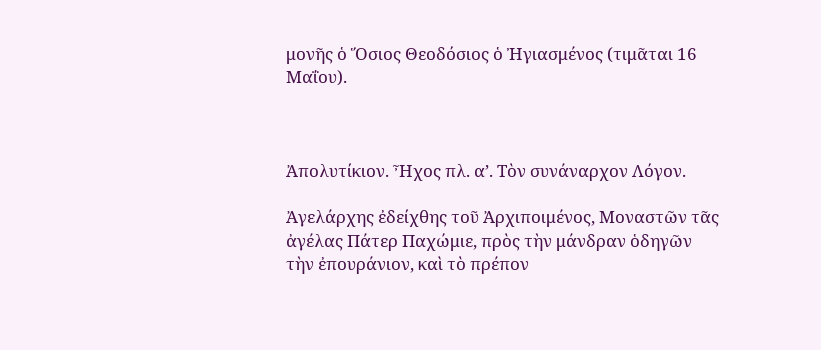μονῆς ὁ Ὅσιος Θεοδόσιος ὁ Ἠγιασμένος (τιμᾶται 16 Μαΐου).



Ἀπολυτίκιον. Ἦχος πλ. α’. Τὸν συνάναρχον Λόγον.

Ἀγελάρχης ἐδείχθης τοῦ Ἀρχιποιμένος, Μοναστῶν τᾶς ἀγέλας Πάτερ Παχώμιε, πρὸς τὴν μάνδραν ὁδηγῶν τὴν ἐπουράνιον, καὶ τὸ πρέπον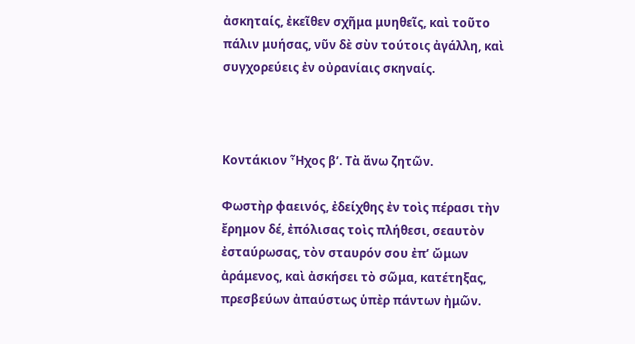ἀσκηταίς, ἐκεῖθεν σχῆμα μυηθεῖς, καὶ τοῦτο πάλιν μυήσας, νῦν δὲ σὺν τούτοις ἀγάλλη, καὶ συγχορεύεις ἐν οὐρανίαις σκηναίς.



Κοντάκιον Ἦχος β’. Τὰ ἄνω ζητῶν.

Φωστὴρ φαεινός, ἐδείχθης ἐν τοὶς πέρασι τὴν ἔρημον δέ, ἐπόλισας τοὶς πλήθεσι, σεαυτὸν ἐσταύρωσας, τὸν σταυρόν σου ἐπ’ ὤμων ἀράμενος, καὶ ἀσκήσει τὸ σῶμα, κατέτηξας, πρεσβεύων ἀπαύστως ὑπὲρ πάντων ἠμῶν.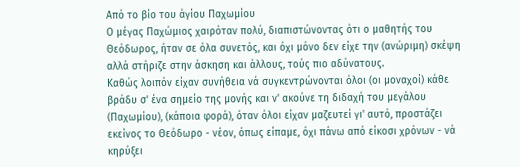Από το βίο του άγίου Παχωμίου
Ο μέγας Παχώμιος χαιρόταν πολύ, διαπιστώνοντας ότι ο μαθητής του Θεόδωρος, ήταν σε όλα συνετός, και όχι μόνο δεν είχε την (ανώριμη) σκέψη αλλά στήριζε στην άσκηση και άλλους, τούς πιο αδύνατους.
Καθώς λοιπόν είχαν συνήθεια νά συγκεντρώνονται όλοι (οι μοναχοί) κάθε βράδυ σ' ένα σημείο της μονής και ν' ακούνε τη διδαχή του μεγάλου (Παχωμίου), (κάποια φορά), όταν όλοι είχαν μαζευτεί γι' αυτό, προστάζει εκείνος το Θεόδωρο - νέον, όπως είπαμε, όχι πάνω από είκοσι χρόνων - νά κηρύξει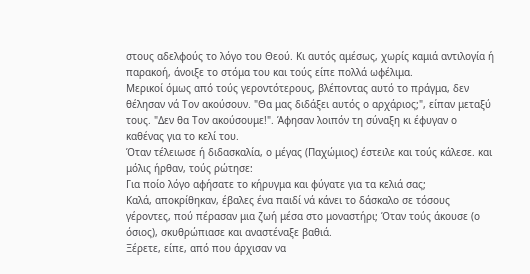στους αδελφούς το λόγο του Θεού. Κι αυτός αμέσως, χωρίς καμιά αντιλογία ή παρακοή, άνοιξε το στόμα του και τούς είπε πολλά ωφέλιμα.
Μερικοί όμως από τούς γεροντότερους, βλέποντας αυτό το πράγμα, δεν θέλησαν νά Τον ακούσουν. "Θα μας διδάξει αυτός ο αρχάριος;", είπαν μεταξύ τους. "Δεν θα Τον ακούσουμε!". Άφησαν λοιπόν τη σύναξη κι έφυγαν ο καθένας για το κελί του.
Όταν τέλειωσε ή διδασκαλία, ο μέγας (Παχώμιος) έστειλε και τούς κάλεσε. και μόλις ήρθαν, τούς ρώτησε:
Για ποίο λόγο αφήσατε το κήρυγμα και φύγατε για τα κελιά σας;
Καλά, αποκρίθηκαν, έβαλες ένα παιδί νά κάνει το δάσκαλο σε τόσους γέροντες, πού πέρασαν μια ζωή μέσα στο μοναστήρι; Όταν τούς άκουσε (ο όσιος), σκυθρώπιασε και αναστέναξε βαθιά.
Ξέρετε, είπε, από που άρχισαν να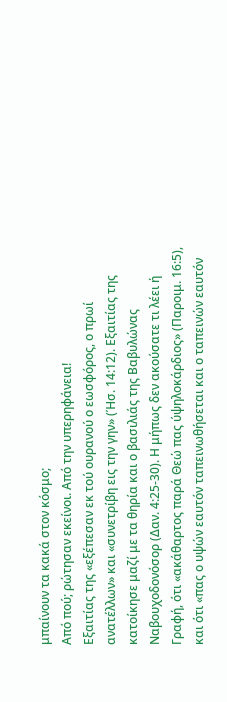μπαίνουν τα κακά στον κόσμο;
Από πού; ρώτησαν εκείνοι. Από την υπερηφάνεια!
Εξαιτίας της «εξέπεσαν εκ τού ουρανού ο εωσφόρος, ο πρωί ανατέλλων» και «συνετρίβη εις την γην» (Ήσ. 14:12). Εξαιτίας της κατοίκησε μαζί με τα θηρία και ο βασιλιάς της Βαβυλώνας Ναβουχοδονόσορ (Δαν. 4:25-30). Η μήπως δεν ακούσατε τι λέει ή Γραφή, ότι «ακάθαρτος παρά Θεώ πας ύψηλοκάρδιος» (Παροιμ. 16:5), και ότι «πας ο υψών εαυτόν ταπεινωθήσεται και ο ταπεινών εαυτόν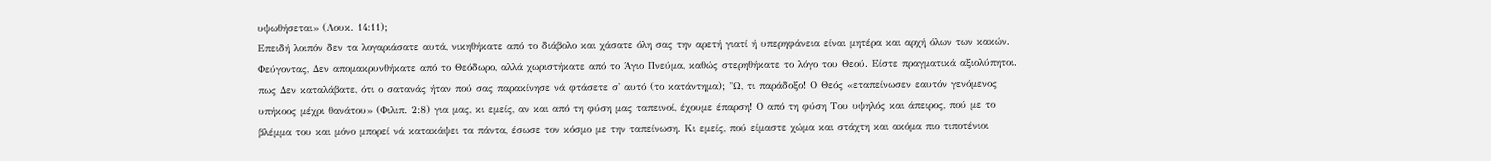υψωθήσεται» (Λουκ. 14:11);
Επειδή λοιπόν δεν τα λογαριάσατε αυτά, νικηθήκατε από το διάβολο και χάσατε όλη σας την αρετή γιατί ή υπερηφάνεια είναι μητέρα και αρχή όλων των κακών.
Φεύγοντας, Δεν απομακρυνθήκατε από το Θεόδωρο, αλλά χωριστήκατε από το Άγιο Πνεύμα, καθώς στερηθήκατε το λόγο του Θεού. Είστε πραγματικά αξιολύπητοι. πως Δεν καταλάβατε, ότι ο σατανάς ήταν πού σας παρακίνησε νά φτάσετε σ' αυτό (το κατάντημα); "Ω, τι παράδοξο! Ο Θεός «εταπείνωσεν εαυτόν γενόμενος υπήκοος μέχρι θανάτου» (Φιλιπ. 2:8) για μας, κι εμείς, αν και από τη φύση μας ταπεινοί, έχουμε έπαρση! Ο από τη φύση Του υψηλός και άπειρος, πού με το βλέμμα του και μόνο μπορεί νά κατακάψει τα πάντα, έσωσε τον κόσμο με την ταπείνωση. Κι εμείς, πού είμαστε χώμα και στάχτη και ακόμα πιο τιποτένιοι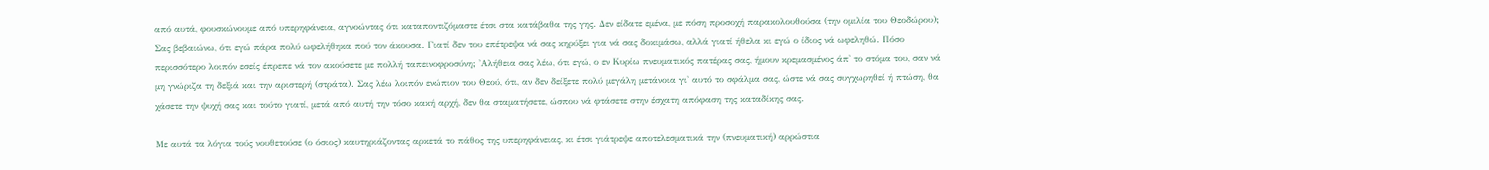από αυτά, φουσκώνουμε από υπερηφάνεια, αγνοώντας ότι καταποντιζόμαστε έτσι στα κατάβαθα της γης. Δεν είδατε εμένα, με πόση προσοχή παρακολουθούσα (την ομιλία του Θεοδώρου); Σας βεβαιώνω, ότι εγώ πάρα πολύ ωφελήθηκα πού τον άκουσα. Γιατί δεν του επέτρεψα νά σας κηρύξει για νά σας δοκιμάσω, αλλά γιατί ήθελα κι εγώ ο ίδιος νά ωφεληθώ. Πόσο περισσότερο λοιπόν εσείς έπρεπε νά τον ακούσετε με πολλή ταπεινοφροσύνη; 'Αλήθεια σας λέω, ότι εγώ, ο εν Κυρίω πνευματικός πατέρας σας, ήμουν κρεμασμένος άπ' το στόμα του, σαν νά μη γνώριζα τη δεξιά και την αριστερή (στράτα). Σας λέω λοιπόν ενώπιον του Θεού, ότι, αν δεν δείξετε πολύ μεγάλη μετάνοια γι' αυτό το σφάλμα σας, ώστε νά σας συγχωρηθεί ή πτώση, θα χάσετε την ψυχή σας και τούτο γιατί, μετά από αυτή την τόσο κακή αρχή, δεν θα σταματήσετε, ώσπου νά φτάσετε στην έσχατη απόφαση της καταδίκης σας.

Με αυτά τα λόγια τούς νουθετούσε (ο όσιος) καυτηριάζοντας αρκετά το πάθος της υπερηφάνειας, κι έτσι γιάτρεψε αποτελεσματικά την (πνευματική) αρρώστια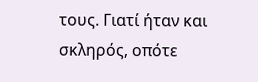τους. Γιατί ήταν και σκληρός, οπότε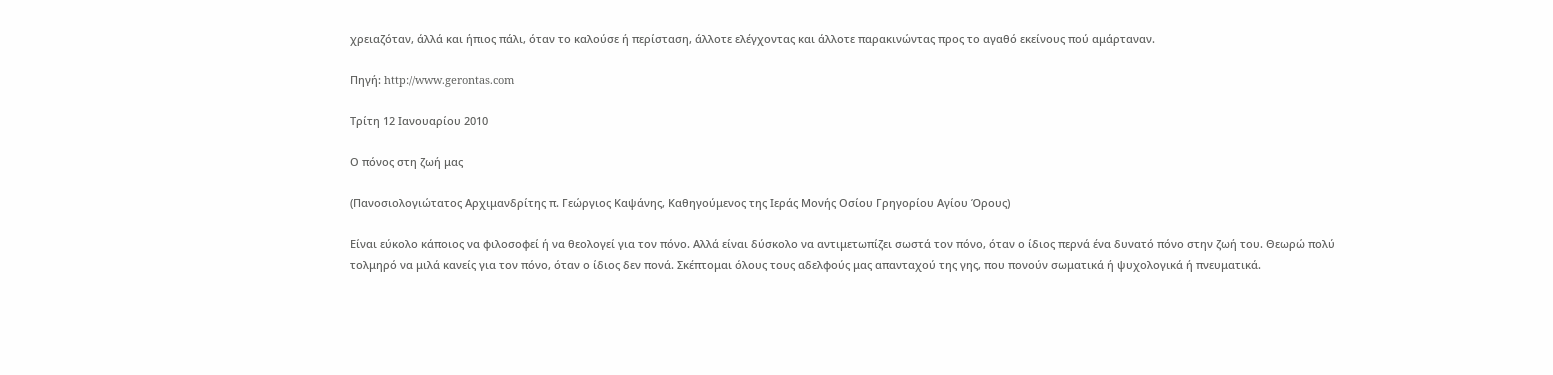χρειαζόταν, άλλά και ήπιος πάλι, όταν το καλούσε ή περίσταση, άλλοτε ελέγχοντας και άλλοτε παρακινώντας προς το αγαθό εκείνους πού αμάρταναν.

Πηγή: http://www.gerontas.com

Τρίτη 12 Ιανουαρίου 2010

Ο πόνος στη ζωή μας

(Πανοσιολογιώτατος Αρχιμανδρίτης π. Γεώργιος Καψάνης, Καθηγούμενος της Ιεράς Μονής Οσίου Γρηγορίου Αγίου Όρους)

Είναι εύκολο κάποιος να φιλοσοφεί ή να θεολογεί για τον πόνο. Αλλά είναι δύσκολο να αντιμετωπίζει σωστά τον πόνο, όταν ο ίδιος περνά ένα δυνατό πόνο στην ζωή του. Θεωρώ πολύ τολμηρό να μιλά κανείς για τον πόνο, όταν ο ίδιος δεν πονά. Σκέπτομαι όλους τους αδελφούς μας απανταχού της γης, που πονούν σωματικά ή ψυχολογικά ή πνευματικά.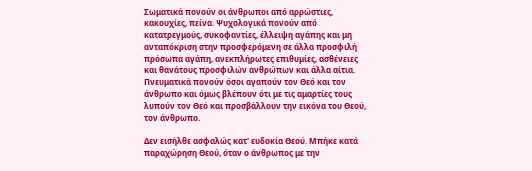Σωματικά πονούν οι άνθρωποι από αρρώστιες, κακουχίες, πείνα. Ψυχολογικά πονούν από κατατρεγμούς, συκοφαντίες, έλλειψη αγάπης και μη ανταπόκριση στην προσφερόμενη σε άλλα προσφιλή πρόσωπα αγάπη, ανεκπλήρωτες επιθυμίες, ασθένειες και θανάτους προσφιλών ανθρώπων και άλλα αίτια. Πνευματικά πονούν όσοι αγαπούν τον Θεό και τον άνθρωπο και όμως βλέπουν ότι με τις αμαρτίες τους λυπούν τον Θεό και προσβάλλουν την εικόνα του Θεού, τον άνθρωπο.

Δεν εισήλθε ασφαλώς κατ' ευδοκία Θεού. Μπήκε κατά παραχώρηση Θεού, όταν ο άνθρωπος με την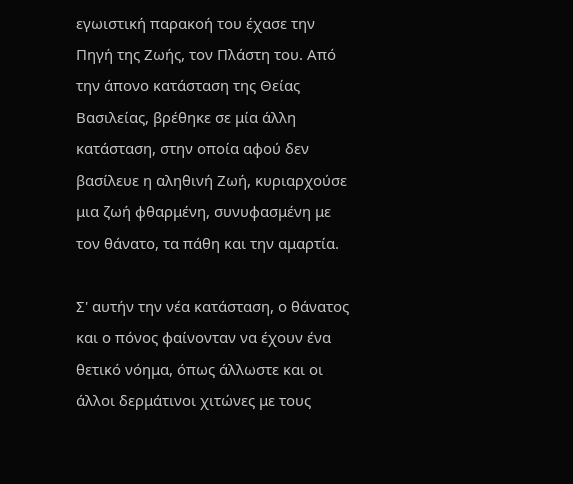εγωιστική παρακοή του έχασε την Πηγή της Ζωής, τον Πλάστη του. Από την άπονο κατάσταση της Θείας Βασιλείας, βρέθηκε σε μία άλλη κατάσταση, στην οποία αφού δεν βασίλευε η αληθινή Ζωή, κυριαρχούσε μια ζωή φθαρμένη, συνυφασμένη με τον θάνατο, τα πάθη και την αμαρτία.

Σ' αυτήν την νέα κατάσταση, ο θάνατος και ο πόνος φαίνονταν να έχουν ένα θετικό νόημα, όπως άλλωστε και οι άλλοι δερμάτινοι χιτώνες με τους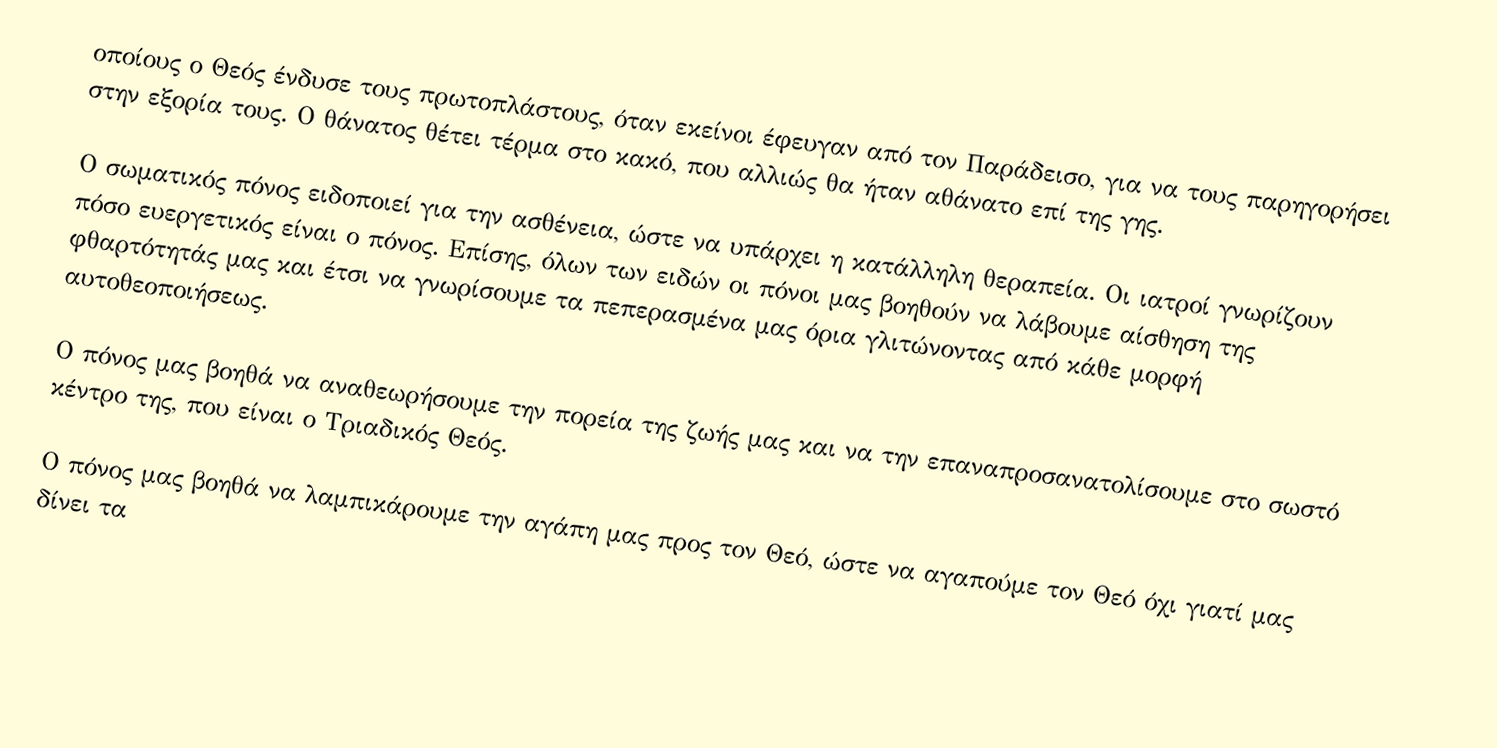οποίους ο Θεός ένδυσε τους πρωτοπλάστους, όταν εκείνοι έφευγαν από τον Παράδεισο, για να τους παρηγορήσει στην εξορία τους. Ο θάνατος θέτει τέρμα στο κακό, που αλλιώς θα ήταν αθάνατο επί της γης.

Ο σωματικός πόνος ειδοποιεί για την ασθένεια, ώστε να υπάρχει η κατάλληλη θεραπεία. Οι ιατροί γνωρίζουν πόσο ευεργετικός είναι ο πόνος. Επίσης, όλων των ειδών οι πόνοι μας βοηθούν να λάβουμε αίσθηση της φθαρτότητάς μας και έτσι να γνωρίσουμε τα πεπερασμένα μας όρια γλιτώνοντας από κάθε μορφή αυτοθεοποιήσεως.

Ο πόνος μας βοηθά να αναθεωρήσουμε την πορεία της ζωής μας και να την επαναπροσανατολίσουμε στο σωστό κέντρο της, που είναι ο Τριαδικός Θεός.

Ο πόνος μας βοηθά να λαμπικάρουμε την αγάπη μας προς τον Θεό, ώστε να αγαπούμε τον Θεό όχι γιατί μας δίνει τα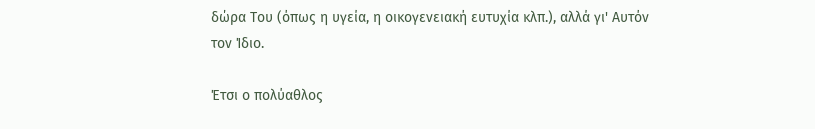δώρα Του (όπως η υγεία, η οικογενειακή ευτυχία κλπ.), αλλά γι' Αυτόν τον Ίδιο.

Έτσι ο πολύαθλος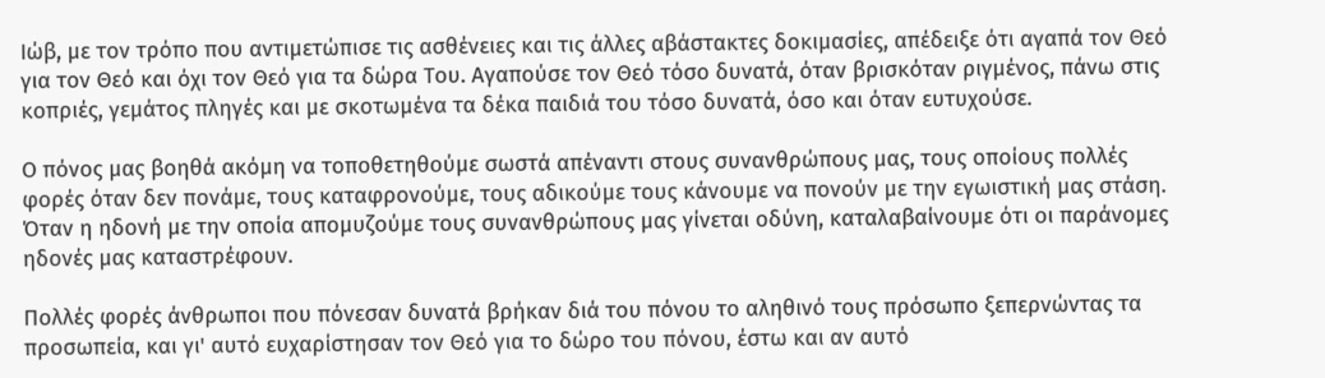Ιώβ, με τον τρόπο που αντιμετώπισε τις ασθένειες και τις άλλες αβάστακτες δοκιμασίες, απέδειξε ότι αγαπά τον Θεό για τον Θεό και όχι τον Θεό για τα δώρα Του. Αγαπούσε τον Θεό τόσο δυνατά, όταν βρισκόταν ριγμένος, πάνω στις κοπριές, γεμάτος πληγές και με σκοτωμένα τα δέκα παιδιά του τόσο δυνατά, όσο και όταν ευτυχούσε.

Ο πόνος μας βοηθά ακόμη να τοποθετηθούμε σωστά απέναντι στους συνανθρώπους μας, τους οποίους πολλές φορές όταν δεν πονάμε, τους καταφρονούμε, τους αδικούμε τους κάνουμε να πονούν με την εγωιστική μας στάση. Όταν η ηδονή με την οποία απομυζούμε τους συνανθρώπους μας γίνεται οδύνη, καταλαβαίνουμε ότι οι παράνομες ηδονές μας καταστρέφουν.

Πολλές φορές άνθρωποι που πόνεσαν δυνατά βρήκαν διά του πόνου το αληθινό τους πρόσωπο ξεπερνώντας τα προσωπεία, και γι' αυτό ευχαρίστησαν τον Θεό για το δώρο του πόνου, έστω και αν αυτό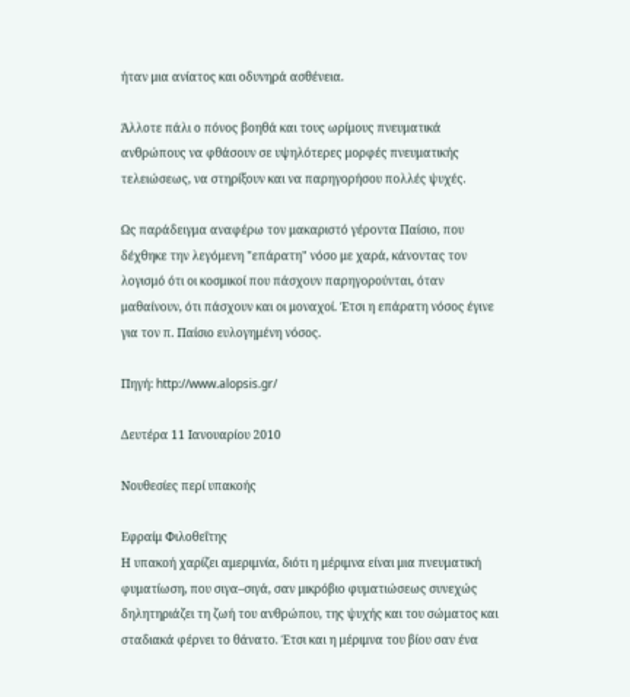ήταν μια ανίατος και οδυνηρά ασθένεια.

Άλλοτε πάλι ο πόνος βοηθά και τους ωρίμους πνευματικά ανθρώπους να φθάσουν σε υψηλότερες μορφές πνευματικής τελειώσεως, να στηρίξουν και να παρηγορήσου πολλές ψυχές.

Ως παράδειγμα αναφέρω τον μακαριστό γέροντα Παίσιο, που δέχθηκε την λεγόμενη "επάρατη" νόσο με χαρά, κάνοντας τον λογισμό ότι οι κοσμικοί που πάσχουν παρηγορούνται, όταν μαθαίνουν, ότι πάσχουν και οι μοναχοί. Έτσι η επάρατη νόσος έγινε για τον π. Παίσιο ευλογημένη νόσος.

Πηγή: http://www.alopsis.gr/

Δευτέρα 11 Ιανουαρίου 2010

Νουθεσίες περί υπακοής

Εφραίμ Φιλοθεΐτης
Η υπακοή χαρίζει αμεριμνία, διότι η μέριμνα είναι μια πνευματική φυματίωση, που σιγα–σιγά, σαν μικρόβιο φυματιώσεως συνεχώς δηλητηριάζει τη ζωή του ανθρώπου, της ψυχής και του σώματος και σταδιακά φέρνει το θάνατο. Έτσι και η μέριμνα του βίου σαν ένα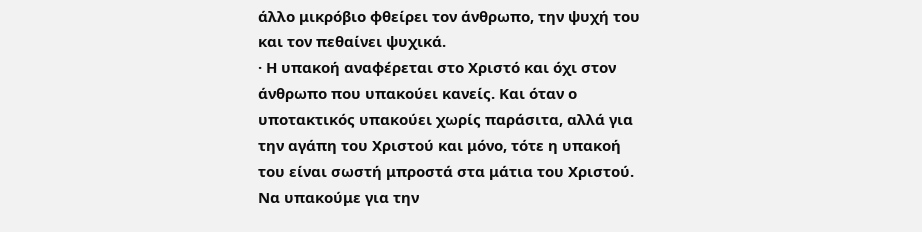άλλο μικρόβιο φθείρει τον άνθρωπο, την ψυχή του και τον πεθαίνει ψυχικά.
· Η υπακοή αναφέρεται στο Χριστό και όχι στον άνθρωπο που υπακούει κανείς. Και όταν ο υποτακτικός υπακούει χωρίς παράσιτα, αλλά για την αγάπη του Χριστού και μόνο, τότε η υπακοή του είναι σωστή μπροστά στα μάτια του Χριστού. Να υπακούμε για την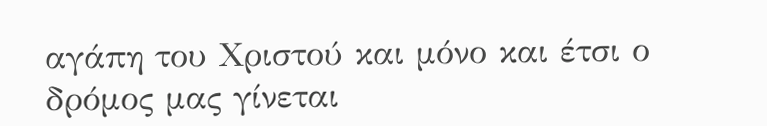αγάπη του Χριστού και μόνο και έτσι ο δρόμος μας γίνεται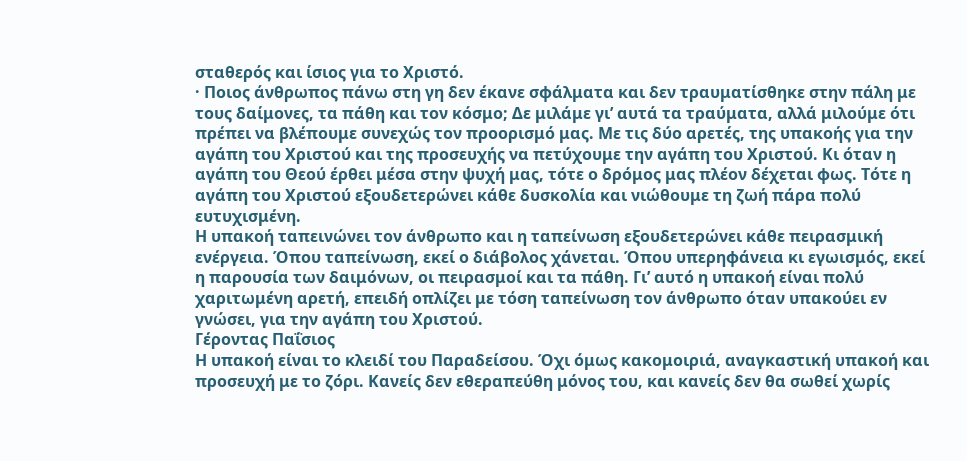σταθερός και ίσιος για το Χριστό.
· Ποιος άνθρωπος πάνω στη γη δεν έκανε σφάλματα και δεν τραυματίσθηκε στην πάλη με τους δαίμονες, τα πάθη και τον κόσμο; Δε μιλάμε γι’ αυτά τα τραύματα, αλλά μιλούμε ότι πρέπει να βλέπουμε συνεχώς τον προορισμό μας. Με τις δύο αρετές, της υπακοής για την αγάπη του Χριστού και της προσευχής να πετύχουμε την αγάπη του Χριστού. Κι όταν η αγάπη του Θεού έρθει μέσα στην ψυχή μας, τότε ο δρόμος μας πλέον δέχεται φως. Τότε η αγάπη του Χριστού εξουδετερώνει κάθε δυσκολία και νιώθουμε τη ζωή πάρα πολύ ευτυχισμένη.
Η υπακοή ταπεινώνει τον άνθρωπο και η ταπείνωση εξουδετερώνει κάθε πειρασμική ενέργεια. Όπου ταπείνωση, εκεί ο διάβολος χάνεται. Όπου υπερηφάνεια κι εγωισμός, εκεί η παρουσία των δαιμόνων, οι πειρασμοί και τα πάθη. Γι’ αυτό η υπακοή είναι πολύ χαριτωμένη αρετή, επειδή οπλίζει με τόση ταπείνωση τον άνθρωπο όταν υπακούει εν γνώσει, για την αγάπη του Χριστού.
Γέροντας Παΐσιος
Η υπακοή είναι το κλειδί του Παραδείσου. Όχι όμως κακομοιριά, αναγκαστική υπακοή και προσευχή με το ζόρι. Κανείς δεν εθεραπεύθη μόνος του, και κανείς δεν θα σωθεί χωρίς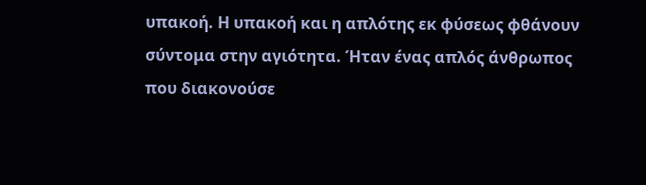υπακοή. Η υπακοή και η απλότης εκ φύσεως φθάνουν σύντομα στην αγιότητα. Ήταν ένας απλός άνθρωπος που διακονούσε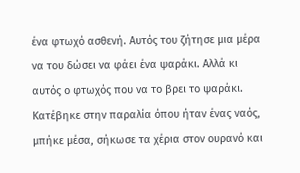ένα φτωχό ασθενή. Αυτός του ζήτησε μια μέρα να του δώσει να φάει ένα ψαράκι. Αλλά κι αυτός ο φτωχός που να το βρει το ψαράκι. Κατέβηκε στην παραλία όπου ήταν ένας ναός, μπήκε μέσα, σήκωσε τα χέρια στον ουρανό και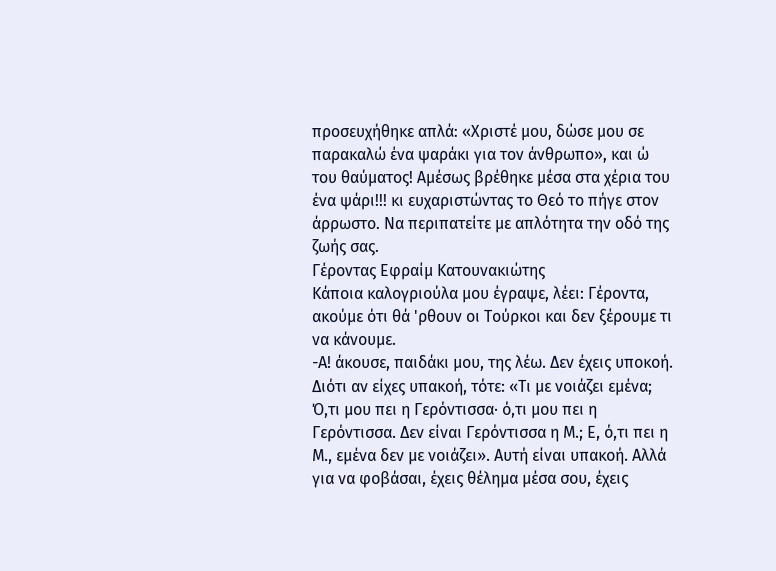προσευχήθηκε απλά: «Χριστέ μου, δώσε μου σε παρακαλώ ένα ψαράκι για τον άνθρωπο», και ώ του θαύματος! Αμέσως βρέθηκε μέσα στα χέρια του ένα ψάρι!!! κι ευχαριστώντας το Θεό το πήγε στον άρρωστο. Να περιπατείτε με απλότητα την οδό της ζωής σας.
Γέροντας Εφραίμ Κατουνακιώτης
Κάποια καλογριούλα μου έγραψε, λέει: Γέροντα, ακούμε ότι θά 'ρθουν οι Τούρκοι και δεν ξέρουμε τι να κάνουμε.
-Α! άκουσε, παιδάκι μου, της λέω. Δεν έχεις υποκοή. Διότι αν είχες υπακοή, τότε: «Τι με νοιάζει εμένα; Ό,τι μου πει η Γερόντισσα· ό,τι μου πει η Γερόντισσα. Δεν είναι Γερόντισσα η Μ.; Ε, ό,τι πει η Μ., εμένα δεν με νοιάζει». Αυτή είναι υπακοή. Αλλά για να φοβάσαι, έχεις θέλημα μέσα σου, έχεις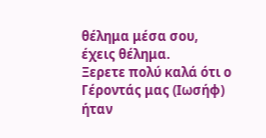θέλημα μέσα σου, έχεις θέλημα.
Ξερετε πολύ καλά ότι ο Γέροντάς μας (Ιωσήφ) ήταν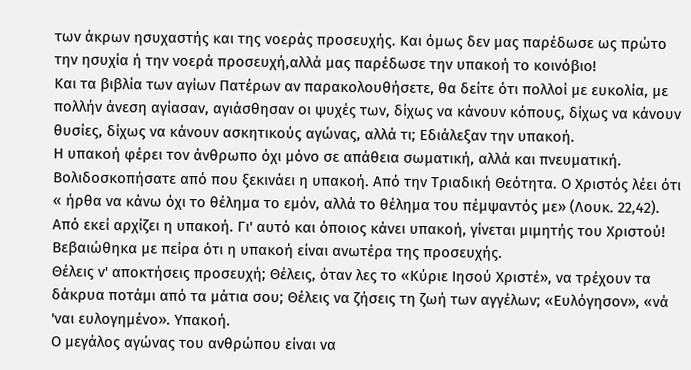των άκρων ησυχαστής και της νοεράς προσευχής. Και όμως δεν μας παρέδωσε ως πρώτο την ησυχία ή την νοερά προσευχή,αλλά μας παρέδωσε την υπακοή το κοινόβιο!
Και τα βιβλία των αγίων Πατέρων αν παρακολουθήσετε, θα δείτε ότι πολλοί με ευκολία, με πολλήν άνεση αγίασαν, αγιάσθησαν οι ψυχές των, δίχως να κάνουν κόπους, δίχως να κάνουν θυσίες, δίχως να κάνουν ασκητικούς αγώνας, αλλά τι; Εδιάλεξαν την υπακοή.
Η υπακοή φέρει τον άνθρωπο όχι μόνο σε απάθεια σωματική, αλλά και πνευματική.
Βολιδοσκοπήσατε από που ξεκινάει η υπακοή. Από την Τριαδική Θεότητα. Ο Χριστός λέει ότι « ήρθα να κάνω όχι το θέλημα το εμόν, αλλά το θέλημα του πέμψαντός με» (Λουκ. 22,42). Από εκεί αρχίζει η υπακοή. Γι' αυτό και όποιος κάνει υπακοή, γίνεται μιμητής του Χριστού!
Βεβαιώθηκα με πείρα ότι η υπακοή είναι ανωτέρα της προσευχής.
Θέλεις ν' αποκτήσεις προσευχή; Θέλεις, όταν λες το «Κύριε Ιησού Χριστέ», να τρέχουν τα δάκρυα ποτάμι από τα μάτια σου; Θέλεις να ζήσεις τη ζωή των αγγέλων; «Ευλόγησον», «νά 'ναι ευλογημένο». Υπακοή.
Ο μεγάλος αγώνας του ανθρώπου είναι να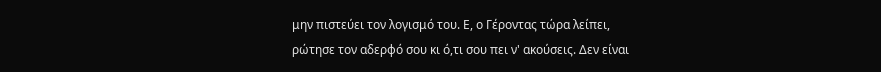μην πιστεύει τον λογισμό του. Ε, ο Γέροντας τώρα λείπει, ρώτησε τον αδερφό σου κι ό,τι σου πει ν' ακούσεις. Δεν είναι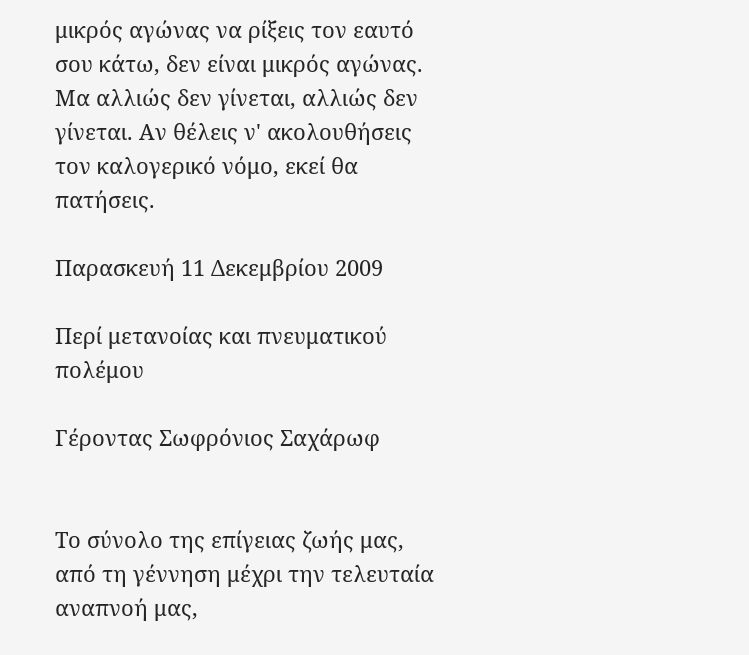μικρός αγώνας να ρίξεις τον εαυτό σου κάτω, δεν είναι μικρός αγώνας. Μα αλλιώς δεν γίνεται, αλλιώς δεν γίνεται. Αν θέλεις ν' ακολουθήσεις τον καλογερικό νόμο, εκεί θα πατήσεις.

Παρασκευή 11 Δεκεμβρίου 2009

Περί μετανοίας και πνευματικού πολέμου

Γέροντας Σωφρόνιος Σαχάρωφ


Το σύνολο της επίγειας ζωής μας, από τη γέννηση μέχρι την τελευταία αναπνοή μας,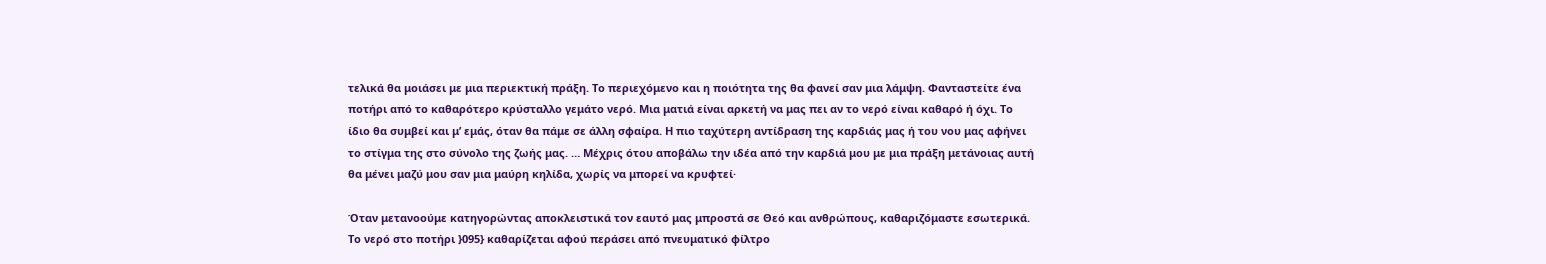τελικά θα μοιάσει με μια περιεκτική πράξη. Το περιεχόμενο και η ποιότητα της θα φανεί σαν μια λάμψη. Φανταστείτε ένα ποτήρι από το καθαρότερο κρύσταλλο γεμάτο νερό. Μια ματιά είναι αρκετή να μας πει αν το νερό είναι καθαρό ή όχι. Το ίδιο θα συμβεί και μ’ εμάς, όταν θα πάμε σε άλλη σφαίρα. Η πιο ταχύτερη αντίδραση της καρδιάς μας ή του νου μας αφήνει το στίγμα της στο σύνολο της ζωής μας. … Μέχρις ότου αποβάλω την ιδέα από την καρδιά μου με μια πράξη μετάνοιας αυτή θα μένει μαζύ μου σαν μια μαύρη κηλίδα, χωρίς να μπορεί να κρυφτεί·

Όταν μετανοούμε κατηγορώντας αποκλειστικά τον εαυτό μας μπροστά σε Θεό και ανθρώπους, καθαριζόμαστε εσωτερικά. Το νερό στο ποτήρι }095} καθαρίζεται αφού περάσει από πνευματικό φίλτρο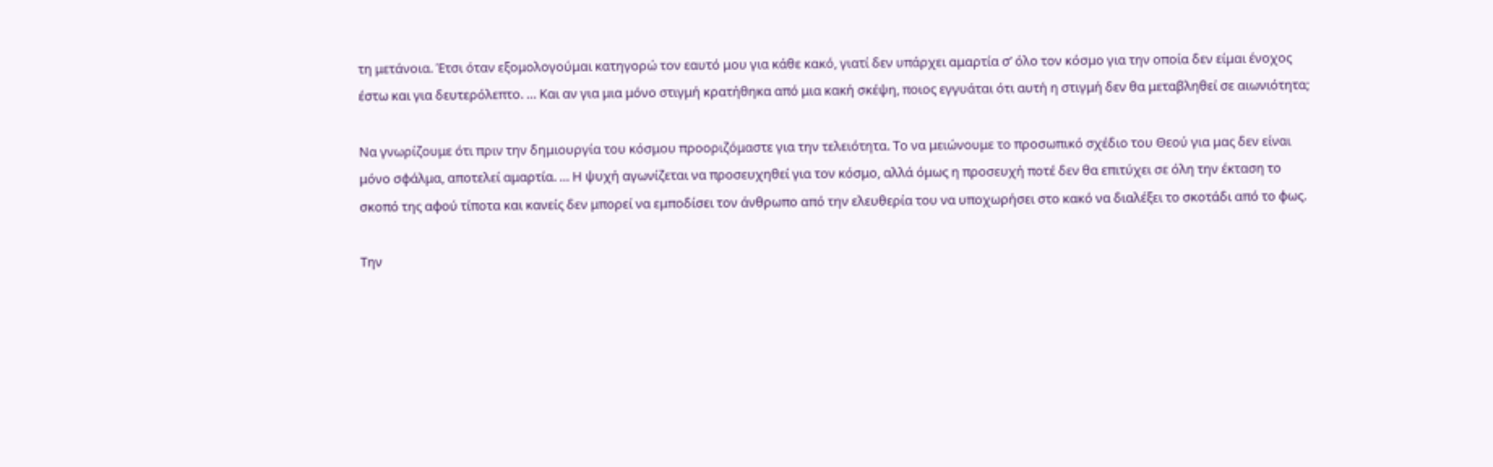τη μετάνοια. Έτσι όταν εξομολογούμαι κατηγορώ τον εαυτό μου για κάθε κακό, γιατί δεν υπάρχει αμαρτία σ’ όλο τον κόσμο για την οποία δεν είμαι ένοχος έστω και για δευτερόλεπτο. … Και αν για μια μόνο στιγμή κρατήθηκα από μια κακή σκέψη, ποιος εγγυάται ότι αυτή η στιγμή δεν θα μεταβληθεί σε αιωνιότητα;

Να γνωρίζουμε ότι πριν την δημιουργία του κόσμου προοριζόμαστε για την τελειότητα. Το να μειώνουμε το προσωπικό σχέδιο του Θεού για μας δεν είναι μόνο σφάλμα, αποτελεί αμαρτία. … Η ψυχή αγωνίζεται να προσευχηθεί για τον κόσμο, αλλά όμως η προσευχή ποτέ δεν θα επιτύχει σε όλη την έκταση το σκοπό της αφού τίποτα και κανείς δεν μπορεί να εμποδίσει τον άνθρωπο από την ελευθερία του να υποχωρήσει στο κακό να διαλέξει το σκοτάδι από το φως.

Την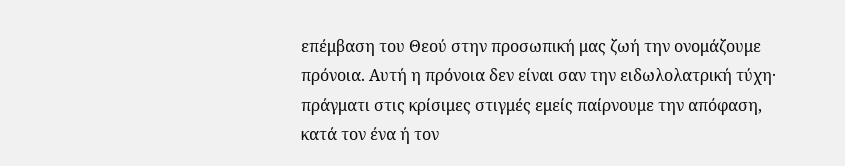επέμβαση του Θεού στην προσωπική μας ζωή την ονομάζουμε πρόνοια. Αυτή η πρόνοια δεν είναι σαν την ειδωλολατρική τύχη· πράγματι στις κρίσιμες στιγμές εμείς παίρνουμε την απόφαση, κατά τον ένα ή τον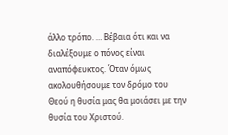άλλο τρόπο. … Βέβαια ότι και να διαλέξουμε ο πόνος είναι αναπόφευκτος. Όταν όμως ακολουθήσουμε τον δρόμο του Θεού η θυσία μας θα μοιάσει με την θυσία του Χριστού.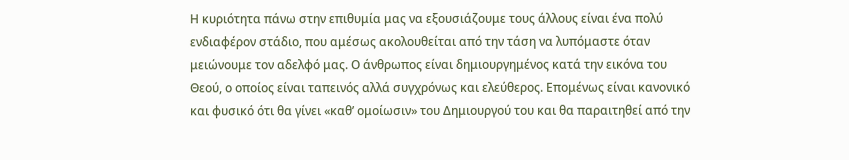Η κυριότητα πάνω στην επιθυμία μας να εξουσιάζουμε τους άλλους είναι ένα πολύ ενδιαφέρον στάδιο, που αμέσως ακολουθείται από την τάση να λυπόμαστε όταν μειώνουμε τον αδελφό μας. Ο άνθρωπος είναι δημιουργημένος κατά την εικόνα του Θεού, ο οποίος είναι ταπεινός αλλά συγχρόνως και ελεύθερος. Επομένως είναι κανονικό και φυσικό ότι θα γίνει «καθ’ ομοίωσιν» του Δημιουργού του και θα παραιτηθεί από την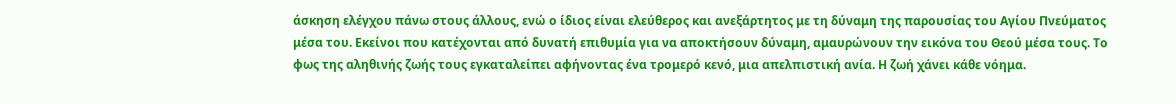άσκηση ελέγχου πάνω στους άλλους, ενώ ο ίδιος είναι ελεύθερος και ανεξάρτητος με τη δύναμη της παρουσίας του Αγίου Πνεύματος μέσα του. Εκείνοι που κατέχονται από δυνατή επιθυμία για να αποκτήσουν δύναμη, αμαυρώνουν την εικόνα του Θεού μέσα τους. Το φως της αληθινής ζωής τους εγκαταλείπει αφήνοντας ένα τρομερό κενό, μια απελπιστική ανία. Η ζωή χάνει κάθε νόημα.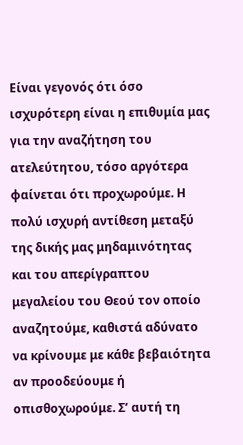Είναι γεγονός ότι όσο ισχυρότερη είναι η επιθυμία μας για την αναζήτηση του ατελεύτητου, τόσο αργότερα φαίνεται ότι προχωρούμε. Η πολύ ισχυρή αντίθεση μεταξύ της δικής μας μηδαμινότητας και του απερίγραπτου μεγαλείου του Θεού τον οποίο αναζητούμε, καθιστά αδύνατο να κρίνουμε με κάθε βεβαιότητα αν προοδεύουμε ή οπισθοχωρούμε. Σ’ αυτή τη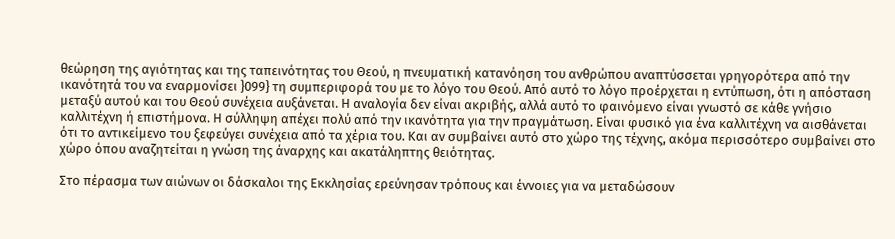θεώρηση της αγιότητας και της ταπεινότητας του Θεού, η πνευματική κατανόηση του ανθρώπου αναπτύσσεται γρηγορότερα από την ικανότητά του να εναρμονίσει }099} τη συμπεριφορά του με το λόγο του Θεού. Από αυτό το λόγο προέρχεται η εντύπωση, ότι η απόσταση μεταξύ αυτού και του Θεού συνέχεια αυξάνεται. Η αναλογία δεν είναι ακριβής, αλλά αυτό το φαινόμενο είναι γνωστό σε κάθε γνήσιο καλλιτέχνη ή επιστήμονα. Η σύλληψη απέχει πολύ από την ικανότητα για την πραγμάτωση. Είναι φυσικό για ένα καλλιτέχνη να αισθάνεται ότι το αντικείμενο του ξεφεύγει συνέχεια από τα χέρια του. Και αν συμβαίνει αυτό στο χώρο της τέχνης, ακόμα περισσότερο συμβαίνει στο χώρο όπου αναζητείται η γνώση της άναρχης και ακατάληπτης θειότητας.

Στο πέρασμα των αιώνων οι δάσκαλοι της Εκκλησίας ερεύνησαν τρόπους και έννοιες για να μεταδώσουν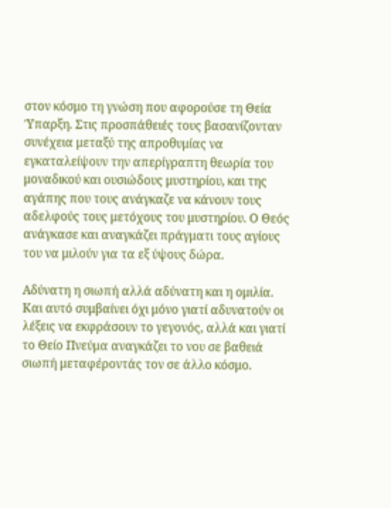στον κόσμο τη γνώση που αφορούσε τη Θεία Ύπαρξη. Στις προσπάθειές τους βασανίζονταν συνέχεια μεταξύ της απροθυμίας να εγκαταλείψουν την απερίγραπτη θεωρία του μοναδικού και ουσιώδους μυστηρίου, και της αγάπης που τους ανάγκαζε να κάνουν τους αδελφούς τους μετόχους του μυστηρίου. Ο Θεός ανάγκασε και αναγκάζει πράγματι τους αγίους του να μιλούν για τα εξ ύψους δώρα.

Αδύνατη η σιωπή αλλά αδύνατη και η ομιλία. Και αυτό συμβαίνει όχι μόνο γιατί αδυνατούν οι λέξεις να εκφράσουν το γεγονός, αλλά και γιατί το Θείο Πνεύμα αναγκάζει το νου σε βαθειά σιωπή μεταφέροντάς τον σε άλλο κόσμο.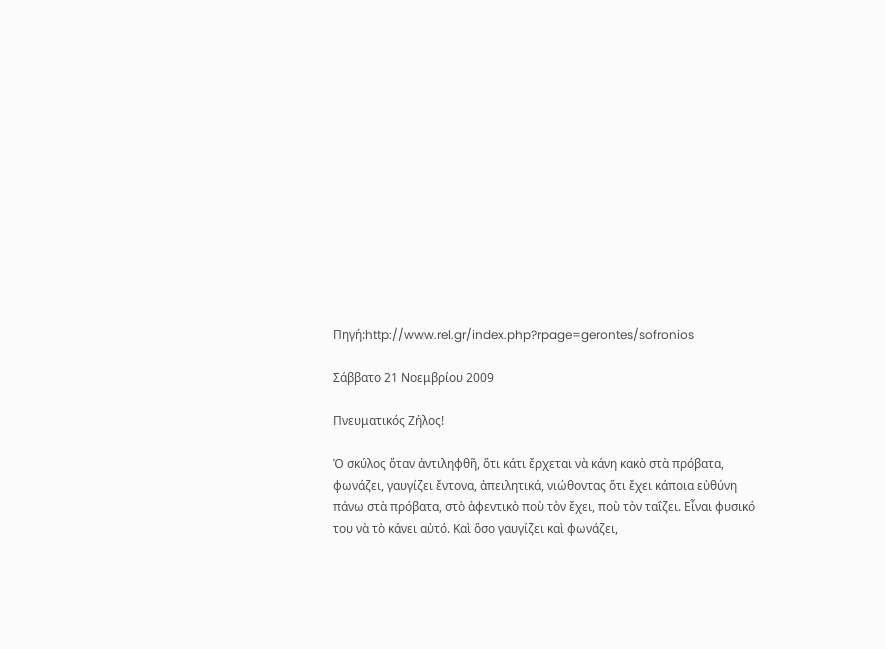Πηγή:http://www.rel.gr/index.php?rpage=gerontes/sofronios

Σάββατο 21 Νοεμβρίου 2009

Πνευματικός Ζήλος!

Ὁ σκύλος ὅταν ἀντιληφθῆ, ὅτι κάτι ἔρχεται νὰ κάνη κακὸ στὰ πρόβατα, φωνάζει, γαυγίζει ἔντονα, ἀπειλητικά, νιώθοντας ὅτι ἔχει κάποια εὐθύνη πάνω στὰ πρόβατα, στὸ ἀφεντικὸ ποὺ τὸν ἔχει, ποὺ τὸν ταΐζει. Εἶναι φυσικό του νὰ τὸ κάνει αὐτό. Καὶ ὅσο γαυγίζει καὶ φωνάζει,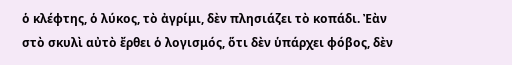ὁ κλέφτης, ὁ λύκος, τὸ ἀγρίμι, δὲν πλησιάζει τὸ κοπάδι. Ἐὰν στὸ σκυλὶ αὐτὸ ἔρθει ὁ λογισμός, ὅτι δὲν ὑπάρχει φόβος, δὲν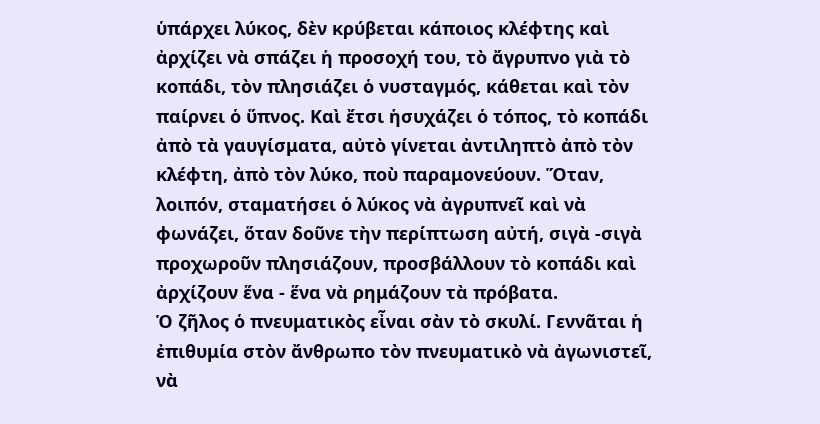ὑπάρχει λύκος, δὲν κρύβεται κάποιος κλέφτης καὶ ἀρχίζει νὰ σπάζει ἡ προσοχή του, τὸ ἄγρυπνο γιὰ τὸ κοπάδι, τὸν πλησιάζει ὁ νυσταγμός, κάθεται καὶ τὸν παίρνει ὁ ὕπνος. Καὶ ἔτσι ἡσυχάζει ὁ τόπος, τὸ κοπάδι ἀπὸ τὰ γαυγίσματα, αὐτὸ γίνεται ἀντιληπτὸ ἀπὸ τὸν κλέφτη, ἀπὸ τὸν λύκο, ποὺ παραμονεύουν. Ὅταν, λοιπόν, σταματήσει ὁ λύκος νὰ ἀγρυπνεῖ καὶ νὰ φωνάζει, ὅταν δοῦνε τὴν περίπτωση αὐτή, σιγὰ -σιγὰ προχωροῦν πλησιάζουν, προσβάλλουν τὸ κοπάδι καὶ ἀρχίζουν ἕνα - ἕνα νὰ ρημάζουν τὰ πρόβατα.
Ὁ ζῆλος ὁ πνευματικὸς εἶναι σὰν τὸ σκυλί. Γεννᾶται ἡ ἐπιθυμία στὸν ἄνθρωπο τὸν πνευματικὸ νὰ ἀγωνιστεῖ, νὰ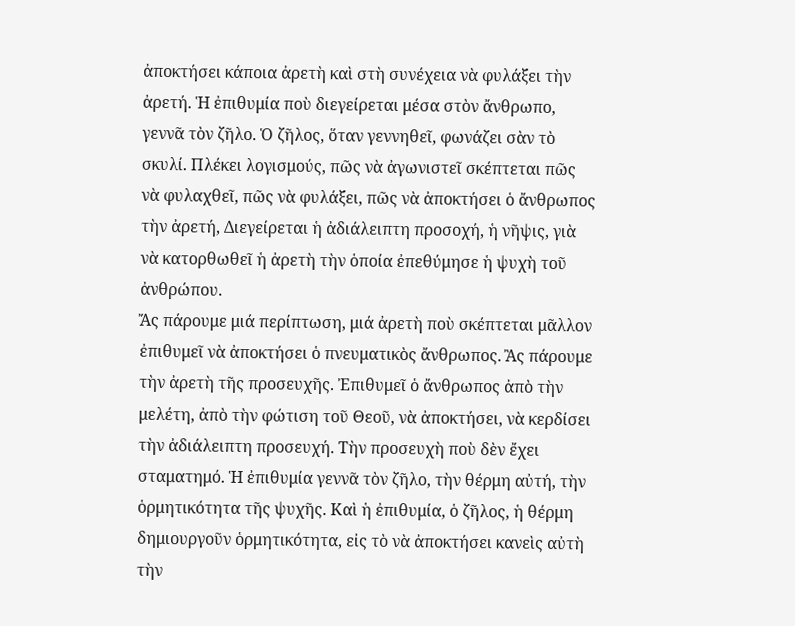ἀποκτήσει κάποια ἀρετὴ καὶ στὴ συνέχεια νὰ φυλάξει τὴν ἀρετή. Ἡ ἐπιθυμία ποὺ διεγείρεται μέσα στὸν ἄνθρωπο, γεννᾶ τὸν ζῆλο. Ὁ ζῆλος, ὅταν γεννηθεῖ, φωνάζει σὰν τὸ σκυλί. Πλέκει λογισμούς, πῶς νὰ ἀγωνιστεῖ σκέπτεται πῶς νὰ φυλαχθεῖ, πῶς νὰ φυλάξει, πῶς νὰ ἀποκτήσει ὁ ἄνθρωπος τὴν ἀρετή, Διεγείρεται ἡ ἀδιάλειπτη προσοχή, ἡ νῆψις, γιὰ νὰ κατορθωθεῖ ἡ ἀρετὴ τὴν ὁποία ἐπεθύμησε ἡ ψυχὴ τοῦ ἀνθρώπου.
Ἄς πάρουμε μιά περίπτωση, μιά ἀρετὴ ποὺ σκέπτεται μᾶλλον ἐπιθυμεῖ νὰ ἀποκτήσει ὁ πνευματικὸς ἄνθρωπος. Ἂς πάρουμε τὴν ἀρετὴ τῆς προσευχῆς. Ἐπιθυμεῖ ὁ ἄνθρωπος ἀπὸ τὴν μελέτη, ἀπὸ τὴν φώτιση τοῦ Θεοῦ, νὰ ἀποκτήσει, νὰ κερδίσει τὴν ἀδιάλειπτη προσευχή. Τὴν προσευχὴ ποὺ δὲν ἔχει σταματημό. Ἡ ἐπιθυμία γεννᾶ τὸν ζῆλο, τὴν θέρμη αὐτή, τὴν ὁρμητικότητα τῆς ψυχῆς. Καὶ ἡ ἐπιθυμία, ὁ ζῆλος, ἡ θέρμη δημιουργοῦν ὁρμητικότητα, εἰς τὸ νὰ ἀποκτήσει κανεὶς αὐτὴ τὴν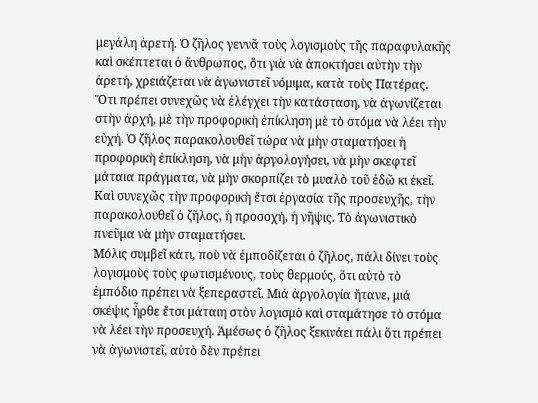μεγάλη ἀρετή. Ὁ ζῆλος γεννᾶ τοὺς λογισμοὺς τῆς παραφυλακῆς καὶ σκέπτεται ὁ ἄνθρωπος, ὅτι γιὰ νὰ ἀποκτήσει αὐτὴν τὴν ἀρετή, χρειάζεται νὰ ἀγωνιστεῖ νόμιμα, κατὰ τοὺς Πατέρας. Ὅτι πρέπει συνεχῶς νὰ ἐλέγχει τὴν κατάσταση, νὰ ἀγωνίζεται στὴν ἀρχή, μὲ τὴν προφορικὴ ἐπίκληση μὲ τὸ στόμα νὰ λέει τὴν εὐχή. Ὁ ζῆλος παρακολουθεῖ τώρα νὰ μὴν σταματήσει ἡ προφορικὴ ἐπίκληση, νὰ μὴν ἀργολογήσει, νὰ μὴν σκεφτεῖ μάταια πράγματα, νὰ μὴν σκορπίζει τὸ μυαλὸ τοῦ ἐδῶ κι ἐκεῖ. Καὶ συνεχῶς τὴν προφορικὴ ἔτσι ἐργασία τῆς προσευχῆς, τὴν παρακολουθεῖ ὁ ζῆλος, ἡ προσοχή, ἡ νῆψις. Τὸ ἀγωνιστικὸ πνεῦμα νὰ μὴν σταματήσει.
Μόλις συμβεῖ κάτι, ποὺ νὰ ἐμποδίζεται ὁ ζῆλος, πάλι δίνει τοὺς λογισμοὺς τοὺς φωτισμένους, τοὺς θερμούς, ὅτι αὐτὸ τὸ ἐμπόδιο πρέπει νὰ ξεπεραστεῖ. Μιά ἀργολογία ἤτανε, μιά σκέψις ἦρθε ἔτσι μάταιη στὸν λογισμὸ καὶ σταμάτησε τὸ στόμα νὰ λέει τὴν προσευχή. Ἀμέσως ὁ ζῆλος ξεκινάει πάλι ὅτι πρέπει νὰ ἀγωνιστεῖ, αὐτὸ δὲν πρέπει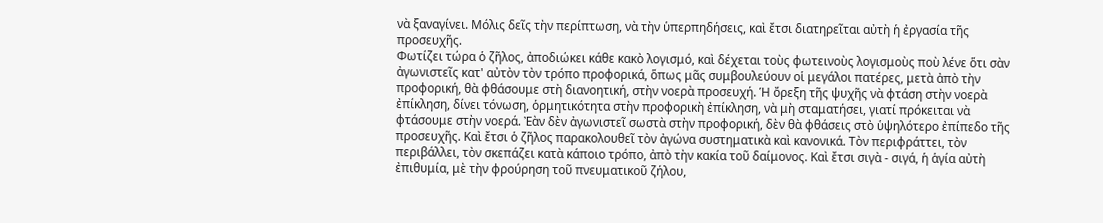νὰ ξαναγίνει. Μόλις δεῖς τὴν περίπτωση, νὰ τὴν ὑπερπηδήσεις, καὶ ἔτσι διατηρεῖται αὐτὴ ἡ ἐργασία τῆς προσευχῆς.
Φωτίζει τώρα ὁ ζῆλος, ἀποδιώκει κάθε κακὸ λογισμό, καὶ δέχεται τοὺς φωτεινοὺς λογισμοὺς ποὺ λένε ὅτι σὰν ἀγωνιστεῖς κατ' αὐτὸν τὸν τρόπο προφορικά, ὅπως μᾶς συμβουλεύουν οἱ μεγάλοι πατέρες, μετὰ ἀπὸ τὴν προφορική, θὰ φθάσουμε στὴ διανοητική, στὴν νοερὰ προσευχή. Ἡ ὄρεξη τῆς ψυχῆς νὰ φτάση στὴν νοερὰ ἐπίκληση, δίνει τόνωση, ὁρμητικότητα στὴν προφορικὴ ἐπίκληση, νὰ μὴ σταματήσει, γιατί πρόκειται νὰ φτάσουμε στὴν νοερά. Ἐὰν δὲν ἀγωνιστεῖ σωστὰ στὴν προφορική, δὲν θὰ φθάσεις στὸ ὑψηλότερο ἐπίπεδο τῆς προσευχῆς. Καὶ ἔτσι ὁ ζῆλος παρακολουθεῖ τὸν ἀγώνα συστηματικὰ καὶ κανονικά. Τὸν περιφράττει, τὸν περιβάλλει, τὸν σκεπάζει κατὰ κάποιο τρόπο, ἀπὸ τὴν κακία τοῦ δαίμονος. Καὶ ἔτσι σιγὰ - σιγά, ἡ ἁγία αὐτὴ ἐπιθυμία, μὲ τὴν φρούρηση τοῦ πνευματικοῦ ζήλου,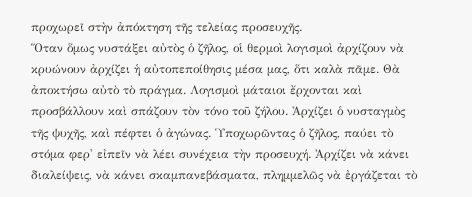προχωρεῖ στὴν ἀπόκτηση τῆς τελείας προσευχῆς.
Ὅταν ὅμως νυστάξει αὐτὸς ὁ ζῆλος, οἱ θερμοὶ λογισμοὶ ἀρχίζουν νὰ κρυώνουν ἀρχίζει ἡ αὐτοπεποίθησις μέσα μας, ὅτι καλὰ πᾶμε. Θὰ ἀποκτήσω αὐτὸ τὸ πράγμα. Λογισμοὶ μάταιοι ἔρχονται καὶ προσβάλλουν καὶ σπάζουν τὸν τόνο τοῦ ζήλου. Ἀρχίζει ὁ νυσταγμὸς τῆς ψυχῆς, καὶ πέφτει ὁ ἀγώνας. Ὑποχωρῶντας ὁ ζῆλος, παύει τὸ στόμα φερ' εἰπεῖν νὰ λέει συνέχεια τὴν προσευχή. Ἀρχίζει νὰ κάνει διαλείψεις, νὰ κάνει σκαμπανεβάσματα, πλημμελῶς νὰ ἐργάζεται τὸ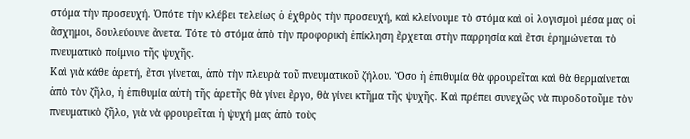στόμα τὴν προσευχή. Ὁπότε τὴν κλέβει τελείως ὁ ἐχθρὸς τὴν προσευχή, καὶ κλείνουμε τὸ στόμα καὶ οἱ λογισμοὶ μέσα μας οἱ ἄσχημοι, δουλεύουνε ἄνετα. Τότε τὸ στόμα ἀπὸ τὴν προφορικὴ ἐπίκληση ἔρχεται στὴν παρρησία καὶ ἔτσι ἐρημώνεται τὸ πνευματικὸ ποίμνιο τῆς ψυχῆς.
Καὶ γιὰ κάθε ἀρετή, ἔτσι γίνεται, ἀπὸ τὴν πλευρὰ τοῦ πνευματικοῦ ζήλου. Ὅσο ἡ ἐπιθυμία θὰ φρουρεῖται καὶ θὰ θερμαίνεται ἀπὸ τὸν ζῆλο, ἡ ἐπιθυμία αὐτὴ τῆς ἀρετῆς θὰ γίνει ἔργο, θὰ γίνει κτῆμα τῆς ψυχῆς. Καὶ πρέπει συνεχῶς νὰ πυροδοτοῦμε τὸν πνευματικὸ ζῆλο, γιὰ νὰ φρουρεῖται ἡ ψυχή μας ἀπὸ τοὺς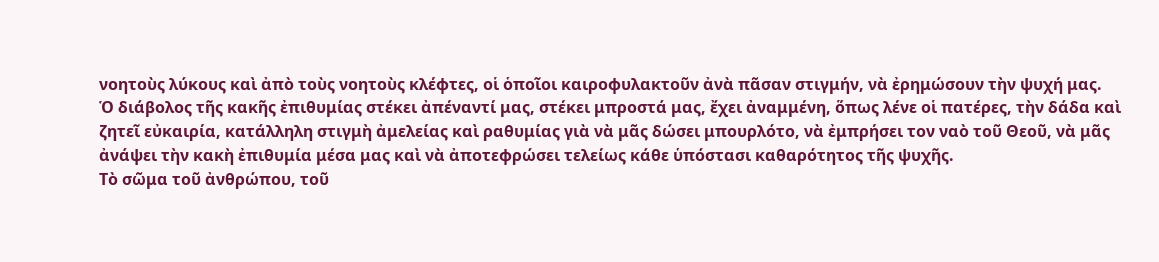νοητοὺς λύκους καὶ ἀπὸ τοὺς νοητοὺς κλέφτες, οἱ ὁποῖοι καιροφυλακτοῦν ἀνὰ πᾶσαν στιγμήν, νὰ ἐρημώσουν τὴν ψυχή μας.
Ὁ διάβολος τῆς κακῆς ἐπιθυμίας στέκει ἀπέναντί μας, στέκει μπροστά μας, ἔχει ἀναμμένη, ὅπως λένε οἱ πατέρες, τὴν δάδα καὶ ζητεῖ εὐκαιρία, κατάλληλη στιγμὴ ἀμελείας καὶ ραθυμίας γιὰ νὰ μᾶς δώσει μπουρλότο, νὰ ἐμπρήσει τον ναὸ τοῦ Θεοῦ, νὰ μᾶς ἀνάψει τὴν κακὴ ἐπιθυμία μέσα μας καὶ νὰ ἀποτεφρώσει τελείως κάθε ὑπόστασι καθαρότητος τῆς ψυχῆς.
Τὸ σῶμα τοῦ ἀνθρώπου, τοῦ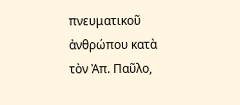πνευματικοῦ ἀνθρώπου κατὰ τὸν Ἀπ. Παῦλο,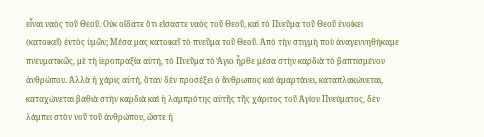εἶναι ναὸς τοῦ Θεοῦ. Οὐκ οἴδατε ὅτι εἴσαστε ναὸς τοῦ Θεοῦ, καὶ τὸ Πνεῦμα τοῦ Θεοῦ ἐνοίκει (κατοικεῖ) ἐντὸς ὑμῶν; Μέσα μας κατοικεῖ τὸ πνεῦμα τοῦ Θεοῦ. Ἀπὸ τὴν στιγμὴ ποὺ ἀναγεννηθήκαμε πνευματικῶς, μὲ τὴ ἱεροπραξία αὐτή, τὸ Πνεῦμα τὸ Ἅγιο ἦρθε μέσα στὴν καρδιὰ τὸ βαπτισμένου ἀνθρώπου. Ἀλλὰ ἡ χάρις αὐτή, ὅταν δὲν προσέξει ὁ ἄνθρωπος καὶ ἁμαρτάνει, καταπλακώνεται, καταχώνεται βαθιὰ στὴν καρδιὰ καὶ ἡ λαμπρότης αὐτῆς τῆς χάριτος τοῦ Ἁγίου Πνεύματος, δὲν λάμπει στὸν νοῦ τοῦ ἀνθρώπου, ὥστε ἡ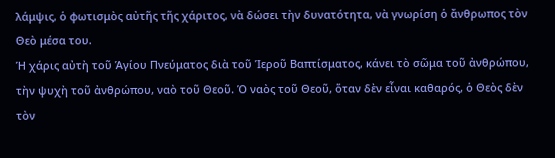λάμψις, ὁ φωτισμὸς αὐτῆς τῆς χάριτος, νὰ δώσει τὴν δυνατότητα, νὰ γνωρίση ὁ ἄνθρωπος τὸν Θεὸ μέσα του.
Ἡ χάρις αὐτὴ τοῦ Ἁγίου Πνεύματος διὰ τοῦ Ἱεροῦ Βαπτίσματος, κάνει τὸ σῶμα τοῦ ἀνθρώπου, τὴν ψυχὴ τοῦ ἀνθρώπου, ναὸ τοῦ Θεοῦ. Ὁ ναὸς τοῦ Θεοῦ, ὅταν δὲν εἶναι καθαρός, ὁ Θεὸς δὲν τὸν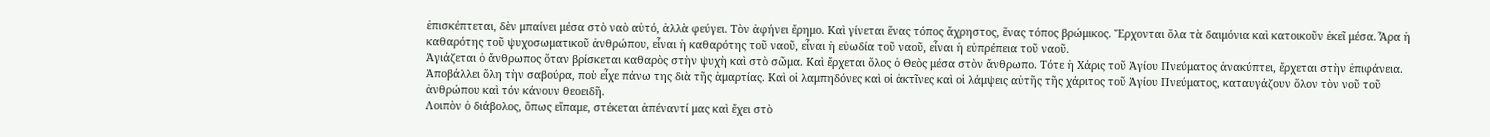ἐπισκέπτεται, δὲν μπαίνει μέσα στὸ ναὸ αὐτό, ἀλλὰ φεύγει. Τὸν ἀφήνει ἔρημο. Καὶ γίνεται ἕνας τόπος ἄχρηστος, ἕνας τόπος βρώμικος. Ἔρχονται ὅλα τὰ δαιμόνια καὶ κατοικοῦν ἐκεῖ μέσα. Ἆρα ἡ καθαρότης τοῦ ψυχοσωματικοῦ ἀνθρώπου, εἶναι ἡ καθαρότης τοῦ ναοῦ, εἶναι ἡ εὐωδία τοῦ ναοῦ, εἶναι ἡ εὐπρέπεια τοῦ ναοῦ.
Ἁγιάζεται ὁ ἄνθρωπος ὅταν βρίσκεται καθαρὸς στὴν ψυχὴ καὶ στὸ σῶμα. Καὶ ἔρχεται ὅλος ὁ Θεὸς μέσα στὸν ἄνθρωπο. Τότε ἡ Χάρις τοῦ Ἁγίου Πνεύματος ἀνακύπτει, ἔρχεται στὴν ἐπιφάνεια. Ἀποβάλλει ὅλη τὴν σαβούρα, ποὺ εἶχε πάνω της διὰ τῆς ἁμαρτίας. Καὶ οἱ λαμπηδόνες καὶ οἱ ἀκτῖνες καὶ οἱ λάμψεις αὐτῆς τῆς χάριτος τοῦ Ἁγίου Πνεύματος, καταυγάζουν ὅλον τὸν νοῦ τοῦ ἀνθρώπου καὶ τόν κάνουν θεοειδῆ.
Λοιπὸν ὁ διάβολος, ὅπως εἴπαμε, στέκεται ἀπέναντί μας καὶ ἔχει στὸ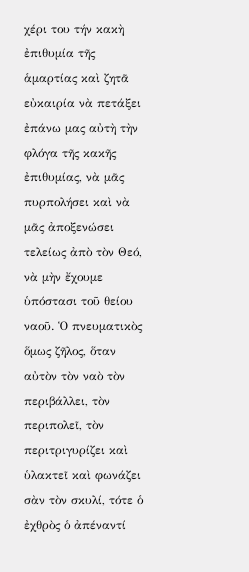χέρι του τήν κακὴ ἐπιθυμία τῆς ἁμαρτίας καὶ ζητᾶ εὐκαιρία νὰ πετάξει ἐπάνω μας αὐτὴ τὴν φλόγα τῆς κακῆς ἐπιθυμίας, νὰ μᾶς πυρπολήσει καὶ νὰ μᾶς ἀποξενώσει τελείως ἀπὸ τὸν Θεό, νὰ μὴν ἔχουμε ὑπόστασι τοῦ θείου ναοῦ. Ὁ πνευματικὸς ὅμως ζῆλος, ὅταν αὐτὸν τὸν ναὸ τὸν περιβάλλει, τὸν περιπολεῖ, τὸν περιτριγυρίζει καὶ ὑλακτεῖ καὶ φωνάζει σὰν τὸν σκυλί, τότε ὁ ἐχθρὸς ὁ ἀπέναντί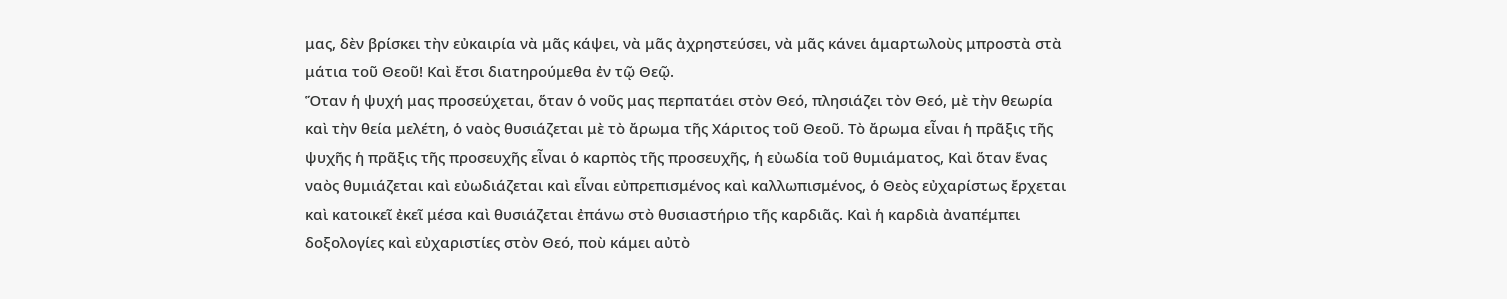μας, δὲν βρίσκει τὴν εὐκαιρία νὰ μᾶς κάψει, νὰ μᾶς ἀχρηστεύσει, νὰ μᾶς κάνει ἁμαρτωλοὺς μπροστὰ στὰ μάτια τοῦ Θεοῦ! Καὶ ἔτσι διατηρούμεθα ἐν τῷ Θεῷ.
Ὅταν ἡ ψυχή μας προσεύχεται, ὅταν ὁ νοῦς μας περπατάει στὸν Θεό, πλησιάζει τὸν Θεό, μὲ τὴν θεωρία καὶ τὴν θεία μελέτη, ὁ ναὸς θυσιάζεται μὲ τὸ ἄρωμα τῆς Χάριτος τοῦ Θεοῦ. Τὸ ἄρωμα εἶναι ἡ πρᾶξις τῆς ψυχῆς ἡ πρᾶξις τῆς προσευχῆς εἶναι ὁ καρπὸς τῆς προσευχῆς, ἡ εὐωδία τοῦ θυμιάματος, Καὶ ὅταν ἕνας ναὸς θυμιάζεται καὶ εὐωδιάζεται καὶ εἶναι εὐπρεπισμένος καὶ καλλωπισμένος, ὁ Θεὸς εὐχαρίστως ἔρχεται καὶ κατοικεῖ ἐκεῖ μέσα καὶ θυσιάζεται ἐπάνω στὸ θυσιαστήριο τῆς καρδιᾶς. Καὶ ἡ καρδιὰ ἀναπέμπει δοξολογίες καὶ εὐχαριστίες στὸν Θεό, ποὺ κάμει αὐτὸ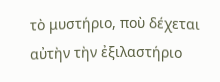τὸ μυστήριο, ποὺ δέχεται αὐτὴν τὴν ἐξιλαστήριο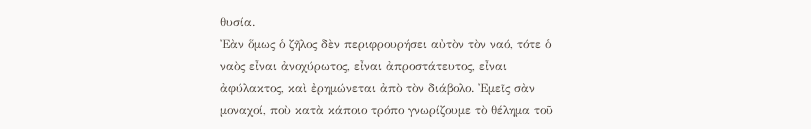θυσία.
Ἐὰν ὅμως ὁ ζῆλος δὲν περιφρουρήσει αὐτὸν τὸν ναό, τότε ὁ ναὸς εἶναι ἀνοχύρωτος, εἶναι ἀπροστάτευτος, εἶναι ἀφύλακτος, καὶ ἐρημώνεται ἀπὸ τὸν διάβολο. Ἐμεῖς σὰν μοναχοί, ποὺ κατὰ κάποιο τρόπο γνωρίζουμε τὸ θέλημα τοῦ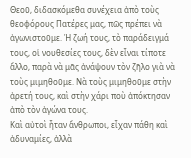Θεοῦ, διδασκόμεθα συνέχεια ἀπὸ τοὺς θεοφόρους Πατέρες μας, πῶς πρέπει νὰ ἀγωνιστοῦμε. Ἡ ζωή τους, τὸ παράδειγμά τους, οἱ νουθεσίες τους, δὲν εἶναι τίποτε ἄλλο, παρὰ νὰ μᾶς ἀνάψουν τὸν ζῆλο γιὰ νὰ τοὺς μιμηθοῦμε. Νὰ τοὺς μιμηθοῦμε στὴν ἀρετή τους, καὶ στὴν χάρι ποὺ ἀπόκτησαν ἀπὸ τὸν ἀγώνα τους.
Καὶ αὐτοὶ ἦταν ἄνθρωποι, εἶχαν πάθη καὶ ἀδυναμίες, ἀλλὰ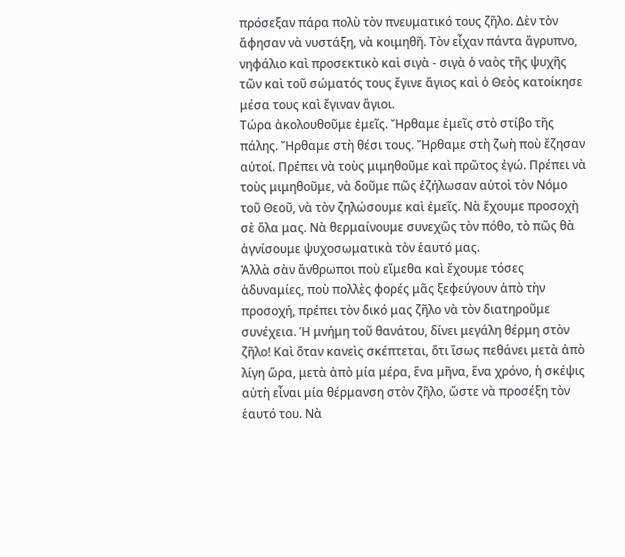πρόσεξαν πάρα πολὺ τὸν πνευματικό τους ζῆλο. Δὲν τὸν ἄφησαν νὰ νυστάξη, νὰ κοιμηθῆ. Τὸν εἶχαν πάντα ἄγρυπνο, νηφάλιο καὶ προσεκτικὸ καὶ σιγὰ - σιγὰ ὁ ναὸς τῆς ψυχῆς τῶν καὶ τοῦ σώματός τους ἔγινε ἅγιος καὶ ὁ Θεὸς κατοίκησε μέσα τους καὶ ἔγιναν ἅγιοι.
Τώρα ἀκολουθοῦμε ἐμεῖς. Ἤρθαμε ἐμεῖς στὸ στίβο τῆς πάλης. Ἤρθαμε στὴ θέσι τους. Ἤρθαμε στὴ ζωὴ ποὺ ἔζησαν αὐτοί. Πρέπει νὰ τοὺς μιμηθοῦμε καὶ πρῶτος ἐγώ. Πρέπει νὰ τοὺς μιμηθοῦμε, νὰ δοῦμε πῶς ἐζήλωσαν αὐτοὶ τὸν Νόμο τοῦ Θεοῦ, νὰ τὸν ζηλώσουμε καὶ ἐμεῖς. Νὰ ἔχουμε προσοχὴ σὲ ὅλα μας. Νὰ θερμαίνουμε συνεχῶς τὸν πόθο, τὸ πῶς θὰ ἁγνίσουμε ψυχοσωματικὰ τὸν ἑαυτό μας.
Ἀλλὰ σὰν ἄνθρωποι ποὺ εἴμεθα καὶ ἔχουμε τόσες ἀδυναμίες, ποὺ πολλὲς φορές μᾶς ξεφεύγουν ἀπὸ τὴν προσοχή, πρέπει τὸν δικό μας ζῆλο νὰ τὸν διατηροῦμε συνέχεια. Ἡ μνήμη τοῦ θανάτου, δίνει μεγάλη θέρμη στὸν ζῆλο! Καὶ ὅταν κανεὶς σκέπτεται, ὅτι ἴσως πεθάνει μετὰ ἀπὸ λίγη ὥρα, μετὰ ἀπὸ μία μέρα, ἕνα μῆνα, ἕνα χρόνο, ἡ σκέψις αὐτὴ εἶναι μία θέρμανση στὸν ζῆλο, ὥστε νὰ προσέξη τὸν ἑαυτό του. Νὰ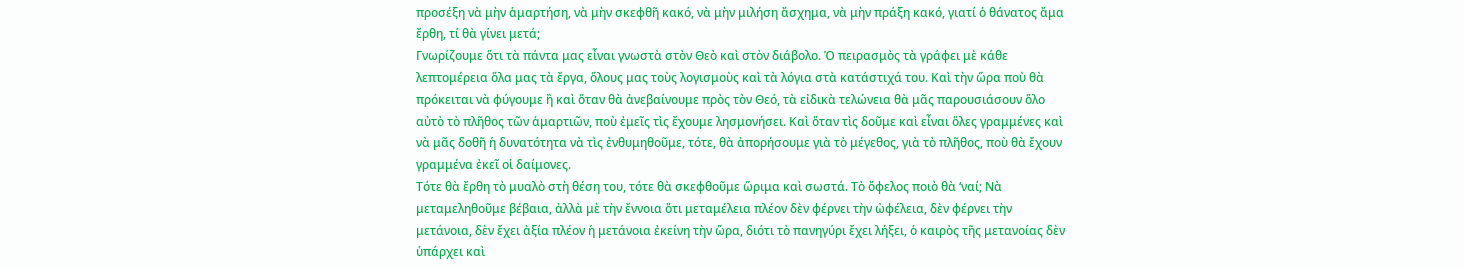προσέξη νὰ μὴν ἁμαρτήση, νὰ μὴν σκεφθῆ κακό, νὰ μὴν μιλήση ἄσχημα, νὰ μὴν πράξη κακό, γιατί ὁ θάνατος ἄμα ἔρθη, τί θὰ γίνει μετά;
Γνωρίζουμε ὅτι τὰ πάντα μας εἶναι γνωστὰ στὸν Θεὸ καὶ στὸν διάβολο. Ὁ πειρασμὸς τὰ γράφει μὲ κάθε λεπτομέρεια ὅλα μας τὰ ἔργα, ὅλους μας τοὺς λογισμοὺς καὶ τὰ λόγια στὰ κατάστιχά του. Καὶ τὴν ὥρα ποὺ θὰ πρόκειται νὰ φύγουμε ἢ καὶ ὅταν θὰ ἀνεβαίνουμε πρὸς τὸν Θεό, τὰ εἰδικὰ τελώνεια θὰ μᾶς παρουσιάσουν ὅλο αὐτὸ τὸ πλῆθος τῶν ἁμαρτιῶν, ποὺ ἐμεῖς τὶς ἔχουμε λησμονήσει. Καὶ ὅταν τὶς δοῦμε καὶ εἶναι ὅλες γραμμένες καὶ νὰ μᾶς δοθῆ ἡ δυνατότητα νὰ τὶς ἐνθυμηθοῦμε, τότε, θὰ ἀπορήσουμε γιὰ τὸ μέγεθος, γιὰ τὸ πλῆθος, ποὺ θὰ ἔχουν γραμμένα ἐκεῖ οἱ δαίμονες.
Τότε θὰ ἔρθη τὸ μυαλὸ στὴ θέση του, τότε θὰ σκεφθοῦμε ὥριμα καὶ σωστά. Τὸ ὄφελος ποιὸ θὰ ‘ναί; Νὰ μεταμεληθοῦμε βέβαια, ἀλλὰ μὲ τὴν ἔννοια ὅτι μεταμέλεια πλέον δὲν φέρνει τὴν ὠφέλεια, δὲν φέρνει τὴν μετάνοια, δὲν ἔχει ἀξία πλέον ἡ μετάνοια ἐκείνη τὴν ὥρα, διότι τὸ πανηγύρι ἔχει λήξει, ὁ καιρὸς τῆς μετανοίας δὲν ὑπάρχει καὶ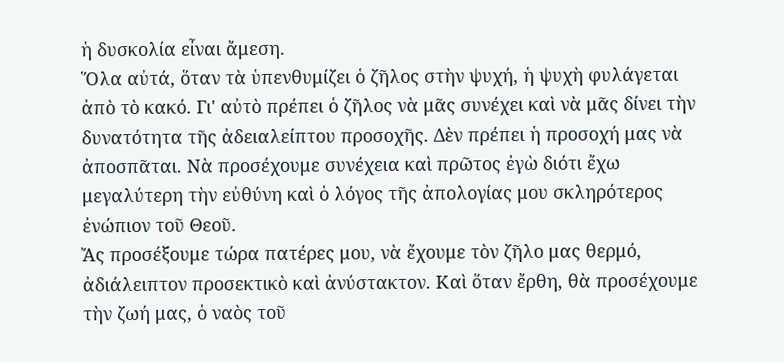ἡ δυσκολία εἶναι ἄμεση.
Ὅλα αὐτά, ὅταν τὰ ὑπενθυμίζει ὁ ζῆλος στὴν ψυχή, ἡ ψυχὴ φυλάγεται ἀπὸ τὸ κακό. Γι' αὐτὸ πρέπει ὁ ζῆλος νὰ μᾶς συνέχει καὶ νὰ μᾶς δίνει τὴν δυνατότητα τῆς ἀδειαλείπτου προσοχῆς. Δὲν πρέπει ἡ προσοχή μας νὰ ἀποσπᾶται. Νὰ προσέχουμε συνέχεια καὶ πρῶτος ἐγὼ διότι ἔχω μεγαλύτερη τὴν εὐθύνη καὶ ὁ λόγος τῆς ἀπολογίας μου σκληρότερος ἐνώπιον τοῦ Θεοῦ.
Ἄς προσέξουμε τώρα πατέρες μου, νὰ ἔχουμε τὸν ζῆλο μας θερμό, ἀδιάλειπτον προσεκτικὸ καὶ ἀνύστακτον. Καὶ ὅταν ἔρθη, θὰ προσέχουμε τὴν ζωή μας, ὁ ναὸς τοῦ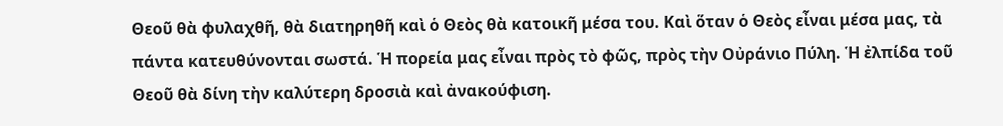Θεοῦ θὰ φυλαχθῆ, θὰ διατηρηθῆ καὶ ὁ Θεὸς θὰ κατοικῆ μέσα του. Καὶ ὅταν ὁ Θεὸς εἶναι μέσα μας, τὰ πάντα κατευθύνονται σωστά. Ἡ πορεία μας εἶναι πρὸς τὸ φῶς, πρὸς τὴν Οὐράνιο Πύλη. Ἡ ἐλπίδα τοῦ Θεοῦ θὰ δίνη τὴν καλύτερη δροσιὰ καὶ ἀνακούφιση.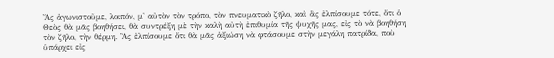Ἄς ἀγωνιστοῦμε, λοιπόν, μ' αὐτὸν τὸν τρόπο, τὸν πνευματικὸ ζῆλο, καὶ ἂς ἐλπίσουμε τότε, ὅτι ὁ Θεὸς θὰ μᾶς βοηθήσει, θὰ συντρέξη μὲ τὴν καλὴ αὐτὴ ἐπιθυμία τῆς ψυχῆς μας, εἰς τὸ νὰ βοηθήση τὸν ζῆλο, τὴν θέρμη. Ἂς ἐλπίσουμε ὅτι θὰ μᾶς ἀξιώση νὰ φτάσουμε στὴν μεγάλη πατρίδα, ποὺ ὑπάρχει εἰς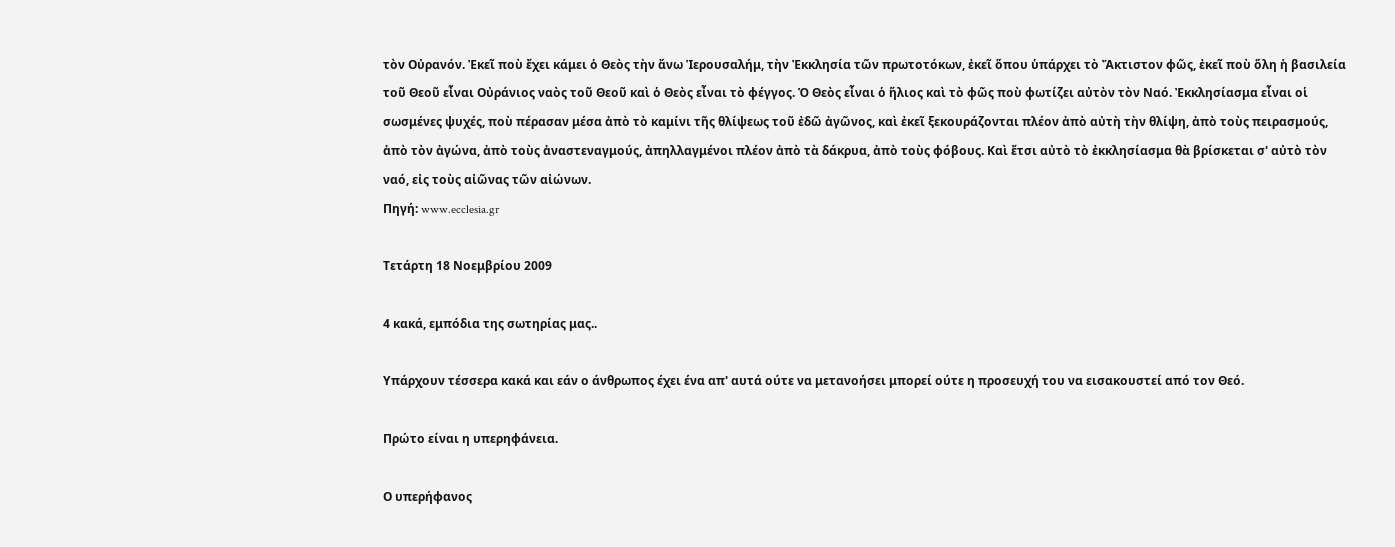τὸν Οὐρανόν. Ἐκεῖ ποὺ ἔχει κάμει ὁ Θεὸς τὴν ἄνω Ἱερουσαλήμ, τὴν Ἐκκλησία τῶν πρωτοτόκων, ἐκεῖ ὅπου ὑπάρχει τὸ Ἄκτιστον φῶς, ἐκεῖ ποὺ ὅλη ἡ βασιλεία τοῦ Θεοῦ εἶναι Οὐράνιος ναὸς τοῦ Θεοῦ καὶ ὁ Θεὸς εἶναι τὸ φέγγος. Ὁ Θεὸς εἶναι ὁ ἥλιος καὶ τὸ φῶς ποὺ φωτίζει αὐτὸν τὸν Ναό. Ἐκκλησίασμα εἶναι οἱ σωσμένες ψυχές, ποὺ πέρασαν μέσα ἀπὸ τὸ καμίνι τῆς θλίψεως τοῦ ἐδῶ ἀγῶνος, καὶ ἐκεῖ ξεκουράζονται πλέον ἀπὸ αὐτὴ τὴν θλίψη, ἀπὸ τοὺς πειρασμούς, ἀπὸ τὸν ἀγώνα, ἀπὸ τοὺς ἀναστεναγμούς, ἀπηλλαγμένοι πλέον ἀπὸ τὰ δάκρυα, ἀπὸ τοὺς φόβους. Καὶ ἔτσι αὐτὸ τὸ ἐκκλησίασμα θὰ βρίσκεται σ' αὐτὸ τὸν ναό, εἰς τοὺς αἰῶνας τῶν αἰώνων.
Πηγή: www.ecclesia.gr

Τετάρτη 18 Νοεμβρίου 2009

4 κακά, εμπόδια της σωτηρίας μας..

Υπάρχουν τέσσερα κακά και εάν ο άνθρωπος έχει ένα απ' αυτά ούτε να μετανοήσει μπορεί ούτε η προσευχή του να εισακουστεί από τον Θεό.

Πρώτο είναι η υπερηφάνεια.

Ο υπερήφανος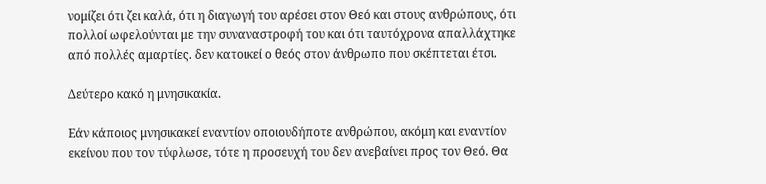νομίζει ότι ζει καλά, ότι η διαγωγή του αρέσει στον Θεό και στους ανθρώπους, ότι πολλοί ωφελούνται με την συναναστροφή του και ότι ταυτόχρονα απαλλάχτηκε από πολλές αμαρτίες. δεν κατοικεί ο θεός στον άνθρωπο που σκέπτεται έτσι.

Δεύτερο κακό η μνησικακία.

Εάν κάποιος μνησικακεί εναντίον οποιουδήποτε ανθρώπου, ακόμη και εναντίον εκείνου που τον τύφλωσε, τότε η προσευχή του δεν ανεβαίνει προς τον Θεό. Θα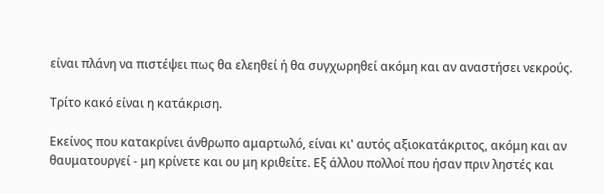είναι πλάνη να πιστέψει πως θα ελεηθεί ή θα συγχωρηθεί ακόμη και αν αναστήσει νεκρούς.

Τρίτο κακό είναι η κατάκριση.

Εκείνος που κατακρίνει άνθρωπο αμαρτωλό, είναι κι' αυτός αξιοκατάκριτος, ακόμη και αν θαυματουργεί - μη κρίνετε και ου μη κριθείτε. Εξ άλλου πολλοί που ήσαν πριν ληστές και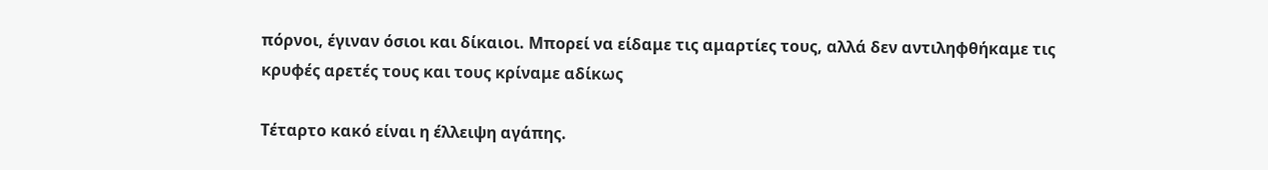πόρνοι, έγιναν όσιοι και δίκαιοι. Μπορεί να είδαμε τις αμαρτίες τους, αλλά δεν αντιληφθήκαμε τις κρυφές αρετές τους και τους κρίναμε αδίκως

Τέταρτο κακό είναι η έλλειψη αγάπης.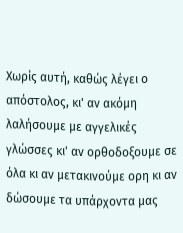Χωρίς αυτή, καθώς λέγει ο απόστολος, κι' αν ακόμη λαλήσουμε με αγγελικές γλώσσες κι' αν ορθοδοξουμε σε όλα κι αν μετακινούμε ορη κι αν δώσουμε τα υπάρχοντα μας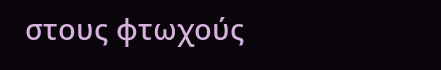στους φτωχούς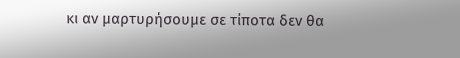κι αν μαρτυρήσουμε σε τίποτα δεν θα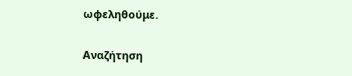ωφεληθούμε.

Αναζήτηση